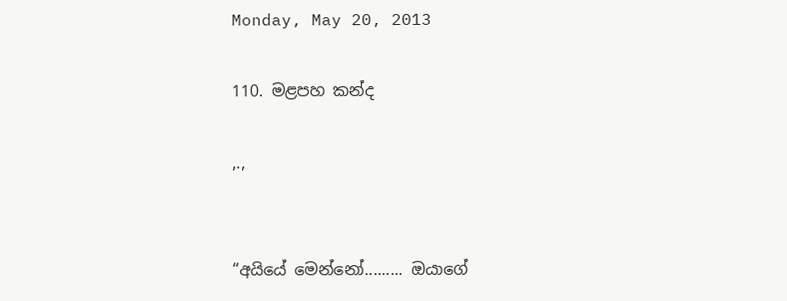Monday, May 20, 2013

110. මළපහ කන්ද

,.,


“අයියේ මෙන්නෝ......... ඔයාගේ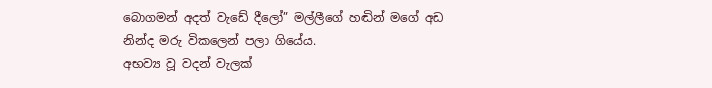බොගමන් අදත් වැඩේ දීලෝ” මල්ලීගේ හඬින් මගේ අඩ නින්ද මරු විකලෙන් පලා ගියේය.
අභව්‍ය වූ වදන් වැලක්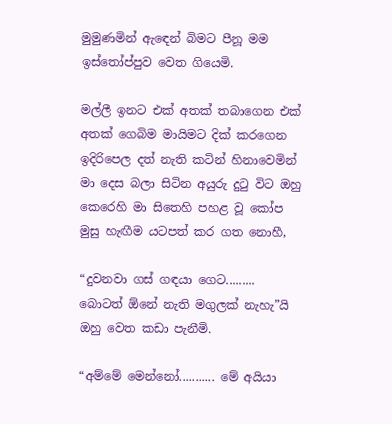මුමුණමින් ඇ‍ඳෙන් බිමට පීනූ මම ඉස්තෝප්පුව වෙත ගියෙමි.

මල්ලී ඉනට එක් අතක් තබාගෙන එක් අතක් ගෙබිම මායිමට දික් කරගෙන ඉදිරිපෙල දත් නැති කටින් හිනාවෙමින් මා දෙස බලා සිටින අයුරු දුටු විට ඔහු කෙරෙහි මා සිතෙහි පහළ වූ කෝප මුසු හැඟීම යටපත් කර ගත නොහී,

“දුවනවා ගස් ගඳයා ගෙට......... බොටත් ඕනේ නැති මගුලක් නැහැ”යි ඔහු වෙත කඩා පැනීමි.

“අම්මේ මෙන්නෝ........... මේ අයියා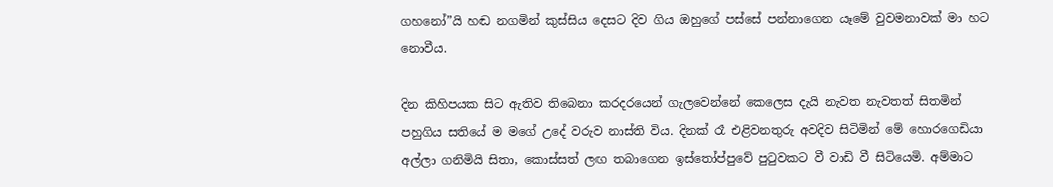ගහනෝ”යි හඬ නගමින් කුස්සිය දෙසට දිව ගිය ඔහුගේ පස්සේ පන්නාගෙන යෑමේ වුවමනාවක් මා හට නොවීය.

දින කිහිපයක සිට ඇතිව තිබෙනා කරදරයෙන් ගැලවෙන්නේ කෙලෙස දැයි නැවත නැවතත් සිතමින් පහුගිය සතියේ ම මගේ උදේ වරුව නාස්ති විය. දිනක් රෑ එළිවනතුරු අවදිව සිටිමින් මේ හොරගෙඩියා අල්ලා ගනිමියි සිතා, කොස්සත් ලඟ තබාගෙන ඉස්තෝප්පුවේ පුටුවකට වී වාඩි වී සිටියෙමි. අම්මාට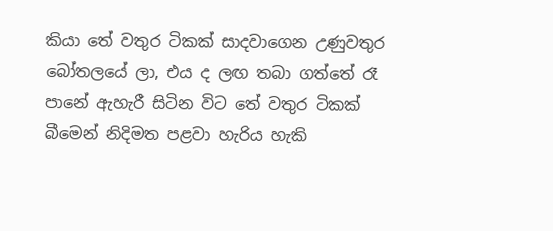කියා තේ වතුර ටිකක් සාදවාගෙන උණුවතුර බෝතලයේ ලා, එය ද ලඟ තබා ගත්තේ රෑ පානේ ඇහැරී සිටින විට තේ වතුර ටිකක් බීමෙන් නිදිමත පළවා හැරිය හැකි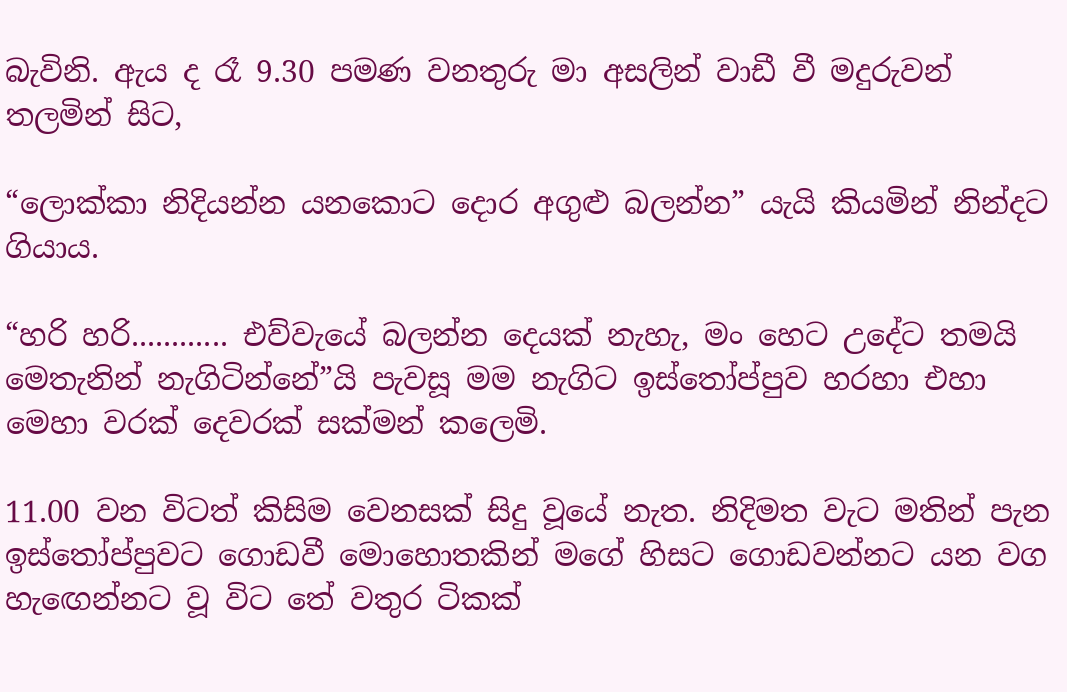බැවිනි. ඇය ද රෑ 9.30 පමණ වනතුරු මා අසලින් වාඩී වී මදුරුවන් තලමින් සිට,

“ලොක්කා නිදියන්න යනකොට දොර අගුළු බලන්න” යැයි කියමින් නින්දට ගියාය.

“හරි හරි............ එව්වැයේ බලන්න දෙයක් නැහැ, මං හෙට උදේට තමයි මෙතැනින් නැගිටින්නේ”යි පැවසූ මම නැගිට ඉස්තෝප්පුව හරහා එහා මෙහා වරක් දෙවරක් සක්මන් කලෙමි.

11.00 වන විටත් කිසිම වෙනසක් සිදු වූයේ නැත. නිදිමත වැට මතින් පැන ඉස්තෝප්පුවට ගොඩවී මොහොතකින් මගේ හිසට ගොඩවන්නට යන වග හැ‍ඟෙන්නට වූ විට තේ වතුර ටිකක්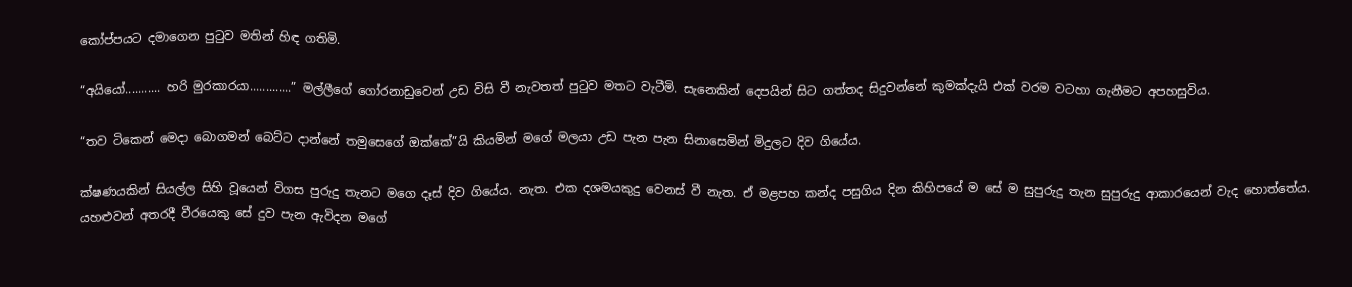කෝප්පයට දමාගෙන පුටුව මතින් හිඳ ගතිමි.

“අයියෝ........... හරි මුරකාරයා.............” මල්ලීගේ ගෝරනාඩුවෙන් උඩ විසි වී නැවතත් පුටුව මතට වැටීමි. සැනෙකින් දෙපයින් සිට ගත්තද සිදුවන්නේ කුමක්දැයි එක් වරම වටහා ගැනීමට අපහසුවිය.

“තව ටිකෙන් මෙදා බොගමන් බෙට්ට දාන්නේ තමුසෙගේ ඔක්කේ”යි කියමින් මගේ මලයා උඩ පැන පැන සිනාසෙමින් මිදුලට දිව ගියේය.

ක්ෂණයකින් සියල්ල සිහි වූයෙන් විගස පුරුදු තැනට මගෙ දෑස් දිව ගියේය. නැත. එක දශමයකුදු වෙනස් වී නැත. ඒ මළපහ කන්ද පසුගිය දින කිහිපයේ ම සේ ම සුපුරුදු තැන සුපුරුදු ආකාරයෙන් වැද හොත්තේය. යහළුවන් අතරදී වීරයෙකු සේ දුව පැන ඇවිදන මගේ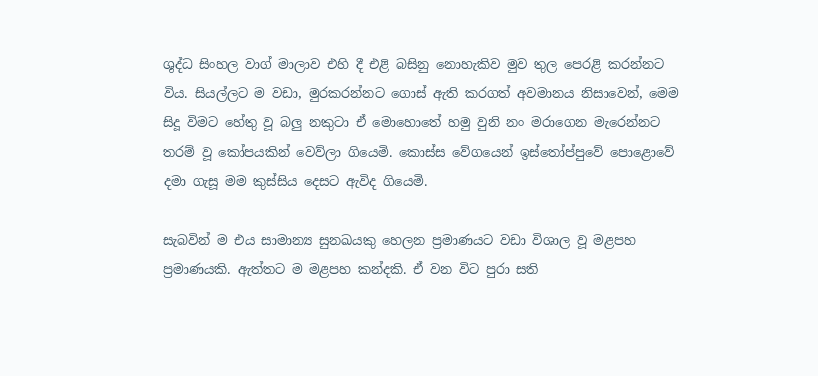ශුද්ධ සිංහල වාග් මාලාව එහි දී එළි බසිනු නොහැකිව මුව තුල පෙරළි කරන්නට විය. සියල්ලට ම වඩා, මුරකරන්නට ගොස් ඇති කරගත් අවමානය නිසාවෙන්, මෙම සිදූ විමට හේතු වූ බලු නකුටා ඒ මොහොතේ හමු වුනි නං මරාගෙන මැරෙන්නට තරම් වූ කෝපයකින් වෙව්ලා ගියෙමි. කොස්ස වේගයෙන් ඉස්තෝප්පුවේ පොළොවේ දමා ගැසූ මම කුස්සිය දෙසට ඇවිද ගියෙමි.

සැබවින් ම එය සාමාන්‍ය සුනඛයකු හෙලන ප්‍රමාණයට වඩා විශාල වූ මළපහ ප්‍රමාණයකි. ඇත්තට ම මළපහ කන්දකි. ඒ වන විට පුරා සති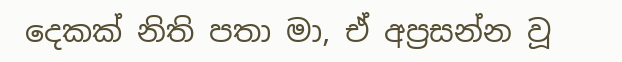දෙකක් නිති පතා මා, ඒ අප්‍රසන්න වූ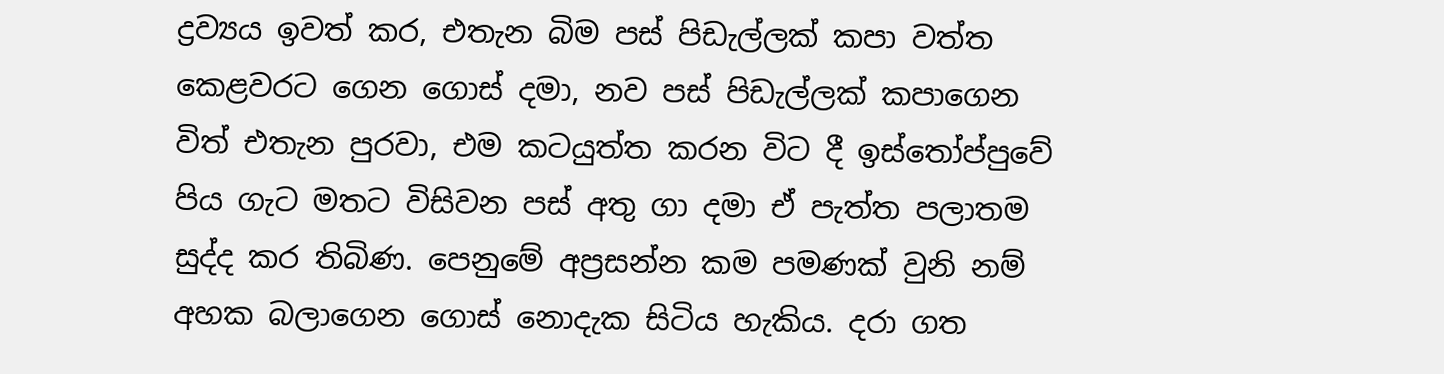ද්‍රව්‍යය ඉවත් කර, එතැන බිම පස් පිඩැල්ලක් කපා වත්ත කෙළවරට ගෙන ගොස් දමා, නව පස් පිඩැල්ලක් කපාගෙන විත් එතැන පුරවා, එම කටයුත්ත කරන විට දී ඉස්තෝප්පුවේ පිය ගැට මතට විසිවන පස් අතු ගා දමා ඒ පැත්ත පලාතම සුද්ද කර තිබිණ. පෙනුමේ අප්‍රසන්න කම පමණක් වුනි නම් අහක බලාගෙන ගොස් නොදැක සිටිය හැකිය. දරා ගත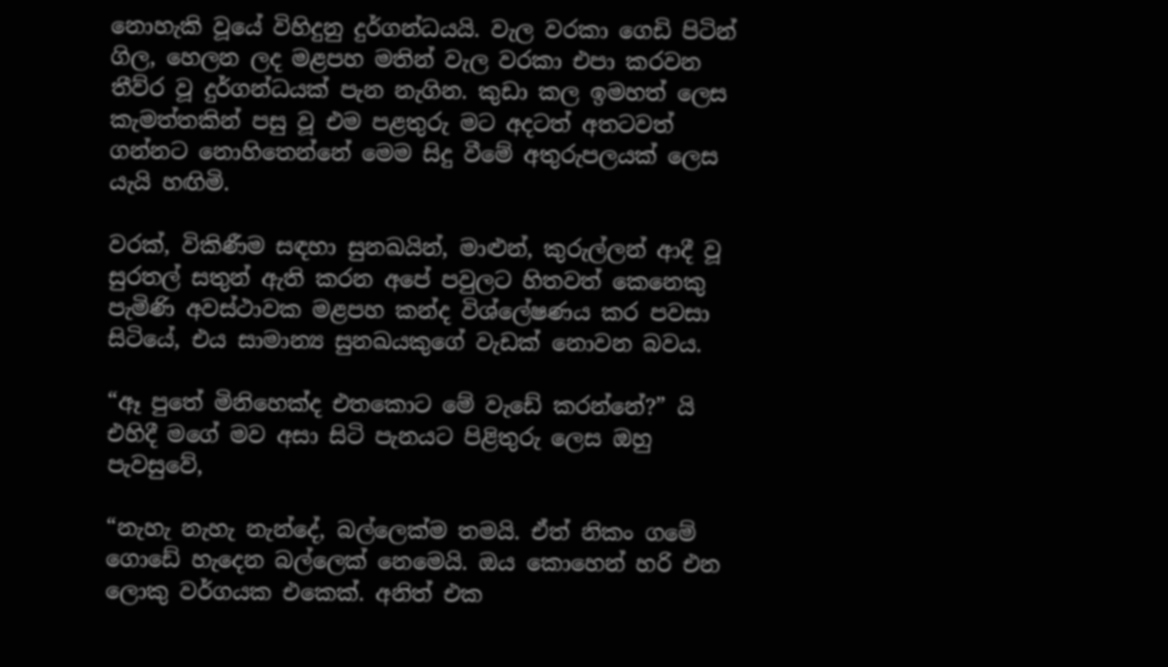නොහැකි වූයේ විහිදුනු දුර්ගන්ධයයි. වැල වරකා ගෙඩි පිටින් ගිල, හෙලන ලද මළපහ මතින් වැල වරකා එපා කරවන තීව්ර වූ දුර්ගන්ධයක් පැන නැගින. කුඩා කල ඉමහත් ලෙස කැමත්තකින් පසු වූ එම පළතුරු මට අදටත් අතටවත් ගන්නට නොහිතෙන්නේ මෙම සිදු වීමේ අතුරුපලයක් ලෙස යැයි හඟිමි.

වරක්, විකිණීම සඳහා සුනඛයින්, මාළුන්, කුරුල්ලන් ආදී වූ සුරතල් සතුන් ඇති කරන අපේ පවුලට හිතවත් කෙනෙකු පැමිණි අවස්ථාවක මළපහ කන්ද විශ්ලේෂණය කර පවසා සිටියේ, එය සාමාන්‍ය සුනඛයකුගේ වැඩක් නොවන බවය.

“ඈ පුතේ මිනිහෙක්ද එතකොට මේ වැඩේ කරන්නේ?” යි එහිදී මගේ මව අසා සිටි පැනයට පිළිතුරු ලෙස ඔහු පැවසුවේ,

“නැහැ නැහැ නැන්දේ, බල්ලෙක්ම තමයි. ඒත් නිකං ගමේ ගොඩේ හැදෙන බල්ලෙක් නෙමෙයි. ඔය කොහෙන් හරි එන ලොකු වර්ගයක එකෙක්. අනිත් එක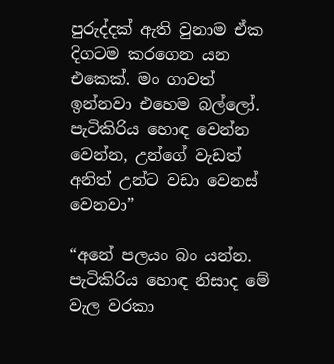පුරුද්දක් ඇති වුනාම ඒක දිගටම කරගෙන යන එකෙක්. මං ගාවත් ඉන්නවා එහෙම බල්ලෝ. පැටිකිරිය හොඳ වෙන්න වෙන්න, උන්ගේ වැඩත් අනිත් උන්ට වඩා වෙනස් වෙනවා”

“අනේ පලයං බං යන්න. පැටිකිරිය හොඳ නිසාද මේ වැල වරකා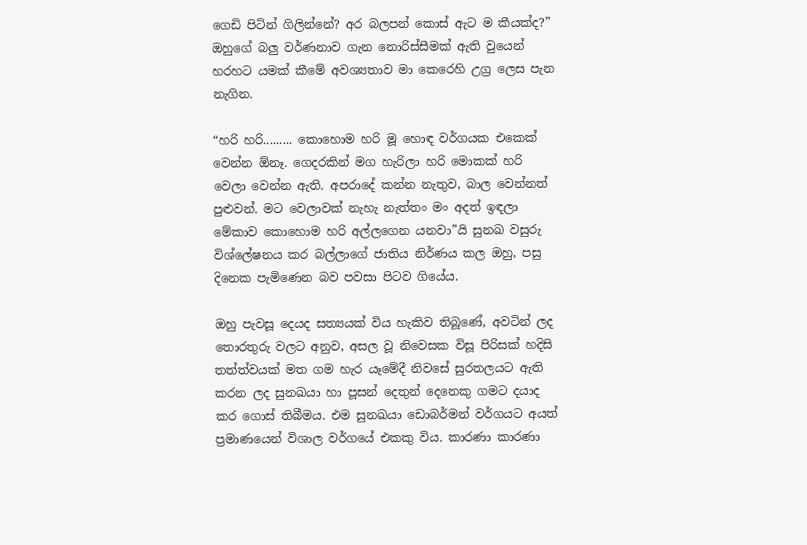ගෙඩි පිටින් ගිලින්නේ? අර බලපන් කොස් ඇට ම කීයක්ද?” ඔහුගේ බලු වර්ණනාව ගැන නොරිස්සීමක් ඇති වුයෙන් හරහට යමක් කීමේ අවශ්‍යතාව මා කෙරෙහි උග්‍ර ලෙස පැන නැගින.

“හරි හරි......... කොහොම හරි මූ හොඳ වර්ගයක එකෙක් වෙන්න ඕනෑ. ගෙදරකින් මග හැරිලා හරි මොකක් හරි වෙලා වෙන්න ඇති. අපරාදේ කන්න නැතුව, බාල වෙන්නත් පුළුවන්. මට වෙලාවක් නැහැ නැත්තං මං අදත් ඉඳලා මේකාව කොහොම හරි අල්ලගෙන යනවා”යි සුනඛ වසුරු විශ්ලේෂනය කර බල්ලාගේ ජාතිය නිර්ණය කල ඔහු, පසු දිනෙක පැමිණෙන බව පවසා පිටව ගියේය.

ඔහු පැවසූ දෙයද සත්‍යයක් විය හැකිව තිබූණේ, අවටින් ලද තොරතුරු වලට අනුව, අසල වූ නිවෙසක විසූ පිරිසක් හදිසි තත්ත්වයක් මත ගම හැර යෑමේදී නිවසේ සුරතලයට ඇති කරන ලද සුනඛයා හා පූසන් දෙතුන් දෙනෙකු ගමට දයාද කර ගොස් තිබීමය. එම සුනඛයා ඩොබර්මන් වර්ගයට අයත් ප්‍රමාණයෙන් විශාල වර්ගයේ එකකු විය. කාරණා කාරණා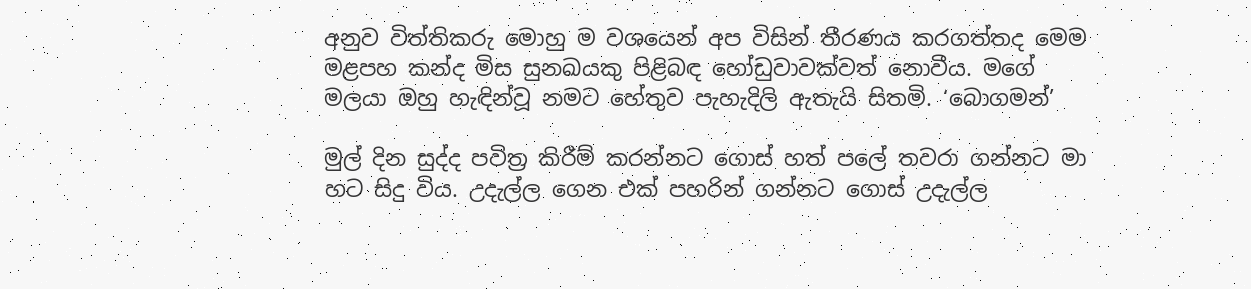අනුව විත්තිකරු මොහු ම වශයෙන් අප විසින් තීරණය කරගත්තද මෙම මළපහ කන්ද මිස සුනඛයකු පිළිබඳ හෝඩුවාවක්වත් නොවීය. මගේ මලයා ඔහු හැඳින්වූ නමට හේතුව පැහැදිලි ඇතැයි සිතමි. ‘බොගමන්’

මුල් දින සුද්ද පවිත්‍ර කිරීම් කරන්නට ගොස් හත් පලේ තවරා ගන්නට මා හට සිදු විය. උදැල්ල ගෙන එක් පහරින් ගන්නට ගොස් උදැල්ල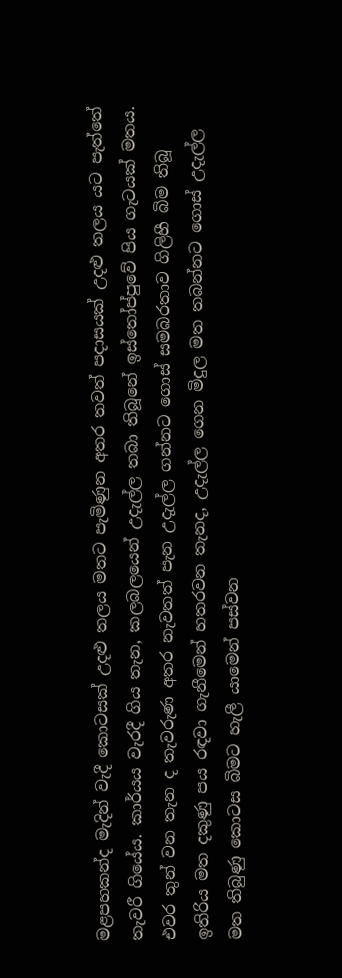මළපහකන්ද මැදින් වැදී කොටසක් උදළු තලය මතට පැමිණුන අතර තවත් පදාසයක් උදළු තලය යට පැත්තේ තැවරී ගියේය. කාර්යය වැරදී ගිය තැන, කලබලයෙන් උදැල්ල තබා තිබූනේ ඉස්තෝප්පුවේ පිය ගැටයක් මතය. එවර තුන් වන තැන ද තැවරුණ අතර නැවතත් පැන උදැල්ල ගන්නට ගොස් සමබරතාව ගිලිහී බිම තිබූ ඉතිරිය මත දකුණු පය රඳවා ගැනීමෙන් හතරවන තැනද, උදැල්ල ගෙන මිදුල මත තබන්නට ගොස් උදැල්ල මත තිබුණු කොටස බිමට හැලී යාමෙන් පස්වන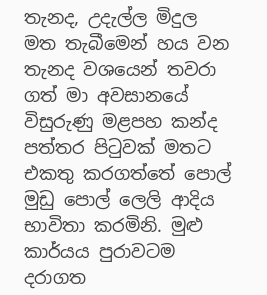තැනද, උදැල්ල මිදුල මත තැබීමෙන් හය වන තැනද වශයෙන් තවරා ගත් මා අවසානයේ විසුරුණු මළපහ කන්ද පත්තර පිටුවක් මතට එකතු කරගත්තේ පොල් මුඩු පොල් ලෙලි ආදිය භාවිතා කරමිනි. මුළු කාර්යය පුරාවටම දරාගත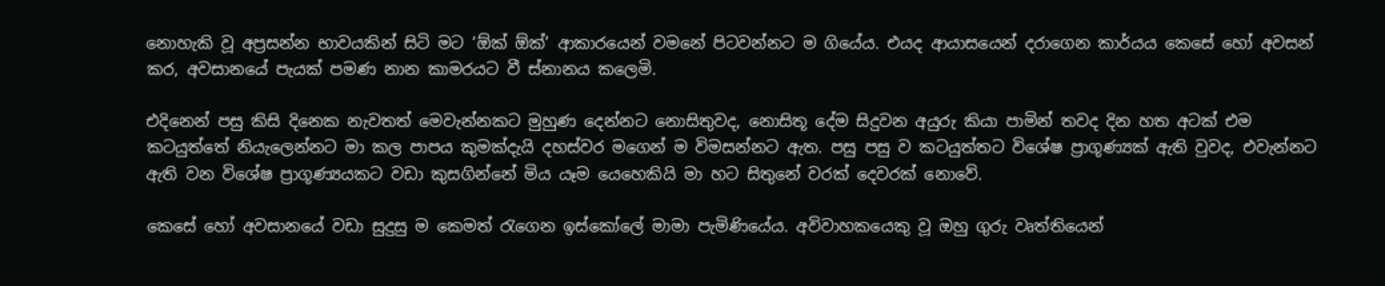නොහැකි වූ අප්‍රසන්න භාවයකින් සිටි මට ‘ඕක් ඕක්’ ආකාරයෙන් වමනේ පිටවන්නට ම ගියේය. එයද ආයාසයෙන් දරාගෙන කාර්යය කෙසේ හෝ අවසන් කර, අවසානයේ පැයක් පමණ නාන කාමරයට වී ස්නානය කලෙමි.

එදිනෙන් පසු කිසි දිනෙක නැවතත් මෙවැන්නකට මුහුණ දෙන්නට නොසිතුවද, නොසිතූ දේම සිදුවන අයුරු කියා පාමින් තවද දින හත අටක් එම කටයුත්තේ නියැලෙන්නට මා කල පාපය කුමක්දැයි දහස්වර මගෙන් ම විමසන්නට ඇත. පසු පසු ව කටයුත්තට විශේෂ ප්‍රාගූණ්‍යක් ඇති වුවද, එවැන්නට ඇති වන විශේෂ ප්‍රාගූණ්‍යයකට වඩා කුසගින්නේ මිය යෑම යෙහෙකියි මා හට සිතුනේ වරක් දෙවරක් නොවේ.

කෙසේ හෝ අවසානයේ වඩා සුදුසු ම කෙමත් රැගෙන ඉස්කෝලේ මාමා පැමිණියේය. අවිවාහකයෙකු වූ ඔහු ගුරු වෘත්තියෙන්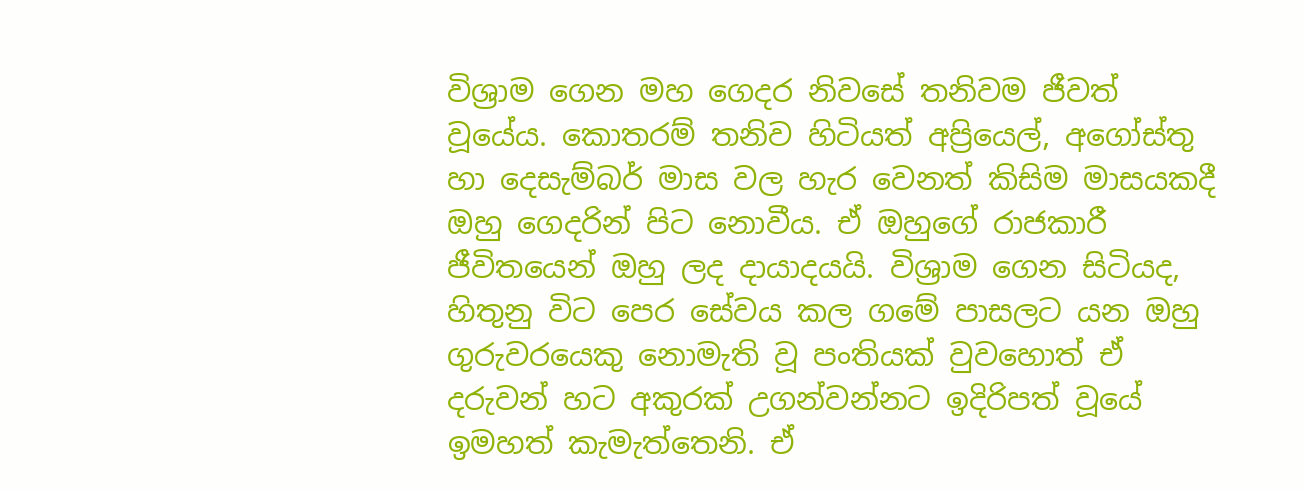විශ්‍රාම ගෙන මහ ගෙදර නිවසේ තනිවම ජීවත් වූයේය. කොතරම් තනිව හිටියත් අප්‍රියෙල්, අගෝස්තු හා දෙසැම්බර් මාස වල හැර වෙනත් කිසිම මාසයකදී ඔහු ගෙදරින් පිට නොවීය. ඒ ඔහුගේ රාජකාරී ජීවිතයෙන් ඔහු ලද දායාදයයි. විශ්‍රාම ගෙන සිටියද, හිතුනු විට පෙර සේවය කල ගමේ පාසලට යන ඔහු ගුරුවරයෙකු නොමැති වූ පංතියක් වුවහොත් ඒ දරුවන් හට අකුරක් උගන්වන්නට ඉදිරිපත් වූයේ ඉමහත් කැමැත්තෙනි. ඒ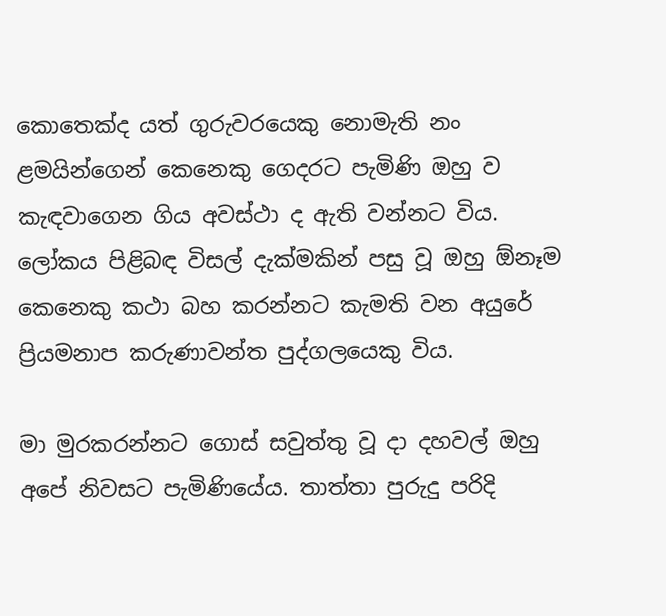කොතෙක්ද යත් ගුරුවරයෙකු නොමැති නං ළමයින්ගෙන් කෙනෙකු ගෙදරට පැමිණි ඔහු ව කැඳවාගෙන ගිය අවස්ථා ද ඇති වන්නට විය. ලෝකය පිළිබඳ විසල් දැක්මකින් පසු වූ ඔහු ඕනෑම කෙනෙකු කථා බහ කරන්නට කැමති වන අයුරේ ප්‍රියමනාප කරුණාවන්ත පුද්ගලයෙකු විය.

මා මුරකරන්නට ගොස් සවුත්තු වූ දා දහවල් ඔහු අපේ නිවසට පැමිණියේය. තාත්තා පුරුදු පරිදි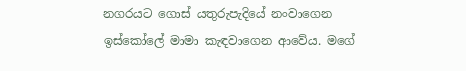නගරයට ගොස් යතුරුපැදියේ නංවාගෙන ඉස්කෝලේ මාමා කැඳවාගෙන ආවේය. මගේ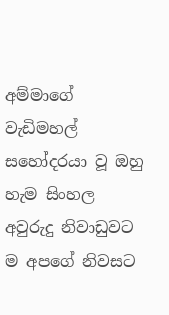අම්මාගේ වැඩිමහල් සහෝදරයා වූ ඔහු හැම සිංහල අවුරුදු නිවාඩුවට ම අපගේ නිවසට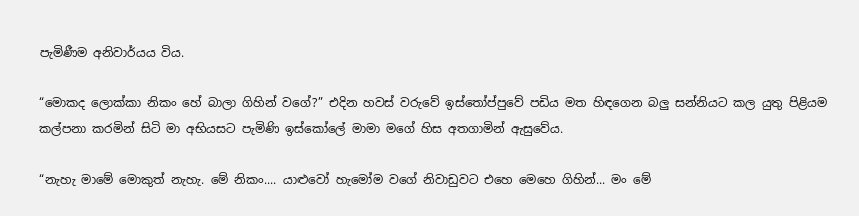පැමිණීම අනිවාර්යය විය.

“මොකද ලොක්කා නිකං හේ බාලා ගිහින් වගේ?” එදින හවස් වරුවේ ඉස්තෝප්පුවේ පඩිය මත හිඳගෙන බලු සන්නියට කල යුතු පිළියම කල්පනා කරමින් සිටි මා අභියසට පැමිණි ඉස්කෝලේ මාමා මගේ හිස අතගාමින් ඇසුවේය.

“නැහැ මාමේ මොකුත් නැහැ. මේ නිකං.... යාළුවෝ හැමෝම වගේ නිවාඩුවට එහෙ මෙහෙ ගිහින්... මං මේ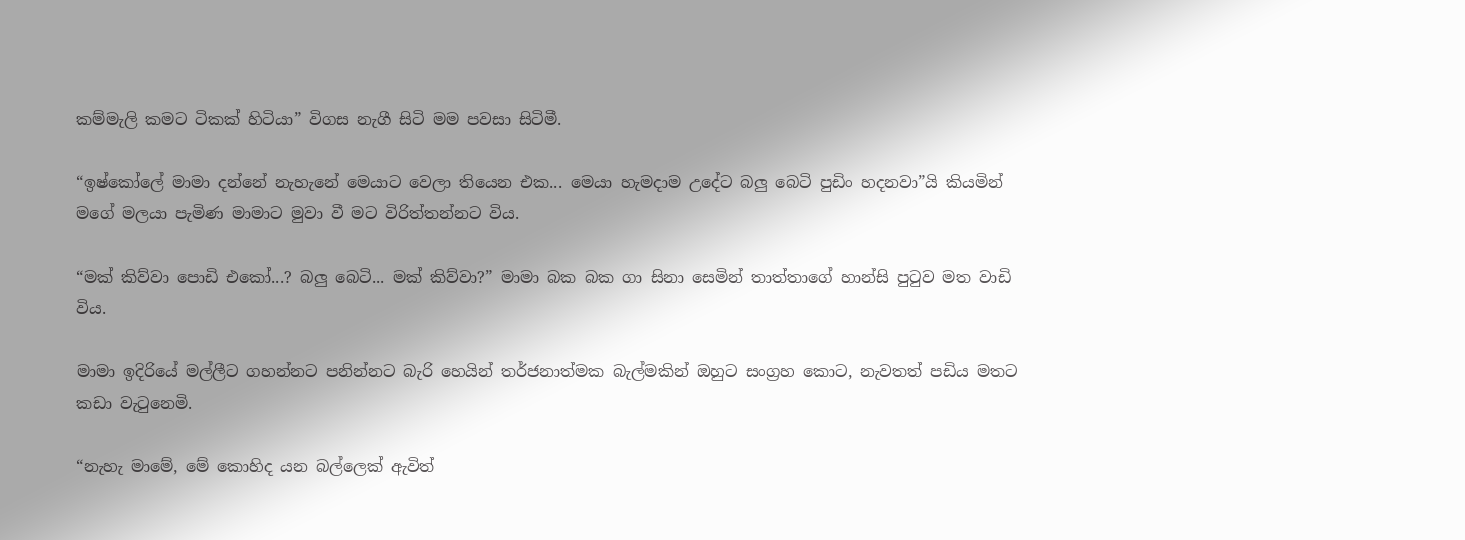කම්මැලි කමට ටිකක් හිටියා” විගස නැගී සිටි මම පවසා සිටිමී.

“ඉෂ්කෝලේ මාමා දන්නේ නැහැනේ මෙයාට වෙලා තියෙන එක... මෙයා හැමදාම උදේට බලු බෙටි පුඩිං හදනවා”යි කියමින් මගේ මලයා පැමිණ මාමාට මුවා වී මට විරිත්තන්නට විය.

“මක් කිව්වා පොඩි එකෝ...? බලු ‍බෙටි... මක් කිව්වා?” මාමා බක බක ගා සිනා සෙමින් තාත්තාගේ හාන්සි පුටුව මත වාඩි විය.

මාමා ඉදිරියේ මල්ලීට ගහන්නට පනින්නට බැරි හෙයින් තර්ජනාත්මක බැල්මකින් ඔහුට සංග්‍රහ කොට, නැවතත් පඩිය මතට කඩා වැටුනෙමි.

“නැහැ මාමේ, මේ කොහිද යන බල්ලෙක් ඇවිත්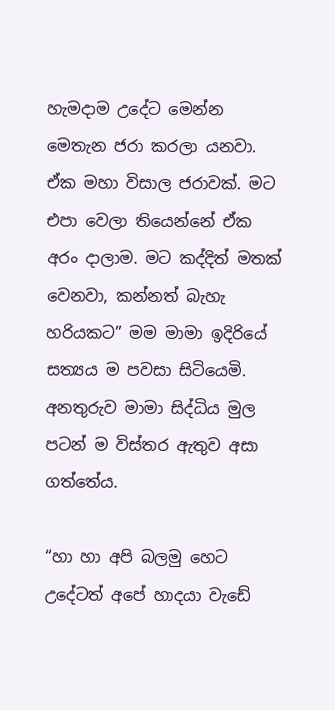හැමදාම උදේට මෙන්න මෙතැන ජරා කරලා යනවා. ඒක මහා විසාල ජරාවක්. මට එපා වෙලා තියෙන්නේ ඒක අරං දාලාම. මට කද්දිත් මතක් වෙනවා, කන්නත් බැහැ හරියකට” මම මාමා ඉදිරියේ සත්‍යය ම පවසා සිටියෙමි. අනතුරුව මාමා සිද්ධිය මුල පටන් ම විස්තර ඇතුව අසා ගත්තේය.

“හා හා අපි බලමු හෙට උදේටත් අපේ හාදයා වැඩේ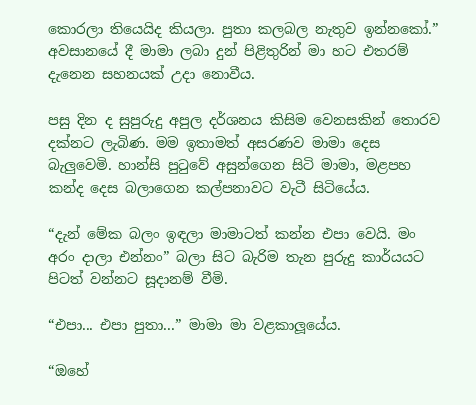කොරලා තියෙයිද කියලා. පුතා කලබල නැතුව ඉන්නකෝ.” අවසානයේ දී මාමා ලබා දුන් පිළිතුරින් මා හට එතරම් දැනෙන සහනයක් උදා නොවීය.

පසු දින ද සුපුරුදු අපුල දර්ශනය කිසිම වෙනසකින් තොරව දක්නට ලැබිණ. මම ඉතාමත් අසරණව මාමා දෙස බැලුවෙමි. හාන්සි පුටුවේ අසුන්ගෙන සිටි මාමා, මළපහ කන්ද දෙස බලාගෙන කල්පනාවට වැටී සිටියේය.

“දැන් මේක බලං ඉඳලා මාමාටත් කන්න එපා වෙයි. මං අරං දාලා එන්නං” බලා සිට බැරිම තැන පුරුදු කාර්යයට පිටත් වන්නට සූදානම් වීමි.

“එපා... එපා පුතා...” මාමා මා වළකාලූයේය.

“ඔහේ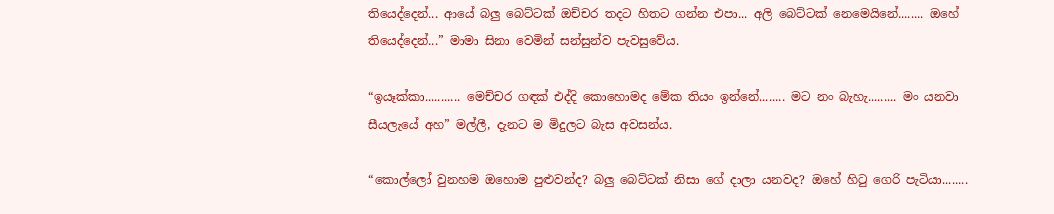තියෙද්දෙන්... ආයේ බලු බෙට්ටක් ඔච්චර තදට හිතට ගන්න එපා... අලි බෙට්ටක් නෙමෙයිනේ........ ඔහේ තියෙද්දෙන්...” මාමා සිනා වෙමින් සන්සුන්ව පැවසුවේය.

“ඉයෑක්කා........... මෙච්චර ගඳක් එද්දි කොහොමද මේක තියං ඉන්නේ........ මට නං බැහැ......... මං යනවා සීයලැයේ අහ” මල්ලී, දැනට ම මිදුලට බැස අවසන්ය.

“කොල්ලෝ වුනහම ඔහොම පුළුවන්ද? බලු බෙට්ටක් නිසා ගේ දාලා යනවද? ඔහේ හිටු ගෙරි පැටියා........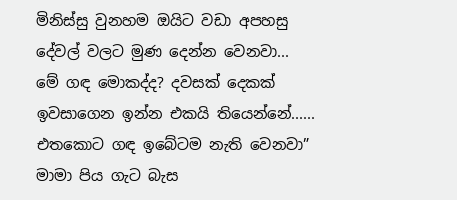මිනිස්සු වුනහම ඔයිට වඩා අපහසු දේවල් වලට මුණ දෙන්න වෙනවා... මේ ගඳ මොකද්ද? දවසක් දෙකක් ඉවසාගෙන ඉන්න එකයි තියෙන්නේ...... එතකොට ගඳ ඉබේටම නැති වෙනවා” මාමා පිය ගැට බැස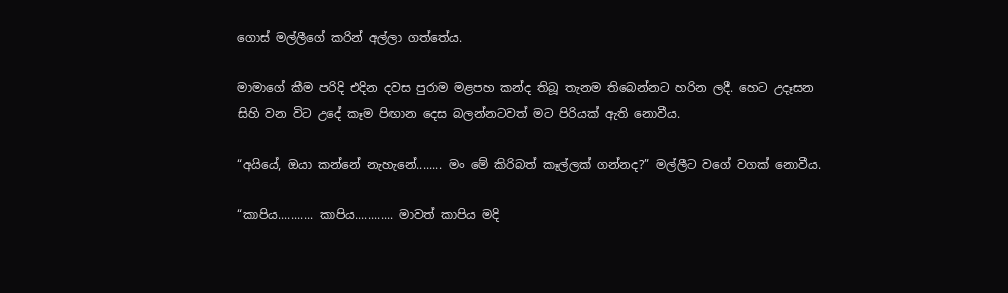ගොස් මල්ලීගේ කරින් අල්ලා ගත්තේය.

මාමාගේ කීම පරිදි එදින දවස පුරාම මළපහ කන්ද තිබූ තැනම තිබෙන්නට හරින ලදී. හෙට උදෑසන සිහි වන විට උදේ කෑම පිඟාන දෙස බලන්නටවත් මට පිරියක් ඇති නොවීය.

“අයියේ, ඔයා කන්නේ නැහැනේ........ මං මේ කිරිබත් කෑල්ලක් ගන්නද?” මල්ලීට වගේ වගක් නොවීය.

“කාපිය........... කාපිය............ මාවත් කාපිය මදි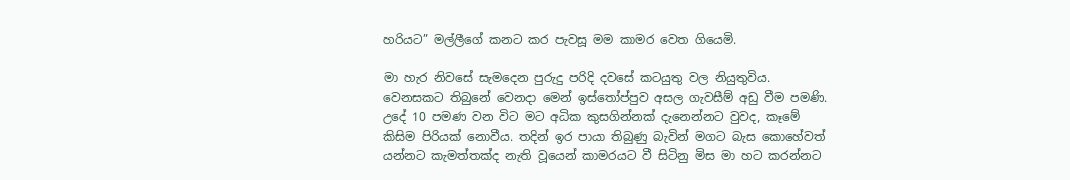හරියට” මල්ලීගේ කනට කර පැවසූ මම කාමර වෙත ගියෙමි.

මා හැර නිවසේ සැමදෙන පුරුදු පරිදි දවසේ කටයුතු වල නියුතුවිය. වෙනසකට තිබුනේ වෙනදා මෙන් ඉස්තෝප්පුව අසල ගැවසීම් අඩු වීම පමණි.  උදේ 10 පමණ වන විට මට අධික කුසගින්නක් දැනෙන්නට වුවද, කෑමේ කිසිම පිරියක් නොවීය. තදින් ඉර පායා තිබුණු බැවින් මගට බැස කොහේවත් යන්නට කැමත්තක්ද නැති වූයෙන් කාමරයට වී සිටිනු මිස මා හට කරන්නට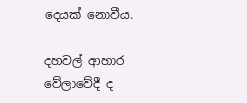දෙයක් නොවීය.

දහවල් ආහාර වේලාවේදී ද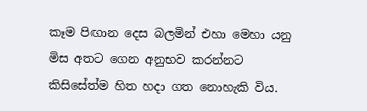කෑම පිඟාන දෙස බලමින් එහා මෙහා යනු මිස අතට ගෙන අනුභව කරන්නට කිසිසේත්ම හිත හදා ගත නොහැකි විය.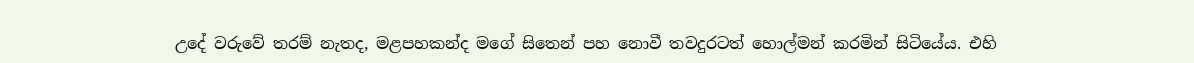උදේ වරුවේ තරම් නැතද, මළපහකන්ද මගේ සිතෙන් පහ නොවී තවදුරටත් හොල්මන් කරමින් සිටියේය. එහි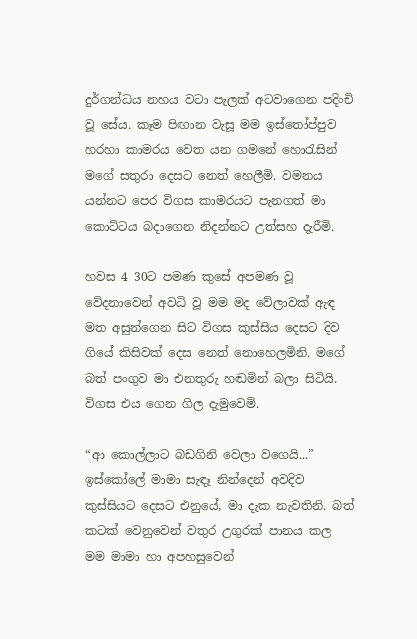දුර්ගන්ධය නහය වටා පැලක් අටවාගෙන පදිංචි වූ සේය. කෑම පිඟාන වැසූ මම ඉස්තෝප්පුව හරහා කාමරය වෙත යන ගමනේ හොරැසින් මගේ සතුරා දෙසට නෙත් හෙලීමි. වමනය යන්නට පෙර විගස කාමරයට පැනගත් මා කොට්ටය බදාගෙන නිදන්නට උත්සහ දැරීමි.

හවස 4 30ට පමණ කුසේ අපමණ වූ වේදනාවෙන් අවධි වූ මම මද වේලාවක් ඇඳ මත අසුන්ගෙන සිට විගස කුස්සිය දෙසට දිව ගියේ කිසිවක් දෙස නෙත් නොහෙලමිනි. මගේ බත් පංගුව මා එනතුරු හඬමින් බලා සිටියි. විගස එය ගෙන ගිල දැමුවෙමි.

“ආ කොල්ලාට බඩගිනි වෙලා වගෙයි...” ඉස්කෝලේ මාමා සැඳෑ නින්දෙන් අවදිව කුස්සියට දෙසට එනුයේ, මා දැක නැවතිනි. බත් කටක් වෙනුවෙන් වතුර උගුරක් පානය කල මම මාමා හා අපහසුවෙන්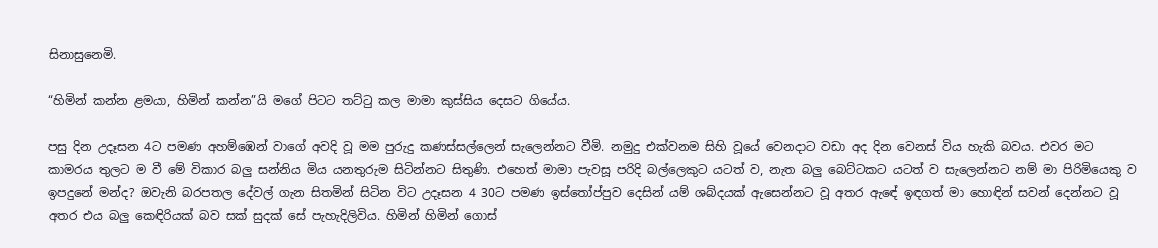සිනාසුනෙමි.

“හිමින් කන්න ළමයා, හිමින් කන්න”යි මගේ පිටට තට්ටු කල මාමා කුස්සිය දෙසට ගියේය.

පසු දින උදෑසන 4ට පමණ අහම්ඹෙන් වාගේ අවදි වූ මම පුරුදු කණස්සල්ලෙන් සැලෙන්නට වීමි. නමුදු එක්වනම සිහි වූයේ වෙනදාට වඩා අද දින වෙනස් විය හැකි බවය. එවර මට කාමරය තුලට ම වී මේ විකාර බලු සන්නිය මිය යනතුරුම සිටින්නට සිතුණි. එහෙත් මාමා පැවසූ පරිදි බල්ලෙකුට යටත් ව, නැත බලු බෙට්ටකට යටත් ව සැලෙන්නට නම් මා පිරිමියෙකු ව ඉපදුනේ මන්ද? ඔවැනි බරපතල දේවල් ගැන සිතමින් සිටින විට උදෑසන 4 30ට පමණ ඉස්තෝප්පුව දෙසින් යම් ශබ්දයක් ඇසෙන්නට වූ අතර ඇ‍ඳේ ඉඳගත් මා හොඳින් සවන් දෙන්නට වූ අතර එය බලු කෙඳිරියක් බව සක් සුදක් සේ පැහැදිලිවිය. හිමින් හිමින් ගොස්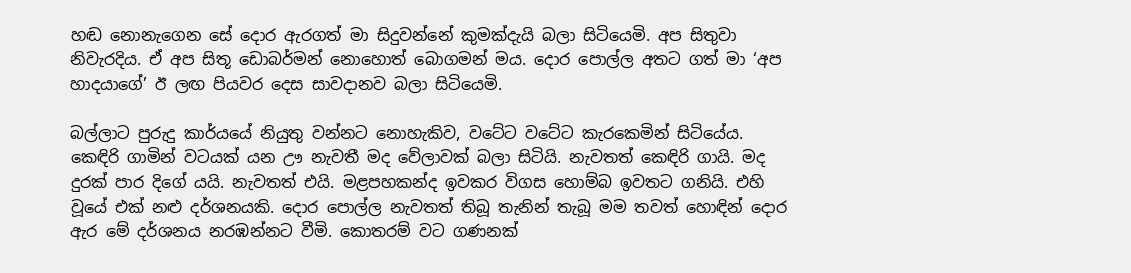හඬ නොනැගෙන සේ දොර ඇරගත් මා සිදුවන්නේ කුමක්දැයි බලා සිටියෙමි. අප සිතුවා නිවැරදිය. ඒ අප සිතූ ඩොබර්මන් නොහොත් බොගමන් මය. දොර පොල්ල අතට ගත් මා ‘අප හාදයාගේ’ ඊ ලඟ පියවර දෙස සාවදානව බලා සිටියෙමි.

බල්ලාට පුරුදු කාර්යයේ නියුතු වන්නට නොහැකිව, වටේට වටේට කැරකෙමින් සිටියේය. කෙඳිරි ගාමින් වටයක් යන ඌ නැවතී මද වේලාවක් බලා සිටියි. නැවතත් කෙඳිරි ගායි. මද දුරක් පාර දිගේ යයි. නැවතත් එයි. මළපහකන්ද ඉවකර විගස හොම්බ ඉවතට ගනියි. එහි වූයේ එක් නළු දර්ශනයකි. දොර පොල්ල නැවතත් තිබූ තැනින් තැබූ මම තවත් හොඳින් දොර ඇර මේ දර්ශනය නරඹන්නට වීමි. කොතරම් වට ගණනක්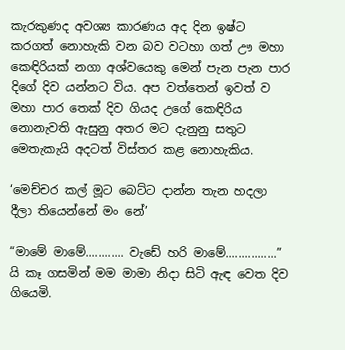කැරකුණද අවශ්‍ය කාරණය අද දින ඉෂ්ට කරගත් නොහැකි වන බව වටහා ගත් ඌ මහා කෙඳිරියක් නගා අශ්වයෙකු මෙන් පැන පැන පාර දිගේ දිව යන්නට විය. අප වත්තෙන් ඉවත් ව මහා පාර තෙක් දිව ගියද උගේ කෙඳිරිය නොනැවති ඇසුනු අතර මට දැනුනු සතුට මෙතැකැයි අදටත් විස්තර කළ නොහැකිය.

‘මෙච්චර කල් මූට බෙට්ට දාන්න තැන හදලා දීලා තියෙන්නේ මං නේ’

“මාමේ මාමේ............ වැඩේ හරි මාමේ................” යි කෑ ගසමින් මම මාමා නිදා සිටි ඇඳ වෙත දිව ගියෙමි.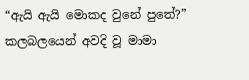“ඇයි ඇයි මොකද වුනේ පුතේ?” කලබලයෙන් අවදි වූ මාමා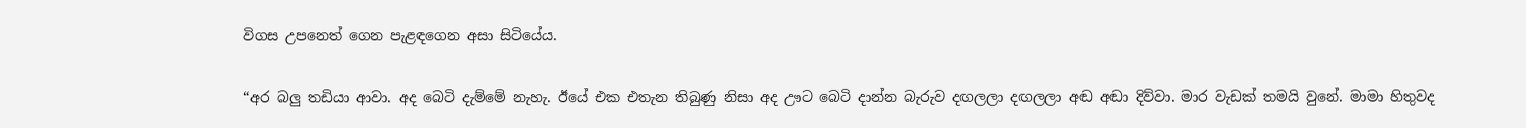විගස උපනෙත් ගෙන පැළඳගෙන අසා සිටියේය.

“අර බලු තඩියා ආවා. අද බෙටි දැම්මේ නැහැ. ඊයේ එක එතැන තිබුණු නිසා අද ඌට බෙටි දාන්න බැරුව දඟලලා දඟලලා අඬ අඬා දිව්වා. මාර වැඩක් තමයි වුනේ. මාමා හිතුවද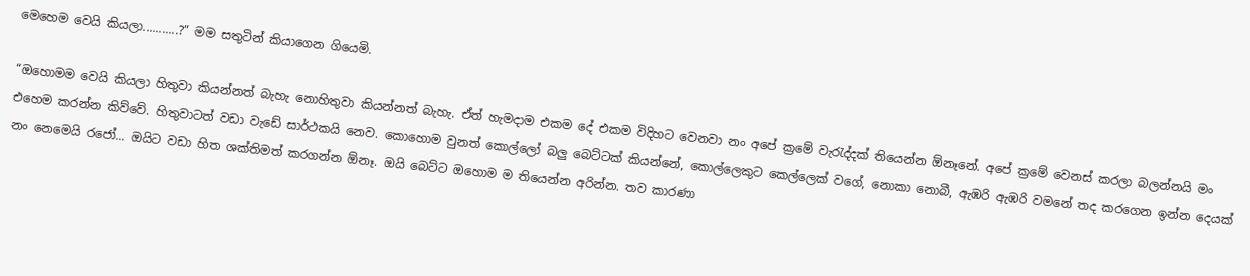මෙහෙම වෙයි කියලා...........?” මම සතුටින් කියාගෙන ගියෙමි.

“ඔහොමම වෙයි කියලා හිතුවා කියන්නත් බැහැ නොහිතුවා කියන්නත් බැහැ. ඒත් හැමදාම එකම දේ එකම විදිහට වෙනවා නං අපේ ක්‍රමේ වැරැද්දක් තියෙන්න ඕනෑනේ. අපේ ක්‍රමේ වෙනස් කරලා බලන්නයි මං එහෙම කරන්න කිව්වේ. හිතුවාටත් වඩා වැඩේ සාර්ථකයි නෙව. කොහොම වුනත් කොල්ලෝ බලු බෙට්ටක් කියන්නේ, කොල්ලෙකුට කෙල්ලෙක් වගේ, නොකා නොබී, ඇඹරි ඇඹරි වමනේ තද කරගෙන ඉන්න දෙයක් නං නෙමෙයි රජෝ... ඔයිට වඩා හිත ශක්තිමත් කරගන්න ඕනෑ. ඔයි බෙට්ට ඔහොම ම තියෙන්න අරින්න. තව කාරණා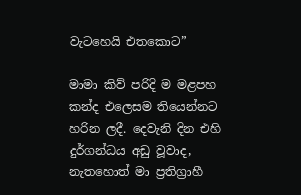වැටහෙයි එතකොට”

මාමා කිව් පරිදි ම මළපහ කන්ද එලෙසම තියෙන්නට හරින ලදී. දෙවැනි දින එහි දුර්ගන්ධය අඩු වූවාද, නැතහොත් මා ප්‍රතිග්‍රාහී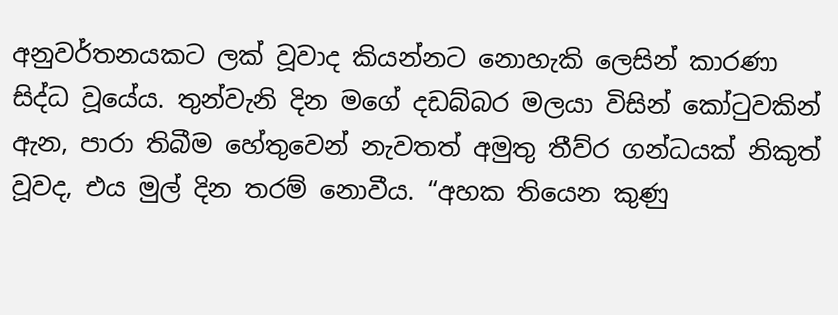අනුවර්තනයකට ලක් වූවාද කියන්නට නොහැකි ලෙසින් කාරණා සිද්ධ වූයේය. තුන්වැනි දින මගේ දඩබ්බර මලයා විසින් කෝටුවකින් ඇන, පාරා තිබීම හේතුවෙන් නැවතත් අමුතු තීව්ර ගන්ධයක් නිකුත් වූවද, එය මුල් දින තරම් නොවීය. “අහක තියෙන කුණු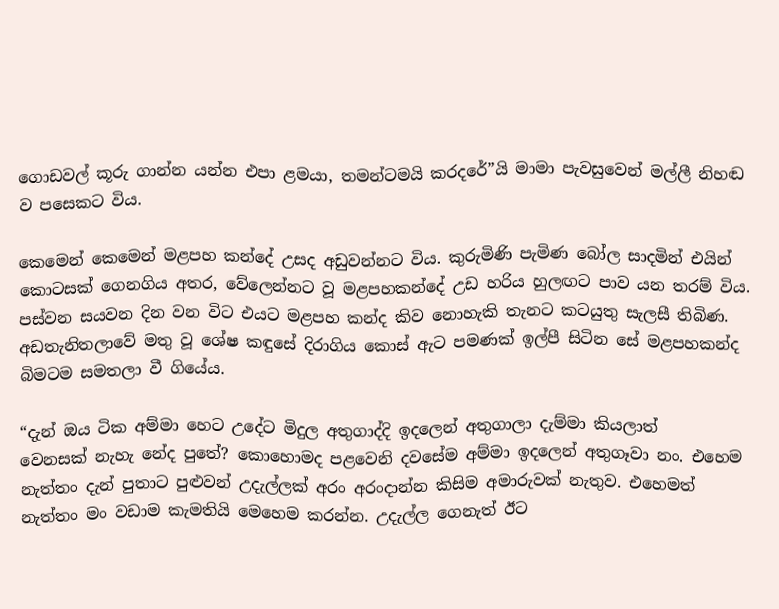ගොඩවල් කූරු ගාන්න යන්න එපා ළමයා, තමන්ටමයි කරදරේ”යි මාමා පැවසුවෙන් මල්ලී නිහඬ ව පසෙකට විය.

කෙමෙන් කෙමෙන් මළපහ කන්දේ උසද අඩුවන්නට විය. කුරුමිණි පැමිණ බෝල ‍සාදමින් එයින් කොටසක් ගෙනගිය අතර, වේලෙන්නට වූ මළපහකන්දේ උඩ හරිය හුලඟට පාව යන තරම් විය. පස්වන සයවන දින වන විට එයට මළපහ කන්ද කිව නොහැකි තැනට කටයුතු සැලසී තිබිණ. අඩතැනිතලාවේ මතු වූ ශේෂ කඳුසේ දිරාගිය කොස් ඇට පමණක් ඉල්පී සිටින සේ මළපහකන්ද බිමටම සමතලා වී ගියේය.

“දැන් ඔය ටික අම්මා හෙට උදේට මිදුල අතුගාද්දි ඉදලෙන් අතුගාලා දැම්මා කියලාත් වෙනසක් ‍නැහැ නේද පුතේ? කොහොමද පළවෙනි දවසේම අම්මා ඉදලෙන් අතුගෑවා නං. එහෙම නැත්තං දැන් පුතාට පුළුවන් උදැල්ලක් අරං අරංදාන්න කිසිම අමාරුවක් නැතුව. එහෙමත් නැත්තං මං වඩාම කැමතියි මෙහෙම කරන්න. උදැල්ල ගෙනැත් ඊට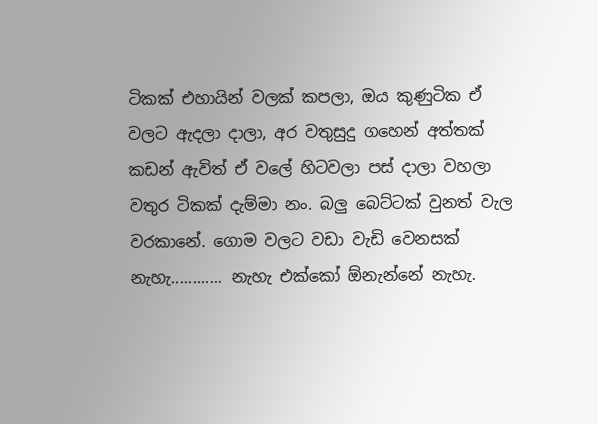ටිකක් එහායින් වලක් කපලා, ඔය කුණුටික ඒ වලට ඇදලා දාලා, අර වතුසුදු ගහෙන් අත්තක් කඩන් ඇවිත් ඒ වලේ හිටවලා පස් දාලා වහලා වතුර ටිකක් දැම්මා නං. බලු බෙට්ටක් වුනත් වැල වරකානේ. ගොම වලට වඩා වැඩි වෙනසක් නැහැ............ නැහැ එක්කෝ ඕනැන්නේ නැහැ.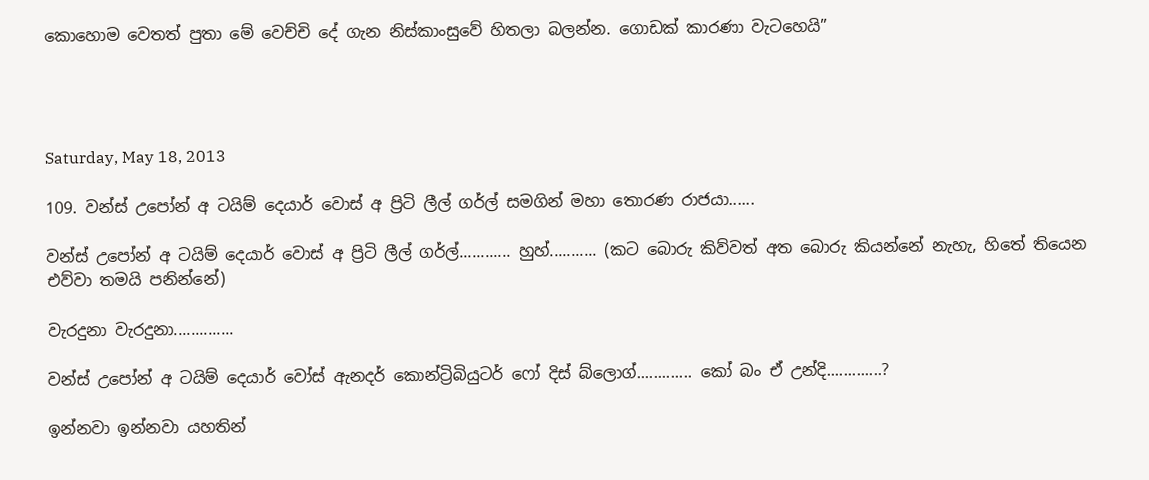කොහොම වෙතත් පුතා මේ වෙච්චි දේ ගැන නිස්කාංසුවේ හිතලා බලන්න. ගොඩක් කාරණා වැටහෙයි”




Saturday, May 18, 2013

109. වන්ස් උපෝන් අ ටයිම් දෙයාර් වොස් අ ප්‍රිටි ලීල් ගර්ල් සමගින් මහා තොරණ රාජයා......

වන්ස් උපෝන් අ ටයිම් දෙයාර් වොස් අ ප්‍රිටි ලීල් ගර්ල්............ හුහ්........... (කට බොරු කිව්වත් අත බොරු කියන්නේ නැහැ, හිතේ තියෙන එව්වා තමයි පනින්නේ)

වැරදුනා වැරදුනා..............

වන්ස් උපෝන් අ ටයිම් දෙයාර් වෝස් ඇනදර් කොන්ට්‍රිබියුටර් ෆෝ දිස් බ්ලොග්............. කෝ බං ඒ උන්දි.............?

ඉන්නවා ඉන්නවා යහතින්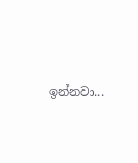ඉන්නවා...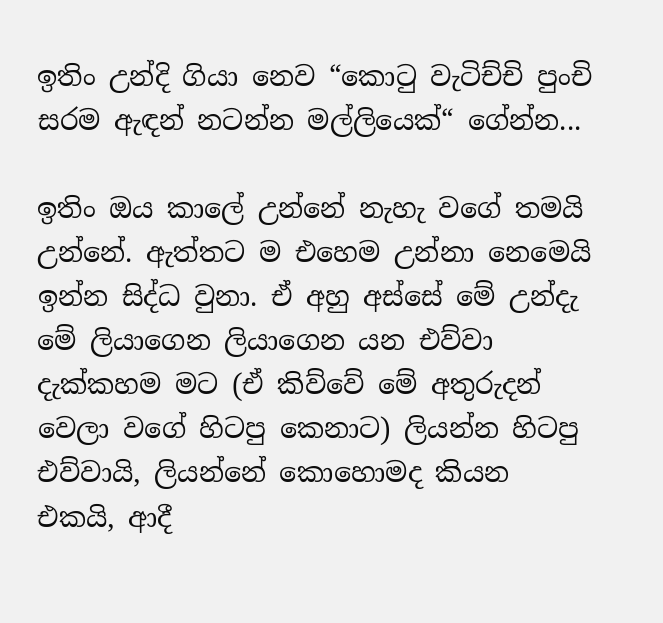ඉතිං උන්දි ගියා නෙව “කොටු වැටිච්චි පුංචි සරම ඇඳන් නටන්න මල්ලියෙක්“ ගේන්න...

ඉතිං ඔය කාලේ උන්නේ නැහැ වගේ තමයි උන්නේ. ඇත්තට ම එහෙම උන්නා නෙමෙයි ඉන්න සිද්ධ වුනා. ඒ අහු අස්සේ මේ උන්දැ මේ ලියාගෙන ලියාගෙන යන එව්වා දැක්කහම මට (ඒ කිව්වේ මේ අතුරුදන් වෙලා වගේ හිටපු කෙනාට) ලියන්න හිටපු එව්වායි, ලියන්නේ කොහොමද කියන එකයි, ආදී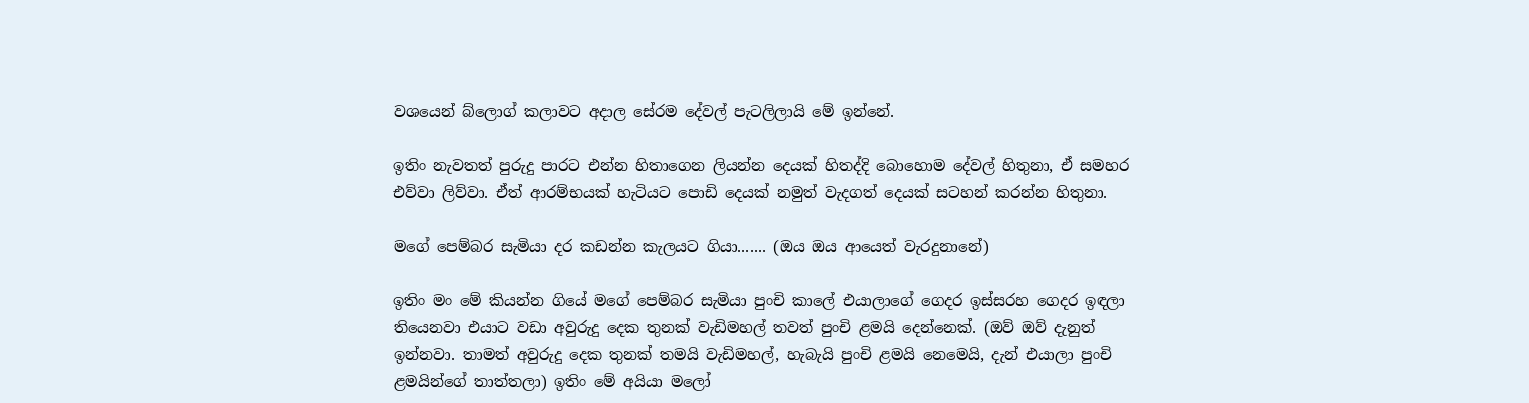වශයෙන් බ්ලොග් කලාවට අදාල සේරම දේවල් පැටලිලායි මේ ඉන්නේ.

ඉතිං නැවතත් පුරුදු පාරට එන්න හිතාගෙන ලියන්න දෙයක් හිතද්දි බොහොම දේවල් හිතුනා, ඒ සමහර එව්වා ලිව්වා. ඒත් ආරම්භයක් හැටියට පොඩි දෙයක් නමුත් වැදගත් දෙයක් සටහන් කරන්න හිතුනා.

මගේ පෙම්බර සැමියා දර කඩන්න කැලයට ගියා....... (ඔය ඔය ආයෙත් වැරදුනානේ)

ඉතිං මං මේ කියන්න ගියේ මගේ පෙම්බර සැමියා පුංචි කාලේ එයාලාගේ ගෙදර ඉස්සරහ ගෙදර ඉඳලා තියෙනවා එයාට වඩා අවුරුදු දෙක තුනක් වැඩිමහල් තවත් පුංචි ළමයි දෙන්නෙක්. (ඔව් ඔව් දැනුත් ඉන්නවා. තාමත් අවුරුදු දෙක තුනක් තමයි වැඩිමහල්, හැබැයි පුංචි ළමයි නෙමෙයි, දැන් එයාලා පුංචි ළමයින්ගේ තාත්තලා) ඉතිං මේ අයියා මලෝ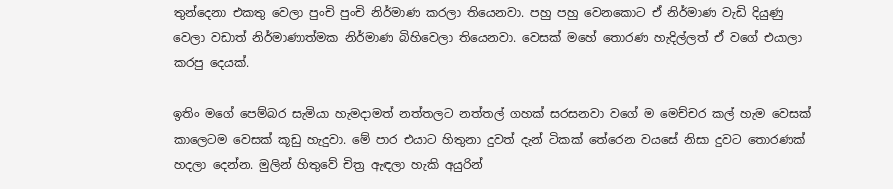තුන්දෙනා එකතු වෙලා පුංචි පුංචි නිර්මාණ කරලා තියෙනවා. පහු පහු වෙනකොට ඒ නිර්මාණ වැඩි දියුණු වෙලා වඩාත් නිර්මාණාත්මක නිර්මාණ බිහිවෙලා තියෙනවා. වෙසක් මහේ තොරණ හැදිල්ලත් ඒ වගේ එයාලා කරපු දෙයක්.

ඉතිං මගේ පෙම්බර සැමියා හැමදාමත් නත්තලට නත්තල් ගහක් සරසනවා වගේ ම මෙච්චර කල් හැම වෙසක් කාලෙටම වෙසක් කූඩු හැදුවා. මේ පාර එයාට හිතුනා දුවත් දැන් ටිකක් තේරෙන වයසේ නිසා දුවට තොරණක් හදලා දෙන්න. මුලින් හිතුවේ චිත්‍ර ඇඳලා හැකි අයුරින්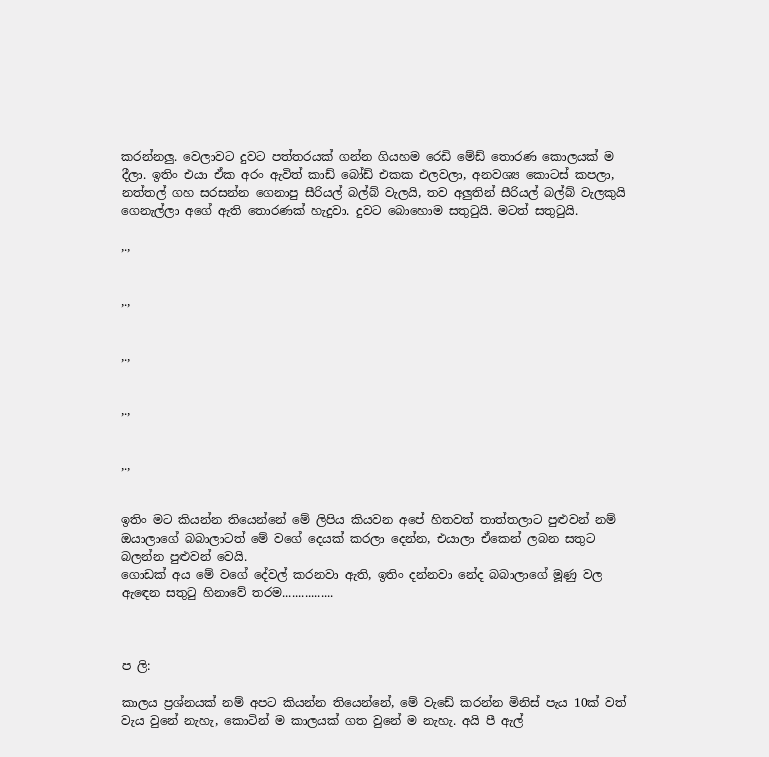කරන්නලු. වෙලාවට දුවට පත්තරයක් ගන්න ගියහම රෙඩි මේඩ් තොරණ කොලයක් ම දීලා. ඉතිං එයා ඒක අරං ඇවිත් කාඩ් බෝඩ් එකක එලවලා, අනවශ්‍ය කොටස් කපලා, නත්තල් ගහ සරසන්න ගෙනාපු සීරියල් බල්බ් වැලයි, තව අලුතින් සීරියල් බල්බ් වැලකුයි ගෙනැල්ලා අගේ ඇති තොරණක් හැදුවා. දුවට බොහොම සතුටුයි. මටත් සතුටුයි.

,.,


,.,


,.,


,.,


,.,


ඉතිං මට කියන්න තියෙන්නේ මේ ලිපිය කියවන අපේ හිතවත් තාත්තලාට පුළුවන් නම් ඔයාලාගේ බබාලාටත් මේ වගේ දෙයක් කරලා දෙන්න, එයාලා ඒකෙන් ලබන සතුට බලන්න පුළුවන් වෙයි.
ගොඩක් අය මේ වගේ දේවල් කරනවා ඇති, ඉතිං දන්නවා නේද බබාලාගේ මූණු වල ඇඳෙන සතුටු හිනාවේ තරම................



ප ලි:

කාලය ප්‍රශ්නයක් නම් අපට කියන්න තියෙන්නේ, මේ වැඩේ කරන්න මිනිස් පැය 10ක් වත් වැය වුනේ නැහැ, කොටින් ම කාලයක් ගත වුනේ ම නැහැ. අයි පී ඇල්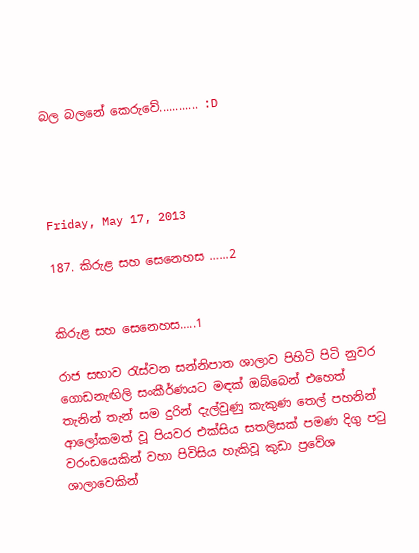බල බලනේ කෙරුවේ............ :D




Friday, May 17, 2013

187. කිරුළ සහ සෙනෙහස …...2


කිරුළ සහ සෙනෙහස…..1

රාජ සභාව රැස්වන සන්නිපාත ශාලාව පිහිටි පිටි නුවර ගොඩනැඟිලි සංකීර්ණයට මඳක් ඔබ්බෙන් එහෙත් තැනින් තැන් සම දුරින් දැල්වුණු කැකුණ තෙල් පහනින් ආලෝකමත් වූ පියවර එක්සිය සතලිසක් පමණ දිගු පටු වරංඩයෙකින් වහා පිවිසිය හැකිවූ කුඩා ප්‍රවේශ ශාලාවෙකින්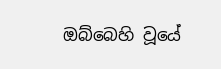ඔබ්බෙහි වූයේ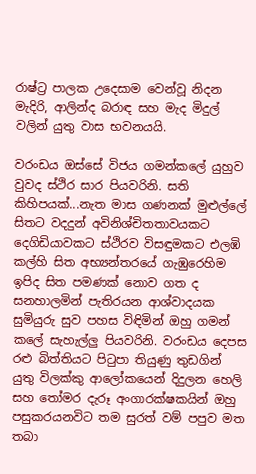රාෂ්ට්‍ර පාලක උදෙසාම වෙන්වූ නිදන මැදිරි, ආලින්ද බරාඳ සහ මැද මිදුල් වලින් යුතු වාස භවනයයි.

වරංඩය ඔස්සේ විජය ගමන්කලේ යුහුව වුවද ස්ථිර සාර පියවරිනි. සති කිහිපයක්...නැත මාස ගණනක් මුළුල්ලේ සිතට වදදුන් අවිනිශ්චිතතාවයකට දෙගිඩියාවකට ස්ථිරව විසඳුමකට එලඹි කල්හි සිත අභ්‍යන්තරයේ ගැඹුරෙහිම ඉපිද සිත පමණක් නොව ගත ද සනහාලමින් පැතිරයන ආශ්වාදයක සුමියුරු සුව පහස විඳිමින් ඔහු ගමන් කලේ සැහැල්ලු පියවරිනි. වරංඩය දෙපස රළු බිත්තියට පිටුපා තියුණු තුඩගින් යුතු විලක්කු ආලෝකයෙන් දිදුලන හෙලි සහ තෝමර දැරූ අංගාරක්ෂකයින් ඔහු පසුකරයනවිට තම සුරත් වම් පපුව මත තබා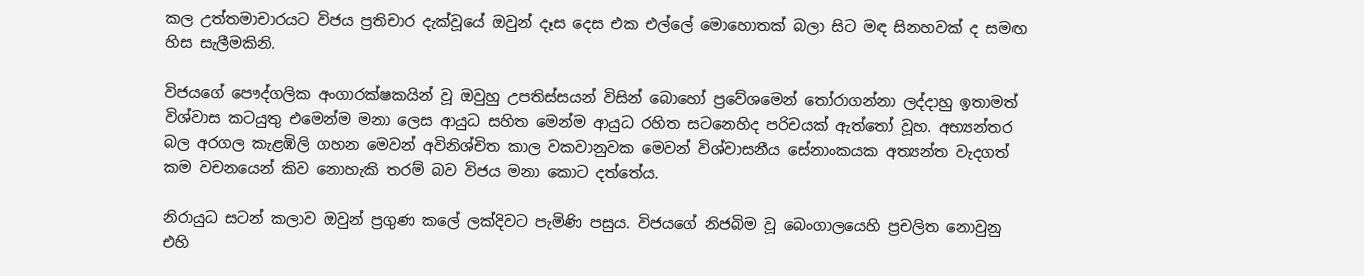කල උත්තමාචාරයට විජය ප්‍රතිචාර දැක්වූයේ ඔවුන් දෑස දෙස එක එල්ලේ මොහොතක් බලා සිට මඳ සිනහවක් ද සමඟ හිස සැලීමකිනි.

විජයගේ පෞද්ගලික අංගාරක්ෂකයින් වූ ඔවුහු උපතිස්සයන් විසින් බොහෝ ප්‍රවේශමෙන් තෝරාගන්නා ලද්දාහු ඉතාමත් විශ්වාස කටයුතු එමෙන්ම මනා ලෙස ආයුධ සහිත මෙන්ම ආයුධ රහිත සටනෙහිද පරිචයක් ඇත්තෝ වූහ. අභ්‍යන්තර බල අරගල කැළඹිලි ගහන මෙවන් අවිනිශ්චිත කාල වකවානුවක මෙවන් විශ්වාසනීය සේනාංකයක අත්‍යන්ත වැදගත් කම වචනයෙන් කිව නොහැකි තරම් බව විජය මනා කොට දත්තේය.

නිරායුධ සටන් කලාව ඔවුන් ප්‍රගුණ කලේ ලක්දිවට පැමිණි පසුය. විජයගේ නිජබිම වූ බෙංගාලයෙහි ප්‍රචලිත නොවුනු එහි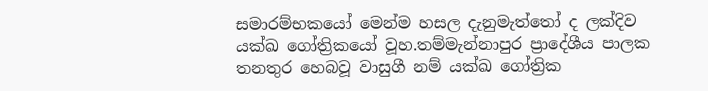සමාරම්භකයෝ මෙන්ම හසල දැනුමැත්තෝ ද ලක්දිව යක්ඛ ගෝත්‍රිකයෝ වූහ.තම්මැන්නාපුර ප්‍රාදේශීය පාලක තනතුර හෙබවූ වාසුගී නම් යක්ඛ ගෝත්‍රික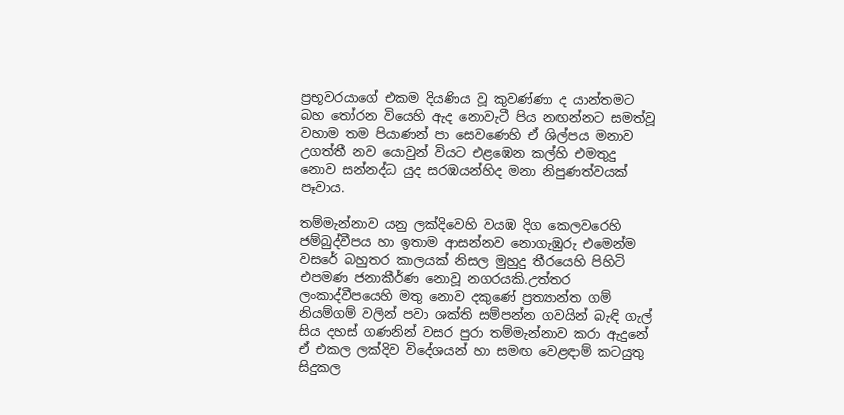ප්‍රභූවරයාගේ එකම දියණිය වූ කුවණ්ණා ද යාන්තමට බහ තෝරන වියෙහි ඇද නොවැටී පිය නඟන්නට සමත්වූ වහාම තම පියාණන් පා සෙවණෙහි ඒ ශිල්පය මනාව උගත්තී නව යොවුන් වියට එළඹෙන කල්හි එමතුදු නොව සන්නද්ධ යුද සරඹයන්හිද මනා නිපුණත්වයක් පෑවාය.

තම්මැන්නාව යනු ලක්දිවෙහි වයඹ දිග කෙලවරෙහි ජම්බුද්වීපය හා ඉතාම ආසන්නව නොගැඹුරු එමෙන්ම වසරේ බහුතර කාලයක් නිසල මුහුදු තීරයෙහි පිහිටි එපමණ ජනාකීර්ණ නොවූ නගරයකි.උත්තර ලංකාද්වීපයෙහි මතු නොව දකුණේ ප්‍රත්‍යාන්ත ගම් නියම්ගම් වලින් පවා ශක්ති සම්පන්න ගවයින් බැඳි ගැල් සිය දහස් ගණනින් වසර පුරා තම්මැන්නාව කරා ඇදුනේ ඒ එකල ලක්දිව විදේශයන් හා සමඟ වෙළඳාම් කටයුතු සිදුකල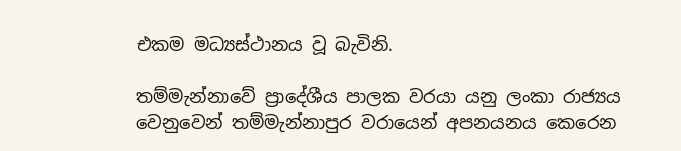එකම මධ්‍යස්ථානය වූ බැවිනි.

තම්මැන්නාවේ ප්‍රාදේශීය පාලක වරයා යනු ලංකා රාජ්‍යය වෙනුවෙන් තම්මැන්නාපුර වරායෙන් අපනයනය කෙරෙන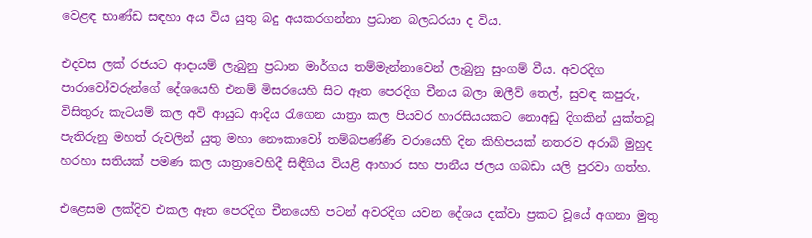වෙළඳ භාණ්ඩ සඳහා අය විය යුතු බදු අයකරගන්නා ප්‍රධාන බලධරයා ද විය.

එදවස ලක් රජයට ආදායම් ලැබුනු ප්‍රධාන මාර්ගය තම්මැන්නාවෙන් ලැබුනු සුංගම් වීය. අවරදිග පාරාවෝවරුන්ගේ දේශයෙහි එනම් මිසරයෙහි සිට ඈත පෙරදිග චීනය බලා ඔලීව් තෙල්, සුවඳ කපුරු, විසිතුරු කැටයම් කල අවි ආයුධ ආදිය රැගෙන යාත්‍රා කල පියවර හාරසියයකට නොඅඩු දිගකින් යුක්තවූ පැතිරුනු මහත් රුවලින් යුතු මහා නෞකාවෝ තම්බපණ්ණි වරායෙහි දින කිහිපයක් නතරව අරාබි මුහුද හරහා සතියක් පමණ කල යාත්‍රාවෙහිදී සිඳීගිය වියළි ආහාර සහ පානීය ජලය ගබඩා යලි පුරවා ගත්හ.

එළෙසම ලක්දිව එකල ඈත පෙරදිග චීනයෙහි පටන් අවරදිග යවන දේශය දක්වා ප්‍රකට වූයේ අගනා මුතු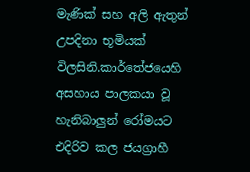මැණික් සහ අලි ඇතුන් උපදිනා භූමියක් විලසිනි.කාර්තේජයෙහි අසහාය පාලකයා වූ හැනිබාලුන් රෝමයට එදිරිව කල ජයග්‍රාහී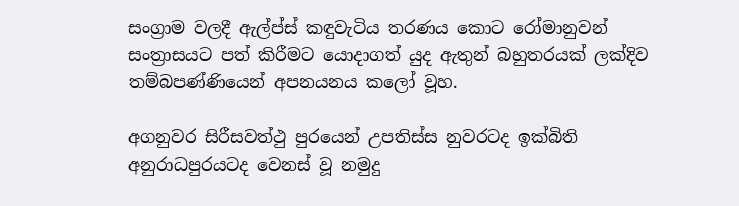සංග්‍රාම වලදී ඇල්ප්ස් කඳුවැටිය තරණය කොට රෝමානුවන් සංත්‍රාසයට පත් කිරීමට යොදාගත් යුද ඇතුන් බහුතරයක් ලක්දිව තම්බපණ්ණියෙන් අපනයනය කලෝ වූහ.

අගනුවර සිරීසවත්ථු පුරයෙන් උපතිස්ස නුවරටද ඉක්බිති අනුරාධපුරයටද වෙනස් වූ නමුදු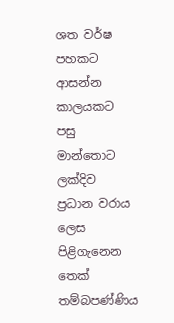ශත වර්ෂ පහකට ආසන්න කාලයකට පසු මාන්තොට ලක්දිව ප්‍රධාන වරාය ලෙස පිළිගැනෙන තෙක් තම්බපණ්ණිය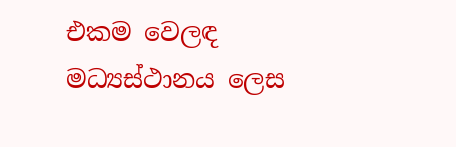එකම වෙලඳ මධ්‍යස්ථානය ලෙස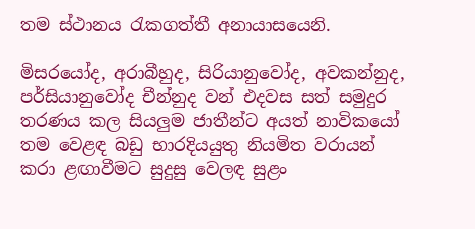තම ස්ථානය රැකගත්තී අනායාසයෙනි.

මිසරයෝද, අරාබීහුද, සිරියානුවෝද, අවකන්නුද, පර්සියානුවෝද චීන්නුද වන් එදවස සත් සමුදුර තරණය කල සියලුම ජාතීන්ට අයත් නාවිකයෝ තම වෙළඳ බඩු භාරදියයුතු නියමිත වරායන් කරා ළඟාවීමට සුදුසු වෙලඳ සුළං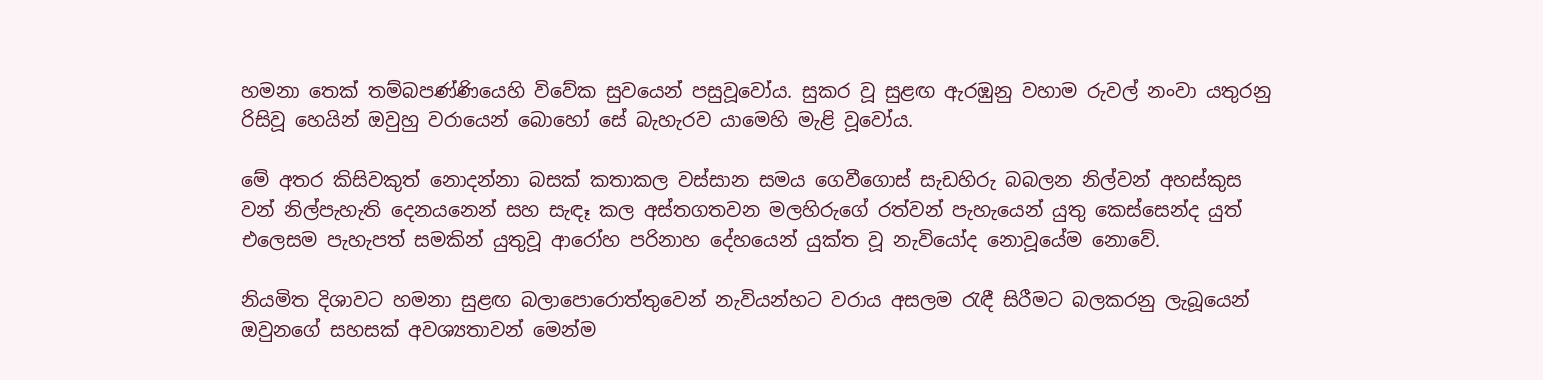හමනා තෙක් තම්බපණ්ණියෙහි විවේක සුවයෙන් පසුවූවෝය. සුකර වූ සුළඟ ඇරඹුනු වහාම රුවල් නංවා යතුරනු රිසිවූ හෙයින් ඔවුහු වරායෙන් බොහෝ සේ බැහැරව යාමෙහි මැළි වූවෝය.

මේ අතර කිසිවකුත් නොදන්නා බසක් කතාකල වස්සාන සමය ගෙවීගොස් සැඩහිරු බබලන නිල්වන් අහස්කුස වන් නිල්පැහැති දෙනයනෙන් සහ සැඳෑ කල අස්තගතවන මලහිරුගේ රත්වන් පැහැයෙන් යුතු කෙස්සෙන්ද යුත් එලෙසම පැහැපත් සමකින් යුතුවූ ආරෝහ පරිනාහ දේහයෙන් යුක්ත වූ නැවියෝද නොවූයේම නොවේ.

නියමිත දිශාවට හමනා සුළඟ බලාපොරොත්තුවෙන් නැවියන්හට වරාය අසලම රැඳී සිරීමට බලකරනු ලැබූයෙන් ඔවුනගේ සහසක් අවශ්‍යතාවන් මෙන්ම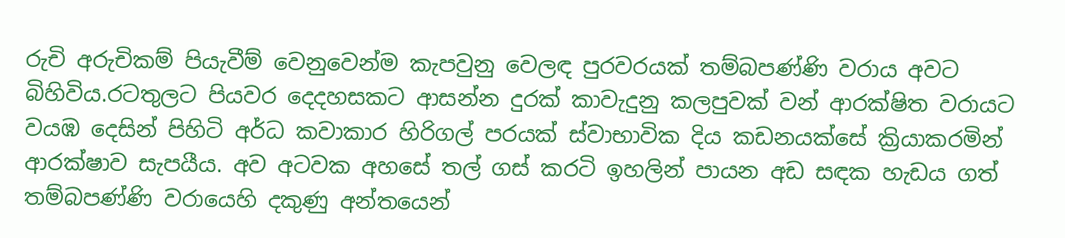රුචි අරුචිකම් පියැවීම් වෙනුවෙන්ම කැපවුනු වෙලඳ පුරවරයක් තම්බපණ්ණි වරාය අවට බිහිවිය.රටතුලට පියවර දෙදහසකට ආසන්න දුරක් කාවැදුනු කලපුවක් වන් ආරක්ෂිත වරායට වයඹ දෙසින් පිහිටි අර්ධ කවාකාර හිරිගල් පරයක් ස්වාභාවික දිය කඩනයක්සේ ක්‍රියාකරමින් ආරක්ෂාව සැපයීය. අව අටවක අහසේ තල් ගස් කරටි ඉහලින් පායන අඩ සඳක හැඩය ගත් තම්බපණ්ණි වරායෙහි දකුණු අන්තයෙන්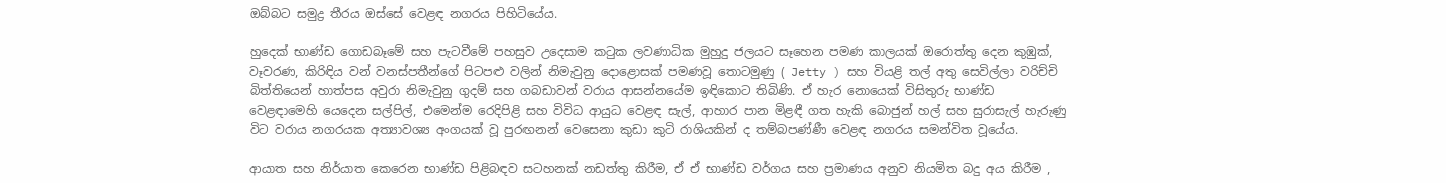ඔබ්බට සමුද්‍ර තීරය ඔස්සේ වෙළඳ නගරය පිහිටියේය.

හුදෙක් භාණ්ඩ ගොඩබෑමේ සහ පැටවීමේ පහසුව උදෙසාම කටුක ලවණාධික මුහුදු ජලයට සෑහෙන පමණ කාලයක් ඔරොත්තු දෙන කුඹුක්, වෑවරණ, කිරිඳිය වන් වනස්පතීන්ගේ පිටපළු වලින් නිමැවුනු දොළොසක් පමණවූ තොටමුණු ( Jetty ) සහ වියළි තල් අතු සෙවිල්ලා වරිච්චි බිත්තියෙන් හාත්පස අවුරා නිමැවුනු ගුදම් සහ ගබඩාවන් වරාය ආසන්නයේම ඉඳිකොට තිබිණි. ඒ හැර නොයෙක් විසිතුරු භාණ්ඩ වෙළඳාමෙහි යෙදෙන සල්පිල්, එමෙන්ම රෙදිපිළි සහ විවිධ ආයුධ වෙළඳ සැල්, ආහාර පාන මිළඳී ගත හැකි බොජුන් හල් සහ සුරාසැල් හැරුණු විට වරාය නගරයක අත්‍යාවශ්‍ය අංගයක් වූ පුරඟනන් වෙසෙනා කුඩා කුටි රාශියකින් ද තම්බපණ්ණී වෙළඳ නගරය සමන්විත වූයේය.

ආයාත සහ නිර්යාත කෙරෙන භාණ්ඩ පිළිබඳව සටහනක් නඩත්තු කිරීම, ඒ ඒ භාණ්ඩ වර්ගය සහ ප්‍රමාණය අනුව නියමිත බදු අය කිරීම ,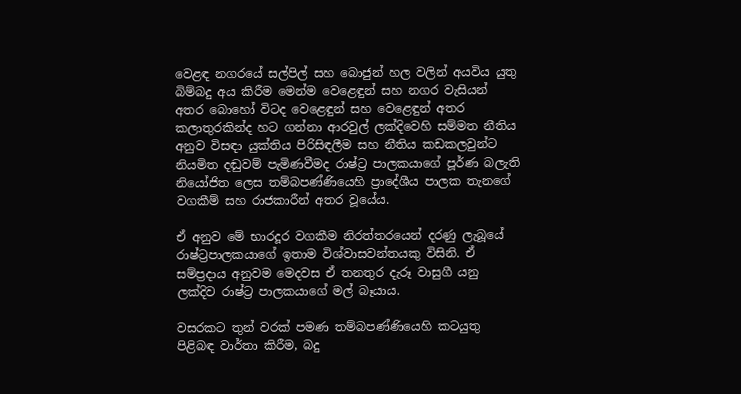වෙළඳ නගරයේ සල්පිල් සහ බොජුන් හල වලින් අයවිය යුතු බිම්බදු අය කිරීම මෙන්ම වෙළෙඳුන් සහ නගර වැසියන් අතර බොහෝ විටද වෙළෙඳුන් සහ වෙළෙඳුන් අතර කලාතුරකින්ද හට ගන්නා ආරවුල් ලක්දිවෙහි සම්මත නීතිය අනුව විසඳා යුක්තිය පිරිසිඳලීම සහ නීතිය කඩකලවුන්ට නියමිත දඬුවම් පැමිණවීමද රාෂ්ට්‍ර පාලකයාගේ පූර්ණ බලැති නියෝජිත ලෙස තම්බපණ්ණියෙහි ප්‍රාදේශීය පාලක තැනගේ වගකීම් සහ රාජකාරීන් අතර වූයේය.

ඒ අනුව මේ භාරදූර වගකීම නිරත්තරයෙන් දරණු ලැබූයේ රාෂ්ට්‍රපාලකයාගේ ඉතාම විශ්වාසවන්තයකු විසිනි. ඒ සම්ප්‍රදාය අනුවම මෙදවස ඒ තනතුර දැරූ වාසුගී යනු ලක්දිව රාෂ්ට්‍ර පාලකයාගේ මල් බෑයාය.

වසරකට තුන් වරක් පමණ තම්බපණ්ණියෙහි කටයුතු පිළිබඳ වාර්තා කිරීම, බදු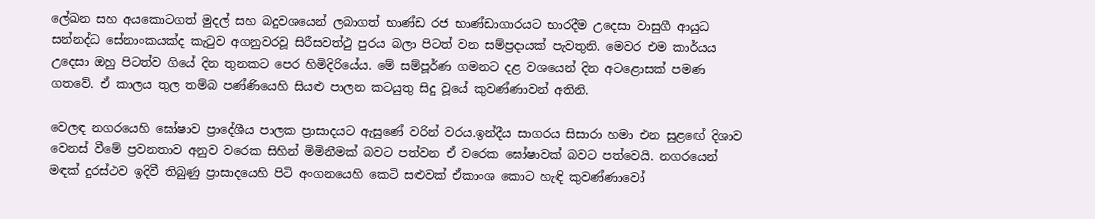ලේඛන සහ අයකොටගත් මුදල් සහ බදුවශයෙන් ලබාගත් භාණ්ඩ රජ භාණ්ඩාගාරයට භාරදීම උදෙසා වාසුගී ආයුධ සන්නද්ධ සේනාංකයක්ද කැටුව අගනුවරවූ සිරීසවත්ථු පුරය බලා පිටත් වන සම්ප්‍රදායක් පැවතුනි. මෙවර එම කාර්යය උදෙසා ඔහු පිටත්ව ගියේ දින තුනකට පෙර හිමිදිරියේය. මේ සම්පූර්ණ ගමනට දළ වශයෙන් දින අටළොසක් පමණ ගතවේ. ඒ කාලය තුල තම්බ පණ්ණියෙහි සියළු පාලන කටයුතු සිදු වූයේ කුවණ්ණාවන් අතිනි.

වෙලඳ නගරයෙහි ඝෝෂාව ප්‍රාදේශීය පාලක ප්‍රාසාදයට ඇසුණේ වරින් වරය.ඉන්දීය සාගරය සිසාරා හමා එන සුළඟේ දිශාව වෙනස් වීමේ ප්‍රවනතාව අනුව වරෙක සිහින් මිමිනීමක් බවට පත්වන ඒ වරෙක ඝෝෂාවක් බවට පත්වෙයි. නගරයෙන් මඳක් දුරස්ථව ඉදිවී තිබුණු ප්‍රාසාදයෙහි පිටි අංගනයෙහි කෙටි සළුවක් ඒකාංශ කොට හැඳි කුවණ්ණාවෝ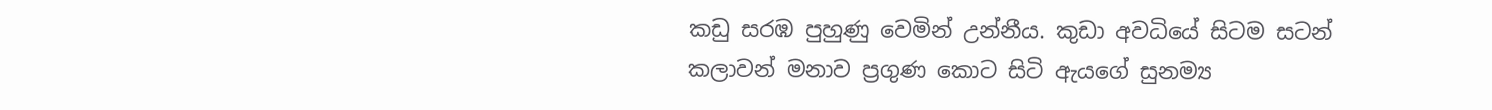කඩු සරඹ පුහුණු වෙමින් උන්නීය. කුඩා අවධියේ සිටම සටන් කලාවන් මනාව ප්‍රගුණ කොට සිටි ඇයගේ සුනම්‍ය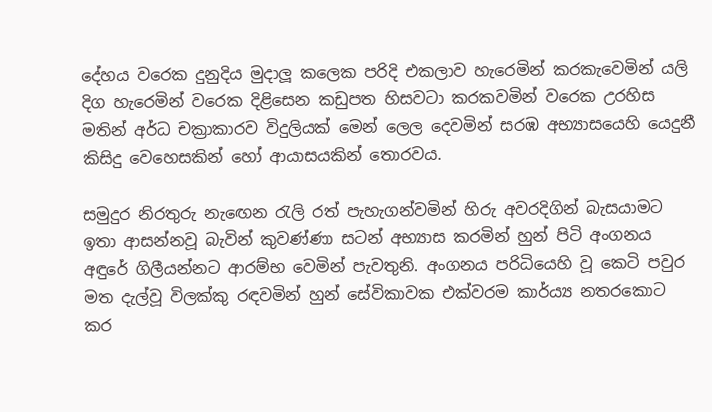දේහය වරෙක දුනුදිය මුදාලූ කලෙක පරිදි එකලාව හැරෙමින් කරකැවෙමින් යලි දිග හැරෙමින් වරෙක දිළිසෙන කඩුපත හිසවටා කරකවමින් වරෙක උරහිස මතින් අර්ධ චක්‍රාකාරව විදුලියක් මෙන් ලෙල දෙවමින් සරඹ අභ්‍යාසයෙහි යෙදුනී කිසිදු වෙහෙසකින් හෝ ආයාසයකින් තොරවය.

සමුදුර නිරතුරු නැඟෙන රැලි රත් පැහැගන්වමින් හිරු අවරදිගින් බැසයාමට ඉතා ආසන්නවූ බැවින් කුවණ්ණා සටන් අභ්‍යාස කරමින් හුන් පිටි අංගනය අඳුරේ ගිලීයන්නට ආරම්භ වෙමින් පැවතුනි. අංගනය පරිධියෙහි වූ කෙටි පවුර මත දැල්වූ විලක්කු රඳවමින් හුන් සේවිකාවක එක්වරම කාර්ය්‍ය නතරකොට කර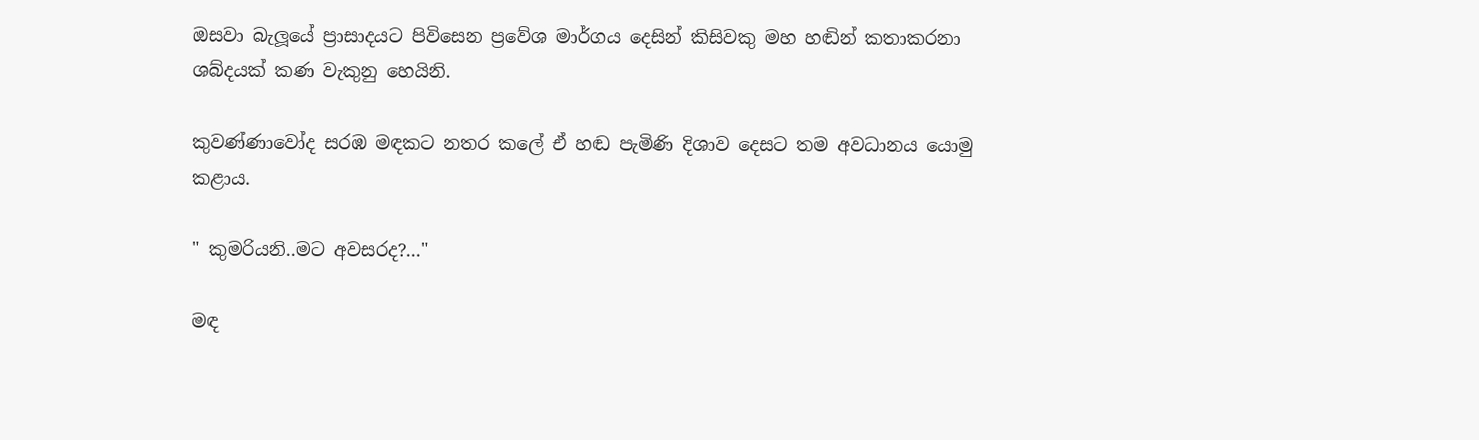ඔසවා බැලූයේ ප්‍රාසාදයට පිවිසෙන ප්‍රවේශ මාර්ගය දෙසින් කිසිවකු මහ හඬින් කතාකරනා ශබ්දයක් කණ වැකුනු හෙයිනි.

කුවණ්ණාවෝද සරඹ මඳකට නතර කලේ ඒ හඬ පැමිණි දිශාව දෙසට තම අවධානය යොමු කළාය.

" කුමරියනි..මට අවසරද?..."

මඳ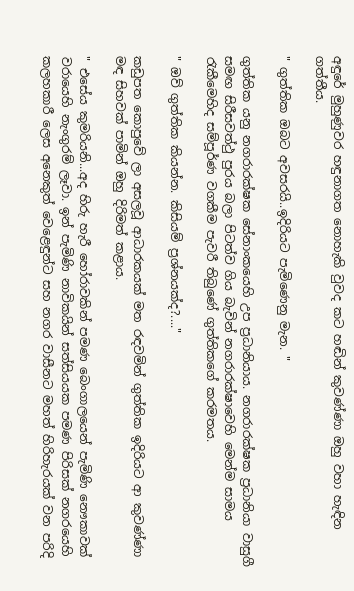අඳුරේ මුහුණුවර හඳුනාගත නොහැකි වුවද කට හඬින් කුවණ්ණා ඔහු වහා හැඳින ගත්තීය.

" ගුත්තික ඔබට අවසරයි..ඉදිරියට පැමිණෙනු මැන. "

ගුත්තික යනු නගරාරක්ෂක සේනාංකයෙහි උප ප්‍රධානියාය. නගරාරක්ෂක ප්‍රධානියා වාසුගී සමඟ සිරීසවත්ථු පුරය බලා පිටත්ව ගිය බැවින් නගරාරක්ෂාවෙහි මෙන්ම සාමය රැකීමෙහිද සම්පූර්ණ වගකීම පැවරී තිබුණේ ගුත්තිකගේ කරමතය.

" ඔව් ගුත්තික කියන්න. කිසියම් ප්‍රශ්නයක්ද?...."

කඩුපත කොපුවේ ලා අසලවූ ආධාරකයක් මත රඳවමින් ගුත්තික ඉදිරියට ආ කුවණ්ණා මඳ සිහවක් පාමින් ඔහු දිරිමත් කළාය.

" එසේය කුමරියනි...අද හිරු හැරී හෝරාවකින් පමණ බෙංගාලයෙන් පැමිණි නෞකාවක් වරායෙහි නැංගුරම් ලෑවා. ඉන් පැමිණි නාවිකයින් සත්සියයක පමණ පිරිසක් නගරයෙහි කලහකාරී ලෙස අනෙකුත් වෙළෙඳුන්ට සහ නගර වාසීනට මහත් හිරිහැරයක් වන පරිදි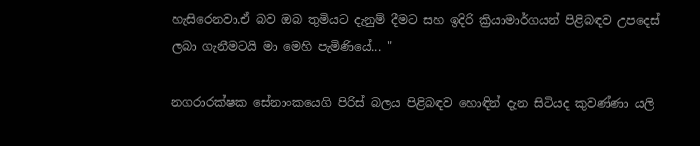හැසිරෙනවා.ඒ බව ඔබ තුමියට දැනුම් දීමට සහ ඉදිරි ක්‍රියාමාර්ගයන් පිළිබඳව උපදෙස් ලබා ගැනීමටයි මා මෙහි පැමිණියේ... "

නගරාරක්ෂක සේනාංකයෙගි පිරිස් බලය පිළිබඳව හොඳින් දැන සිටියද කුවණ්ණා යලි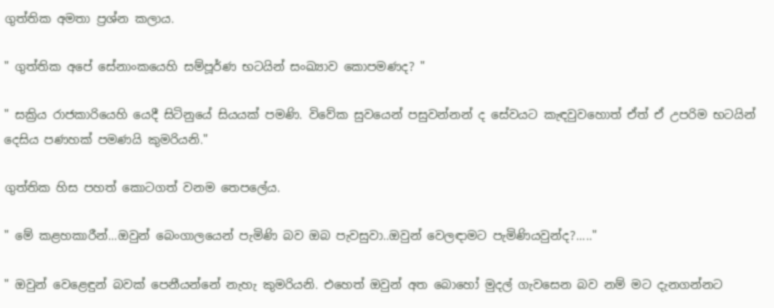ගුත්තික අමතා ප්‍රශ්න කලාය.

" ගුත්තික අපේ සේනාංකයෙහි සම්පූර්ණ භටයින් සංඛ්‍යාව කොපමණද? "

" සක්‍රිය රාජකාරියෙහි යෙදී සිටිනුයේ සියයක් පමණි. විවේක සුවයෙන් පසුවන්නන් ද සේවයට කැඳවුවහොත් ඒත් ඒ උපරිම භටයින් දෙසිය පණහක් පමණයි කුමරියනි."

ගුත්තික හිස පහත් කොටගත් වනම තෙපලේය.

" මේ කළහකාරීන්...ඔවුන් බෙංගාලයෙන් පැමිණි බව ඔබ පැවසුවා..ඔවුන් වෙලඳාමට පැමිණියවුන්ද?....."

" ඔවුන් වෙළෙඳුන් බවක් පෙනීයන්නේ නැහැ කුමරියනි. එහෙත් ඔවුන් අත බොහෝ මුදල් ගැවසෙන බව නම් මට දැනගන්නට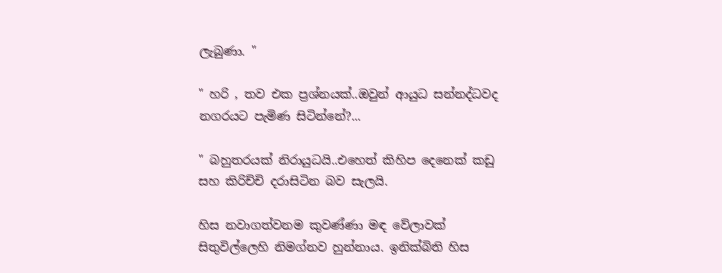ලැබුණා. "

" හරි , තව එක ප්‍රශ්නයක්..ඔවුන් ආයුධ සන්නද්ධවද නගරයට පැමිණ සිටින්නේ?...

" බහුතරයක් නිරායුධයි..එහෙත් කිහිප දෙනෙක් කඩු සහ කිරිච්චි දරාසිටින බව සැලයි.

හිස නවාගත්වනම කුවණ්ණා මඳ වේලාවක් සිතුවිල්ලෙහි නිමග්නව හුන්නාය. ඉනික්බිති හිස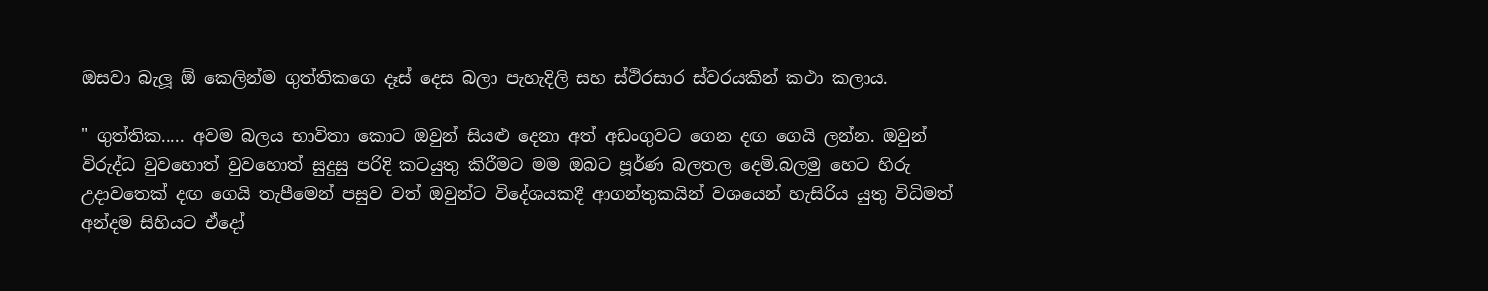ඔසවා බැලූ ඕ කෙලින්ම ගුත්තිකගෙ දෑස් දෙස බලා පැහැදිලි සහ ස්ථිරසාර ස්වරයකින් කථා කලාය.

" ගුත්තික..... අවම බලය භාවිතා කොට ඔවුන් සියළු දෙනා අත් අඩංගුවට ගෙන දඟ ගෙයි ලන්න. ඔවුන් විරුද්ධ වුවහොත් වුවහොත් සුදුසු පරිදි කටයුතු කිරීමට මම ඔබට පූර්ණ බලතල දෙමි.බලමු හෙට හිරු උදාවතෙක් දඟ ගෙයි තැපීමෙන් පසුව වත් ඔවුන්ට විදේශයකදී ආගන්තුකයින් වශයෙන් හැසිරිය යුතු විධිමත් අන්දම සිහියට ඒදෝ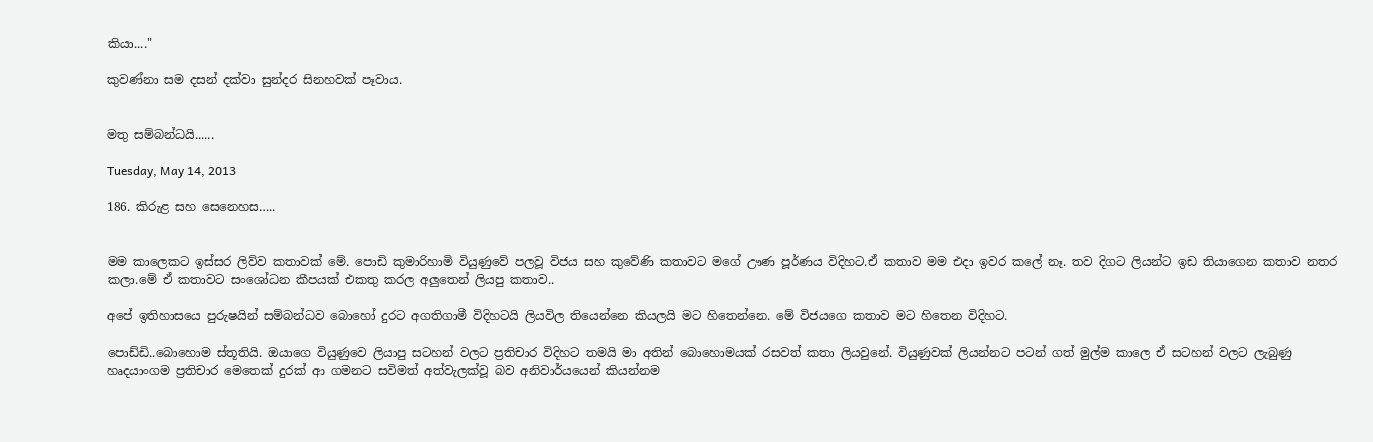කියා...."

කුවණ්නා සම දසන් දක්වා සුන්දර සිනහවක් පෑවාය.


මතු සම්බන්ධයි......

Tuesday, May 14, 2013

186. කිරුළ සහ සෙනෙහස…..


මම කාලෙකට ඉස්සර ලිව්ව කතාවක් මේ. පොඩි කුමාරිහාමි වියුණුවේ පලවූ විජය සහ කුවේණි කතාවට මගේ ඌණ පූර්ණය විදිහට.ඒ කතාව මම එදා ඉවර කලේ නෑ. තව දිගට ලියන්ට ඉඩ තියාගෙන කතාව නතර කලා.මේ ඒ කතාවට සංශෝධන කීපයක් එකතු කරල අලුතෙන් ලියපු කතාව..

අපේ ඉතිහාසයෙ පුරුෂයින් සම්බන්ධව බොහෝ දුරට අගතිගාමී විදිහටයි ලියවිල තියෙන්නෙ කියලයි මට හිතෙන්නෙ. මේ විජයගෙ කතාව මට හිතෙන විදිහට.

පොඩ්ඩි..බොහොම ස්තූතියි. ඔයාගෙ වියුණුවෙ ලියාපු සටහන් වලට ප්‍රතිචාර විදිහට තමයි මා අතින් බොහොමයක් රසවත් කතා ලියවුනේ. වියුණුවක් ලියන්නට පටන් ගත් මුල්ම කාලෙ ඒ සටහන් වලට ලැබුණු හෘදයාංගම ප්‍රතිචාර මෙතෙක් දුරක් ආ ගමනට සවිමත් අත්වැලක්වූ බව අනිවාර්යයෙන් කියන්නම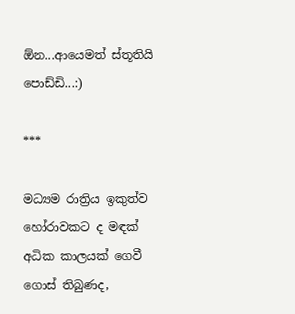ඕන...ආයෙමත් ස්තූතියි පොඩ්ඩි...:)

***

මධ්‍යම රාත්‍රිය ඉකුත්ව හෝරාවකට ද මඳක් අධික කාලයක් ගෙවී ගොස් තිබුණද,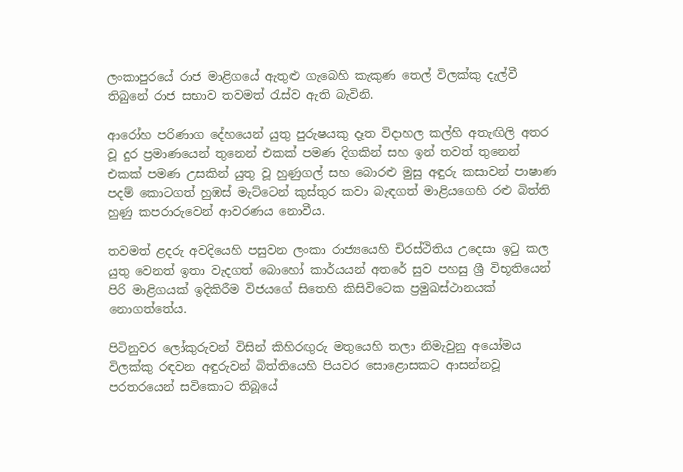ලංකාපුරයේ රාජ මාළිගයේ ඇතුළු ගැබෙහි කැකුණ තෙල් විලක්කු දැල්වී තිබුනේ රාජ සභාව තවමත් රැස්ව ඇති බැවිනි.

ආරෝහ පරිණාග දේහයෙන් යුතු පුරුෂයකු දෑත විදාහල කල්හි අතැඟිලි අතර වූ දුර ප්‍රමාණයෙන් තුනෙන් එකක් පමණ දිගකින් සහ ඉන් තවත් තුනෙන් එකක් පමණ උසකින් යුතු වූ හුණුගල් සහ බොරළු මුසු අඳුරු කසාවන් පාෂාණ පදම් කොටගත් හුඹස් මැට්ටෙන් කුස්තුර කවා බැඳගත් මාළියගෙහි රළු බිත්ති හුණු කපරාරුවෙන් ආවරණය නොවීය.

තවමත් ළදරු අවදියෙහි පසුවන ලංකා රාජ්‍යයෙහි චිරස්ථිතිය උදෙසා ඉටු කල යුතු වෙනත් ඉතා වැදගත් බොහෝ කාර්යයන් අතරේ සුව පහසු ශ්‍රී විභූතියෙන් පිරි මාළිගයක් ඉදිකිරීම විජයගේ සිතෙහි කිසිවිටෙක ප්‍රමුඛස්ථානයක් නොගත්තේය.

පිටිනුවර ලෝකුරුවන් විසින් කිහිරඟුරු මතුයෙහි තලා නිමැවුනු අයෝමය විලක්කු රඳවන අඳුරුවන් බිත්තියෙහි පියවර සොළොසකට ආසන්නවූ පරතරයෙන් සවිකොට තිබූයේ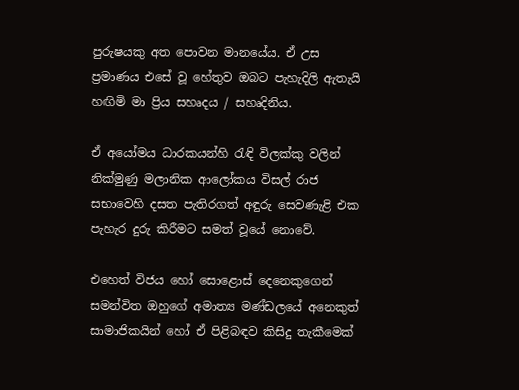පුරුෂයකු අත පොවන මානයේය. ඒ උස ප්‍රමාණය එසේ වූ හේතුව ඔබට පැහැදිලි ඇතැයි හඟිමි මා ප්‍රිය සහෘදය / සහෘදිනිය.

ඒ අයෝමය ධාරකයන්හි රැඳි විලක්කු වලින් නික්මුණු මලානික ආලෝකය විසල් රාජ සභාවෙහි දසත පැතිරගත් අඳුරු සෙවණැළි එක පැහැර දුරු කිරීමට සමත් වූයේ නොවේ.

එහෙත් විජය හෝ සොළොස් දෙනෙකුගෙන් සමන්විත ඔහුගේ අමාත්‍ය මණ්ඩලයේ අනෙකුත් සාමාජිකයින් හෝ ඒ පිළිබඳව කිසිදු තැකීමෙක්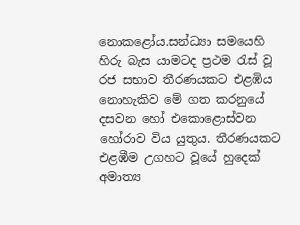නොකළෝය.සන්ධ්‍යා සමයෙහි හිරු බැස යාමටද ප්‍රථම රැස් වූ රජ සභාව තීරණයකට එළඹිය නොහැකිව මේ ගත කරනුයේ දසවන හෝ එකොළොස්වන හෝරාව විය යුතුය. තීරණයකට එළඹීම උගහට වූයේ හුදෙක් අමාත්‍ය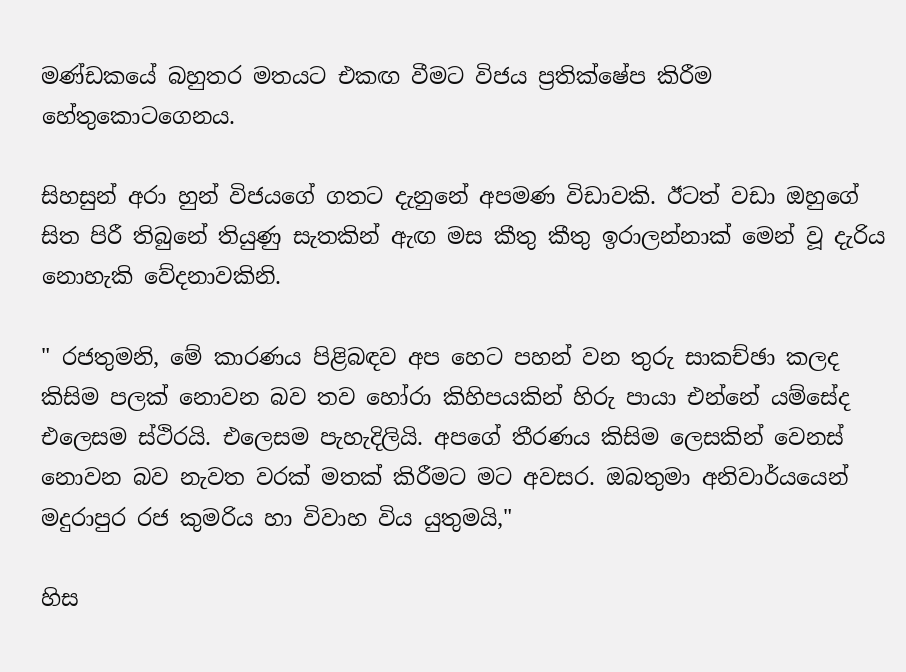මණ්ඩකයේ බහුතර මතයට එකඟ වීමට විජය ප්‍රතික්ෂේප කිරීම හේතුකොටගෙනය.

සිහසුන් අරා හුන් විජයගේ ගතට දැනුනේ අපමණ විඩාවකි. ඊටත් වඩා ඔහුගේ සිත පිරී තිබුනේ තියුණු සැතකින් ඇඟ මස කීතු කීතු ඉරාලන්නාක් මෙන් වූ දැරිය නොහැකි වේදනාවකිනි.

" රජතුමනි, මේ කාරණය පිළිබඳව අප හෙට පහන් වන තුරු සාකච්ඡා කලද කිසිම පලක් නොවන බව තව හෝරා කිහිපයකින් හිරු පායා එන්නේ යම්සේද එලෙසම ස්ථිරයි. එලෙසම පැහැදිලියි. අපගේ තීරණය කිසිම ලෙසකින් වෙනස් නොවන බව නැවත වරක් මතක් කිරීමට මට අවසර. ඔබතුමා අනිවාර්යයෙන් මදුරාපුර රජ කුමරිය හා විවාහ විය යුතුමයි,"

හිස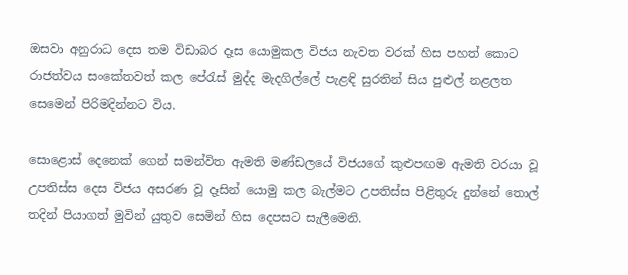ඔසවා අනුරාධ දෙස තම විඩාබර දෑස යොමුකල විජය නැවත වරක් හිස පහත් කොට රාජත්වය සංකේතවත් කල පේරැස් මුද්ද මැදගිල්ලේ පැළඳි සුරතින් සිය පුළුල් නළලත සෙමෙන් පිරිමදින්නට විය.

සොළොස් දෙනෙක් ගෙන් සමන්විත ඇමති මණ්ඩලයේ විජයගේ කුළුපඟම ඇමති වරයා වූ උපතිස්ස දෙස විජය අසරණ වූ දෑසින් යොමු කල බැල්මට උපතිස්ස පිළිතුරු දුන්නේ තොල් තදින් පියාගත් මුවින් යුතුව සෙමින් හිස දෙපසට සැලීමෙනි.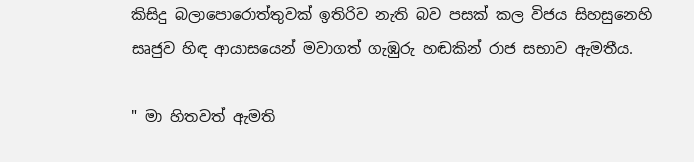කිසිදු බලාපොරොත්තුවක් ඉතිරිව නැති බව පසක් කල විජය සිහසුනෙහි සෘජුව හිඳ ආයාසයෙන් මවාගත් ගැඹුරු හඬකින් රාජ සභාව ඇමතීය.

" මා හිතවත් ඇමති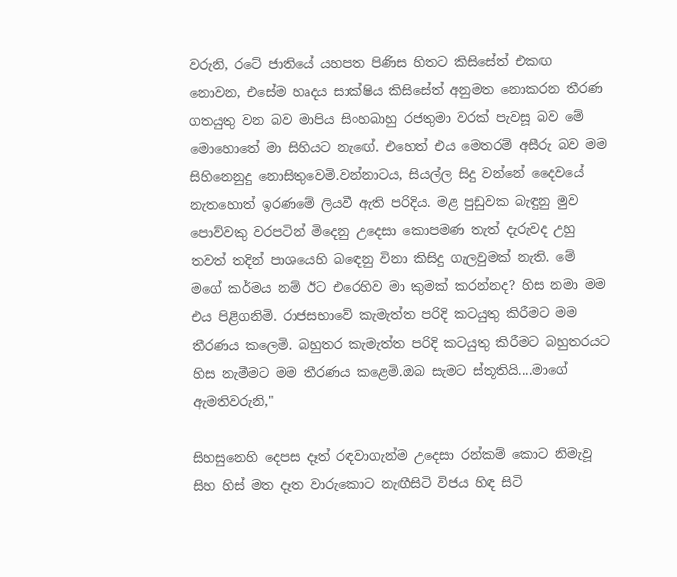වරුනි, රටේ ජාතියේ යහපත පිණිස හිතට කිසිසේත් එකඟ නොවන, එසේම හෘදය සාක්ෂිය කිසිසේත් අනුමත නොකරන තීරණ ගතයුතු වන බව මාපිය සිංහබාහු රජතුමා වරක් පැවසූ බව මේ මොහොතේ මා සිහියට නැඟේ. එහෙත් එය මෙතරම් අසීරු බව මම සිහිනෙනුදු නොසිතුවෙමි.වන්නාටය, සියල්ල සිදු වන්නේ දෛවයේ නැතහොත් ඉරණමේ ලියවී ඇති පරිදිය. මළ පුඩුවක බැඳුනු මුව පොව්වකු වරපටින් මිදෙනු උදෙසා කොපමණ තැත් දැරුවද උහු තවත් තදින් පාශයෙහි බඳෙනු විනා කිසිදු ගැලවුමක් නැති. මේ මගේ කර්මය නම් ඊට එරෙහිව මා කුමක් කරන්නද? හිස නමා මම එය පිළිගනිමි. රාජසභාවේ කැමැත්ත පරිදි කටයුතු කිරීමට මම තීරණය කලෙමි. බහුතර කැමැත්ත පරිදි කටයුතු කිරීමට බහුතරයට හිස නැමීමට මම තීරණය කළෙමි.ඔබ සැමට ස්තූතියි....මාගේ ඇමතිවරුනි,"

සිහසුනෙහි දෙපස දෑත් රඳවාගැන්ම උදෙසා රන්කම් කොට නිමැවූ සිහ හිස් මත දෑත වාරුකොට නැඟීසිටි විජය හිඳ සිටි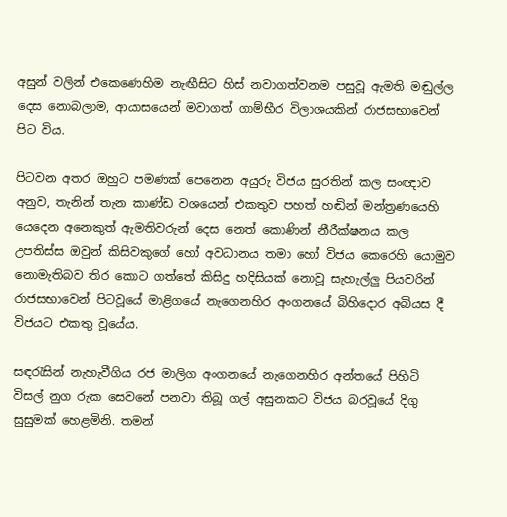අසුන් වලින් එකෙණෙහිම නැඟීසිට හිස් නවාගත්වනම පසුවූ ඇමති මඬුල්ල දෙස නොබලාම, ආයාසයෙන් මවාගත් ගාම්භීර විලාශයකින් රාජසභාවෙන් පිට විය.

පිටවන අතර ඔහුට පමණක් පෙනෙන අයුරු විජය සුරතින් කල සංඥාව අනුව, තැනින් තැන කාණ්ඩ වශයෙන් එකතුව පහත් හඬින් මන්ත්‍රණයෙහි යෙදෙන අනෙකුත් ඇමතිවරුන් දෙස නෙත් කොණින් නීරීක්ෂනය කල උපතිස්ස ඔවුන් කිසිවකුගේ හෝ අවධානය තමා හෝ විජය කෙරෙහි යොමුව නොමැතිබව තිර කොට ගත්තේ කිසිදු හදිසියක් නොවූ සැහැල්ලු පියවරින් රාජසභාවෙන් පිටවූයේ මාළිගයේ නැගෙනහිර අංගනයේ බිහිදොර අබියස දී විජයට එකතු වූයේය.

සඳරැසින් නැහැවීගිය රජ මාලිග අංගනයේ නැගෙනහිර අන්තයේ පිහිටි විසල් නුග රුක සෙවනේ පනවා තිබූ ගල් අසුනකට විජය බරවූයේ දිගු සුසුමක් හෙළමිනි. තමන්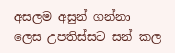අසලම අසුන් ගන්නා ලෙස උපතිස්සට සන් කල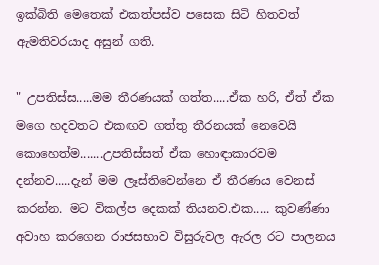ඉක්බිති මෙතෙක් එකත්පස්ව පසෙක සිටි හිතවත් ඇමතිවරයාද අසුන් ගති.

" උපතිස්ස.....මම තීරණයක් ගත්ත.....ඒක හරි, ඒත් ඒක මගෙ හදවතට එකඟව ගත්තු තීරනයක් නෙවෙයි කොහෙත්ම.......උපතිස්සත් ඒක හොඳාකාරවම දන්නව.....දැන් මම ලෑස්තිවෙන්නෙ ඒ තීරණය වෙනස් කරන්න. මට විකල්ප දෙකක් තියනව.එක..... කුවණ්ණා අවාහ කරගෙන රාජසභාව විසුරුවල ඇරල රට පාලනය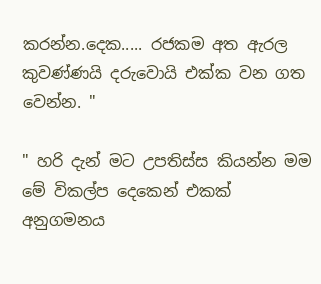කරන්න.දෙක..... රජකම අත ඇරල කුවණ්ණයි දරුවොයි එක්ක වන ගත වෙන්න. "

" හරි දැන් මට උපතිස්ස කියන්න මම මේ විකල්ප දෙකෙන් එකක් අනුගමනය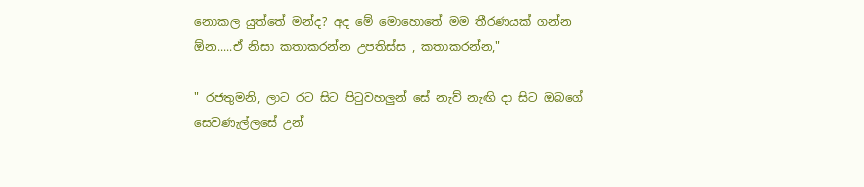නොකල යුත්තේ මන්ද? අද මේ මොහොතේ මම තීරණයක් ගන්න ඕන.....ඒ නිසා කතාකරන්න උපතිස්ස , කතාකරන්න,"

" රජතුමනි, ලාට රට සිට පිටුවහලුන් සේ නැව් නැඟි දා සිට ඔබගේ සෙවණැල්ලසේ උන්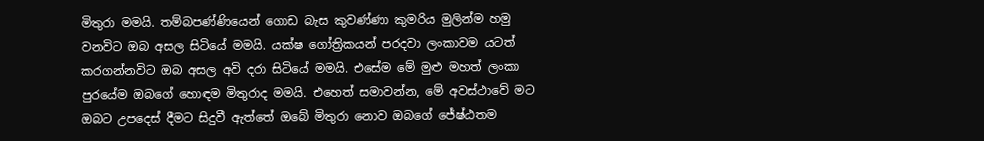මිතුරා මමයි. තම්බපණ්ණියෙන් ගොඩ බැස කුවණ්ණා කුමරිය මුලින්ම හමු වනවිට ඔබ අසල සිටියේ මමයි. යක්ෂ ගෝත්‍රිකයන් පරදවා ලංකාවම යටත් කරගන්නවිට ඔබ අසල අවි දරා සිටියේ මමයි. එසේම මේ මුළු මහත් ලංකා පුරයේම ඔබගේ හොඳම මිතුරාද මමයි. එහෙත් සමාවන්න, මේ අවස්ථාවේ මට ඔබට උපදෙස් දීමට සිදුවී ඇත්තේ ඔබේ මිතුරා නොව ඔබගේ ජේෂ්ඨතම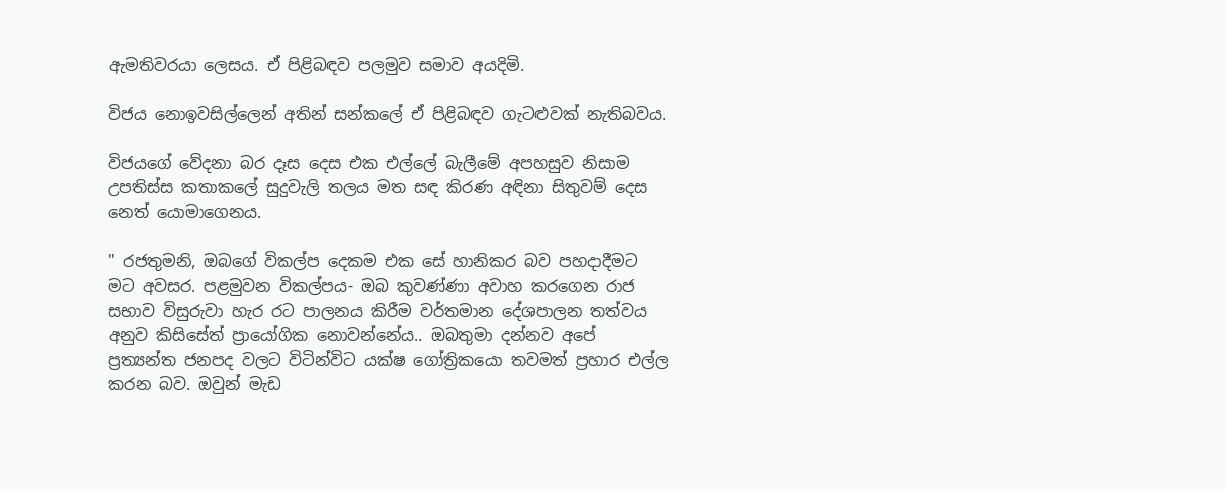ඇමතිවරයා ලෙසය. ඒ පිළිබඳව පලමුව සමාව අයදිමි.

විජය නොඉවසිල්ලෙන් අතින් සන්කලේ ඒ පිළිබඳව ගැටළුවක් නැතිබවය.

විජයගේ වේදනා බර දෑස දෙස එක එල්ලේ බැලීමේ අපහසුව නිසාම උපතිස්ස කතාකලේ සුදුවැලි තලය මත සඳ කිරණ අඳිනා සිතුවම් දෙස නෙත් යොමාගෙනය.

" රජතුමනි, ඔබගේ විකල්ප දෙකම එක සේ හානිකර බව පහදාදීමට මට අවසර. පළමුවන විකල්පය- ඔබ කුවණ්ණා අවාහ කරගෙන රාජ සභාව විසුරුවා හැර රට පාලනය කිරීම වර්තමාන දේශපාලන තත්වය අනුව කිසිසේත් ප්‍රායෝගික නොවන්නේය.. ඔබතුමා දන්නව අපේ ප්‍රත්‍යන්ත ජනපද වලට විටින්විට යක්ෂ ගෝත්‍රිකයො තවමත් ප්‍රහාර එල්ල කරන බව. ඔවුන් මැඩ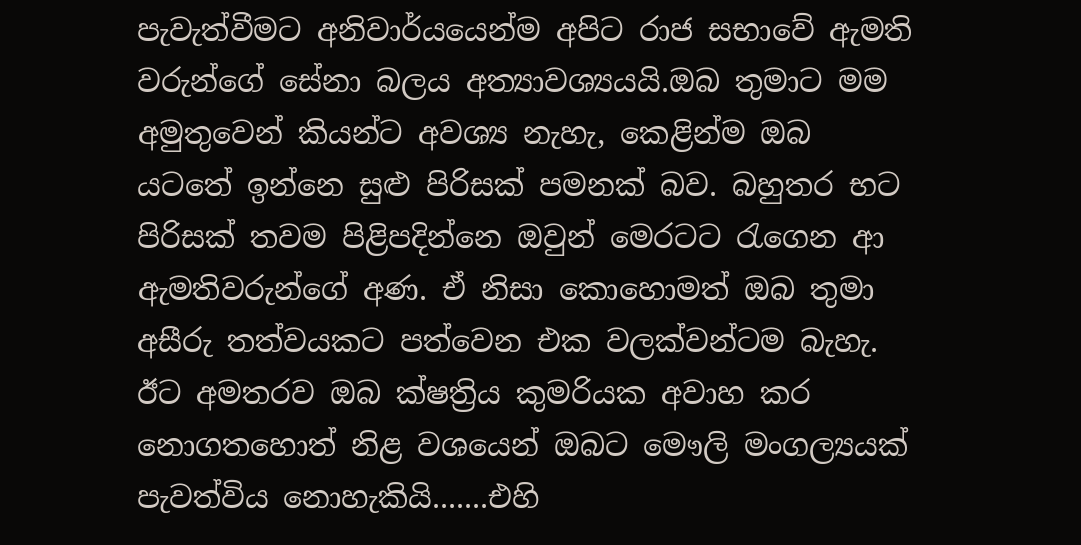පැවැත්වීමට අනිවාර්යයෙන්ම අපිට රාජ සභාවේ ඇමති වරුන්ගේ සේනා බලය අත්‍යාවශ්‍යයයි.ඔබ තුමාට මම අමුතුවෙන් කියන්ට අවශ්‍ය නැහැ, කෙළින්ම ඔබ යටතේ ඉන්නෙ සුළු පිරිසක් පමනක් බව. බහුතර භට පිරිසක් තවම පිළිපදින්නෙ ඔවුන් මෙරටට රැගෙන ආ ඇමතිවරුන්ගේ අණ. ඒ නිසා කොහොමත් ඔබ තුමා අසීරු තත්වයකට පත්වෙන එක වලක්වන්ටම බැහැ. ඊට අමතරව ඔබ ක්ෂත්‍රිය කුමරියක අවාහ කර නොගතහොත් නිළ වශයෙන් ඔබට මෞලි මංගල්‍යයක් පැවත්විය නොහැකියි.......එහි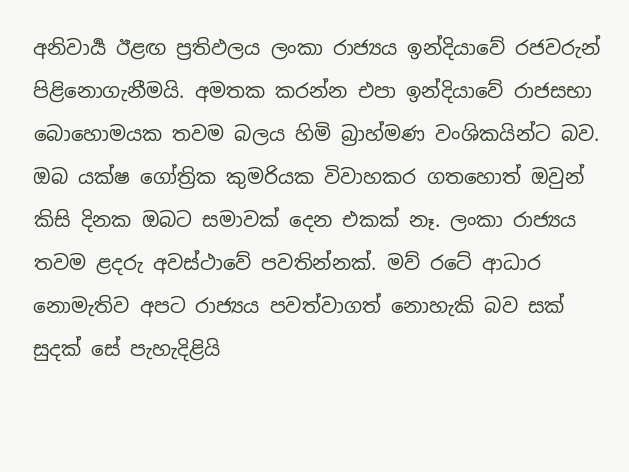අනිවාර්‍ය ඊළඟ ප්‍රතිඵලය ලංකා රාජ්‍යය ඉන්දියාවේ රජවරුන් පිළිනොගැනීමයි. අමතක කරන්න එපා ඉන්දියාවේ රාජසභා බොහොමයක තවම බලය හිමි බ්‍රාහ්මණ වංශිකයින්ට බව. ඔබ යක්ෂ ගෝත්‍රික කුමරියක විවාහකර ගතහොත් ඔවුන් කිසි දිනක ඔබට සමාවක් දෙන එකක් නෑ. ලංකා රාජ්‍යය තවම ළදරු අවස්ථාවේ පවතින්නක්. මව් රටේ ආධාර නොමැතිව අපට රාජ්‍යය පවත්වාගත් නොහැකි බව සක් සුදක් සේ පැහැදිළියි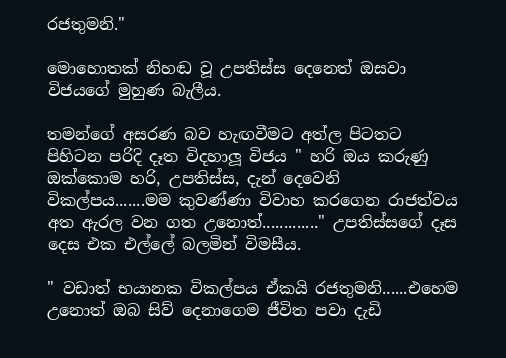රජතුමනි."

මොහොතක් නිහඬ වූ උපතිස්ස දෙනෙත් ඔසවා විජයගේ මුහුණ බැලීය.

තමන්ගේ අසරණ බව හැඟවීමට අත්ල පිටතට පිහිටන පරිදි දෑත විදහාලූ විජය " හරි ඔය කරුණු ඔක්කොම හරි, උපතිස්ස, දැන් දෙවෙනි විකල්පය.......මම කුවණ්ණා විවාහ කරගෙන රාජත්වය අත ඇරල වන ගත උනොත්............." උපතිස්සගේ දෑස දෙස එක එල්ලේ බලමින් විමසීය.

" වඩාත් භයානක විකල්පය ඒකයි රජතුමනි......එහෙම උනොත් ඔබ සිව් දෙනාගෙම ජීවිත පවා දැඩි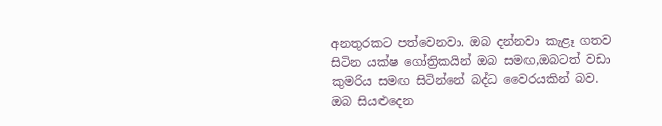අනතුරකට පත්වෙනවා. ඔබ දන්නවා කැළෑ ගතව සිටින යක්ෂ ගෝත්‍රිකයින් ඔබ සමඟ,ඔබටත් වඩා කුමරිය සමඟ සිටින්නේ බද්ධ වෛරයකින් බව. ඔබ සියළුදෙන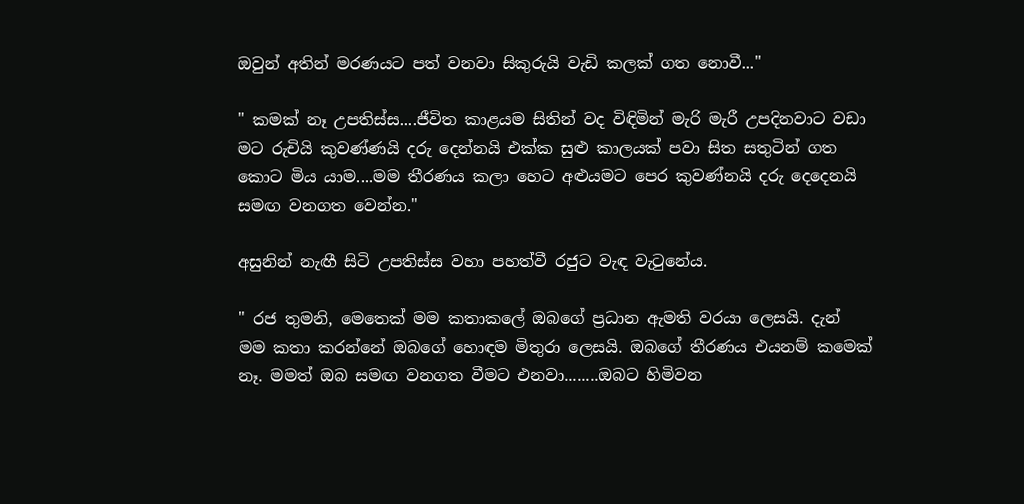ඔවුන් අතින් මරණයට පත් වනවා සිකුරුයි වැඩි කලක් ගත නොවී..."

" කමක් නෑ උපතිස්ස....ජීවිත කාළයම සිතින් වද විඳිමින් මැරි මැරී උපදිනවාට වඩා මට රුචියි කුවණ්ණයි දරු දෙන්නයි එක්ක සුළු කාලයක් පවා සිත සතුටින් ගත කොට මිය යාම....මම තීරණය කලා හෙට අළුයමට පෙර කුවණ්නයි දරු දෙදෙනයි සමඟ වනගත වෙන්න."

අසුනින් නැඟී සිටි උපතිස්ස වහා පහත්වී රජුට වැඳ වැටුනේය.

" රජ තුමනි, මෙතෙක් මම කතාකලේ ඔබගේ ප්‍රධාන ඇමති වරයා ලෙසයි. දැන් මම කතා කරන්නේ ඔබගේ හොඳම මිතුරා ලෙසයි. ඔබගේ තීරණය එයනම් කමෙක් නෑ. මමත් ඔබ සමඟ වනගත වීමට එනවා........ඔබට හිමිවන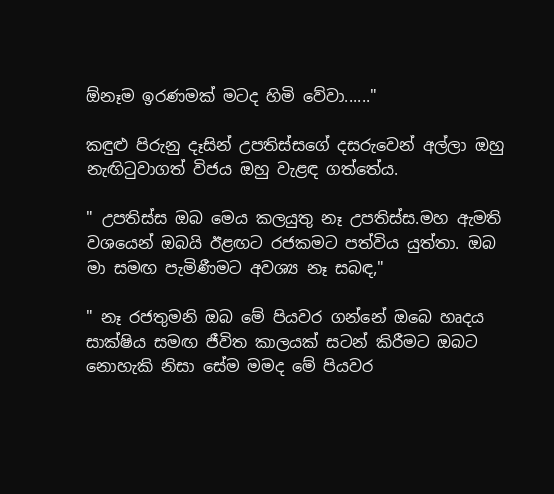ඕනෑම ඉරණමක් මටද හිමි වේවා......"

කඳුළු පිරුනු දෑසින් උපතිස්සගේ දසරුවෙන් අල්ලා ඔහු නැඟිටුවාගත් විජය ඔහු වැළඳ ගත්තේය.

" උපතිස්ස ඔබ මෙය කලයුතු නෑ උපතිස්ස.මහ ඇමති වශයෙන් ඔබයි ඊළඟට රජකමට පත්විය යුත්තා. ඔබ මා සමඟ පැමිණීමට අවශ්‍ය නෑ සබඳ,"

" නෑ රජතුමනි ඔබ මේ පියවර ගන්නේ ඔබෙ හෘදය සාක්ෂිය සමඟ ජීවිත කාලයක් සටන් කිරීමට ඔබට නොහැකි නිසා සේම මමද මේ පියවර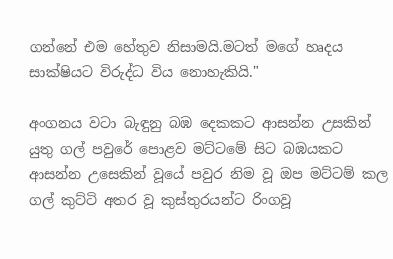ගන්නේ එම හේතුව නිසාමයි.මටත් මගේ හෘදය සාක්ෂියට විරුද්ධ විය නොහැකියි."

අංගනය වටා බැඳුනු බඹ දෙකකට ආසන්න උසකින් යුතු ගල් පවුරේ පොළව මට්ටමේ සිට බඹයකට ආසන්න උසෙකින් වූයේ පවුර නිම වූ ඔප මට්ටම් කල ගල් කුට්ටි අතර වූ කුස්තුරයන්ට රිංගවූ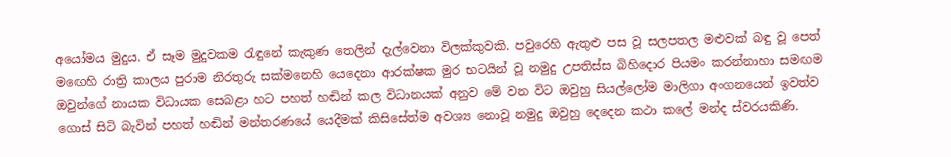අයෝමය මුදුය. ඒ සෑම මුදුවකම රැඳුනේ කැකුණ තෙලින් දැල්වෙනා විලක්කුවකි. පවුරෙහි ඇතුළු පස වූ සලපතල මළුවක් බඳු වූ පෙත් මඟෙහි රාත්‍රි කාලය පුරාම නිරතුරු සක්මනෙහි යෙදෙනා ආරක්ෂක මුර භටයින් වූ නමුදු උපතිස්ස බිහිදොර පියමං කරන්නාහා සමඟම ඔවුන්ගේ නායක විධායක සෙබළා හට පහත් හඬින් කල විධානයක් අනුව මේ වන විට ඔවුහු සියල්ලෝම මාලිගා අංගනයෙන් ඉවත්ව ගොස් සිටි බැවින් පහත් හඬින් මන්තරණයේ යෙදීමක් කිසිසේත්ම අවශ්‍ය නොවූ නමුදු ඔවුහු දෙදෙන කථා කලේ මන්ද ස්වරයකිණි.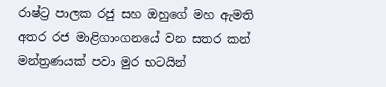රාෂ්ට්‍ර පාලක රජු සහ ඔහුගේ මහ ඇමති අතර රජ මාළිගාංගනයේ වන සතර කන් මන්ත්‍රණයක් පවා මුර භටයින්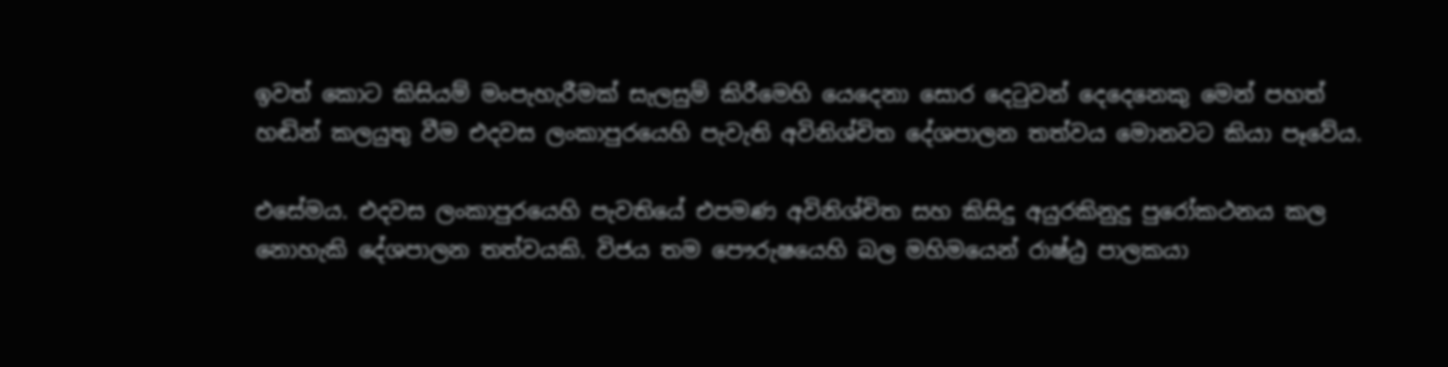ඉවත් කොට කිසියම් මංපැහැරීමක් සැලසුම් කිරීමෙහි යෙදෙනා සොර දෙටුවන් දෙදෙනෙකු මෙන් පහත් හඬින් කලයුතු වීම එදවස ලංකාපුරයෙහි පැවැති අවිනිශ්චිත දේශපාලන තත්වය මොනවට කියා පෑවේය.

එසේමය. එදවස ලංකාපුරයෙහි පැවතියේ එපමණ අවිනිශ්චිත සහ කිසිදු අයුරකිනුදු පුරෝකථනය කල නොහැකි දේශපාලන තත්වයකි. විජය තම පෞරුෂයෙහි බල මහිමයෙන් රාෂ්ඨ්‍ර පාලකයා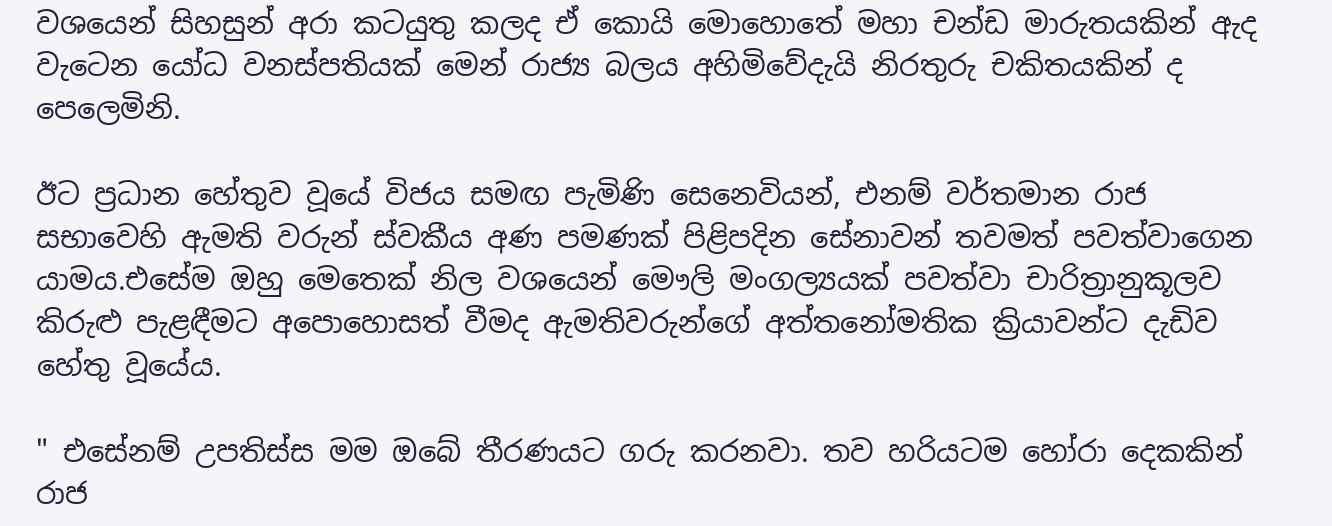වශයෙන් සිහසුන් අරා කටයුතු කලද ඒ කොයි මොහොතේ මහා චන්ඩ මාරුතයකින් ඇද වැටෙන යෝධ වනස්පතියක් මෙන් රාජ්‍ය බලය අහිමිවේදැයි නිරතුරු චකිතයකින් ද පෙලෙමිනි.

ඊට ප්‍රධාන හේතුව වූයේ විජය සමඟ පැමිණි සෙනෙවියන්, එනම් වර්තමාන රාජ සභාවෙහි ඇමති වරුන් ස්වකීය අණ පමණක් පිළිපදින සේනාවන් තවමත් පවත්වාගෙන යාමය.එසේම ඔහු මෙතෙක් නිල වශයෙන් මෞලි මංගල්‍යයක් පවත්වා චාරිත්‍රානුකූලව කිරුළු පැළඳීමට අපොහොසත් වීමද ඇමතිවරුන්ගේ අත්තනෝමතික ක්‍රියාවන්ට දැඩිව හේතු වූයේය.

" එසේනම් උපතිස්ස මම ඔබේ තීරණයට ගරු කරනවා. තව හරියටම හෝරා දෙකකින් රාජ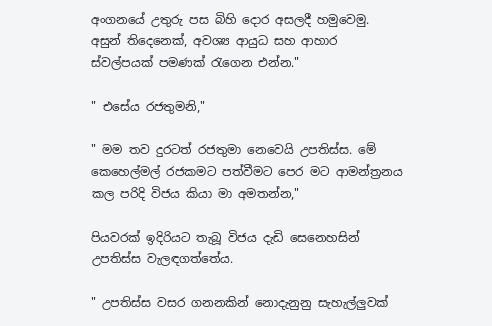අංගනයේ උතුරු පස බිහි දොර අසලදී හමුවෙමු. අසුන් තිදෙනෙක්, අවශ්‍ය ආයුධ සහ ආහාර ස්වල්පයක් පමණක් රැගෙන එන්න."

" එසේය රජතුමනි,"

" මම තව දුරටත් රජතුමා නෙවෙයි උපතිස්ස. මේ කෙහෙල්මල් රජකමට පත්වීමට පෙර මට ආමන්ත්‍රනය කල පරිදි විජය කියා මා අමතන්න,"

පියවරක් ඉදිරියට තැබූ විජය දැඩි සෙනෙහසින් උපතිස්ස වැලඳගත්තේය.

" උපතිස්ස වසර ගනනකින් නොදැනුනු සැහැල්ලුවක්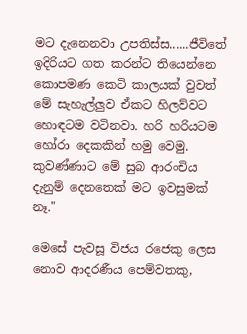මට දැනෙනවා උපතිස්ස......ජීවිතේ ඉදිරියට ගත කරන්ට තියෙන්නෙ කොපමණ කෙටි කාලයක් වුවත් මේ සැහැල්ලුව ඒකට හිලව්වට හොඳටම වටිනවා. හරි හරියටම හෝරා දෙකකින් හමු වෙමු. කුවණ්ණාට මේ සුබ ආරංචිය දැනුම් දෙනතෙක් මට ඉවසුමක් නෑ."

මෙසේ පැවසූ විජය රජෙකු ලෙස නොව ආදරණීය පෙම්වතකු,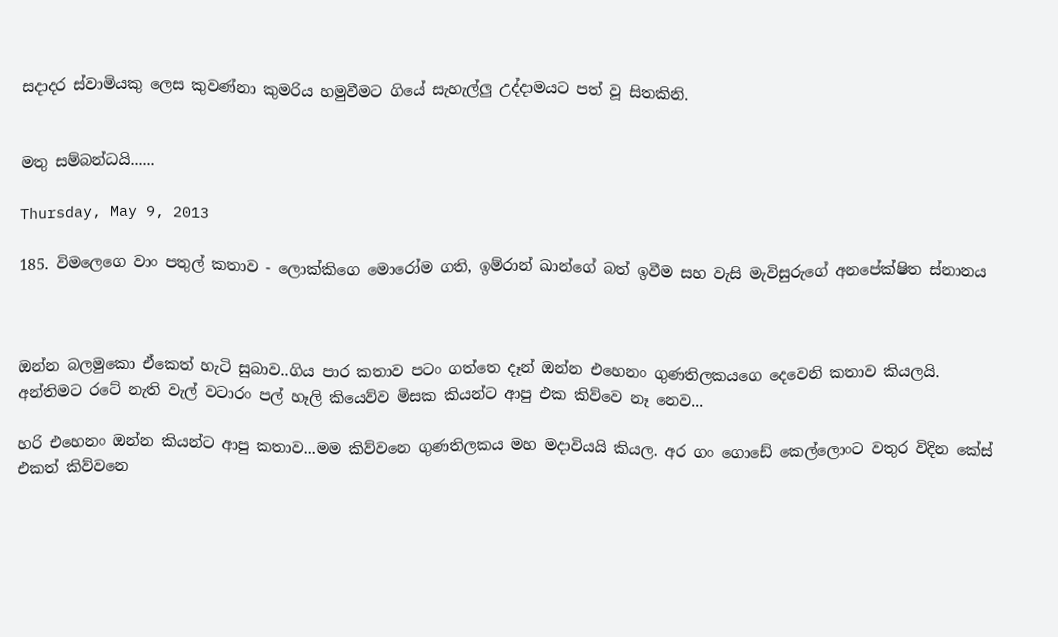සදාදර ස්වාමියකු ලෙස කුවණ්නා කුමරිය හමුවීමට ගියේ සැහැල්ලු උද්දාමයට පත් වූ සිතකිනි.


මතු සම්බන්ධයි......

Thursday, May 9, 2013

185. විමලෙගෙ වාං පතුල් කතාව - ලොක්කිගෙ මොරෝම ගති, ඉම්රාන් ඛාන්ගේ බත් ඉවීම සහ වැසි මැවිසුරුගේ අනපේක්ෂිත ස්නානය



ඔන්න බලමුකො ඒකෙත් හැටි සුබාව..ගිය පාර කතාව පටං ගත්තෙ දෑන් ඔන්න එහෙනං ගුණතිලකයගෙ දෙවෙනි කතාව කියලයි. අන්තිමට රටේ නැති වැල් වටාරං පල් හෑලි කියෙව්ව මිසක කියන්ට ආපු එක කිව්වෙ නෑ නෙව...

හරි එහෙනං ඔන්න කියන්ට ආපු කතාව...මම කිව්වනෙ ගුණතිලකය මහ මදාවියයි කියල. අර ගං ගොඩේ කෙල්ලොංට වතුර විදින කේස් එකත් කිව්වනෙ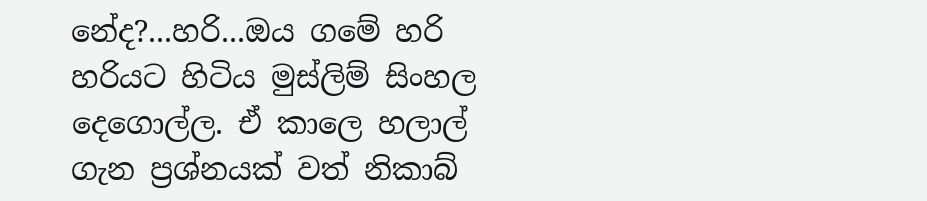නේද?...හරි...ඔය ගමේ හරි හරියට හිටිය මුස්ලිම් සිංහල දෙගොල්ල. ඒ කාලෙ හලාල් ගැන ප්‍රශ්නයක් වත් නිකාබ්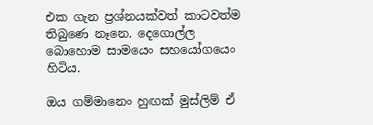එක ගැන ප්‍රශ්නයක්වත් කාටවත්ම තිබුණෙ නෑනෙ. දෙගොල්ල බොහොම සාමයෙං සහයෝගයෙං හිටිය.

ඔය ගම්මානෙං හුඟක් මුස්ලිම් ඒ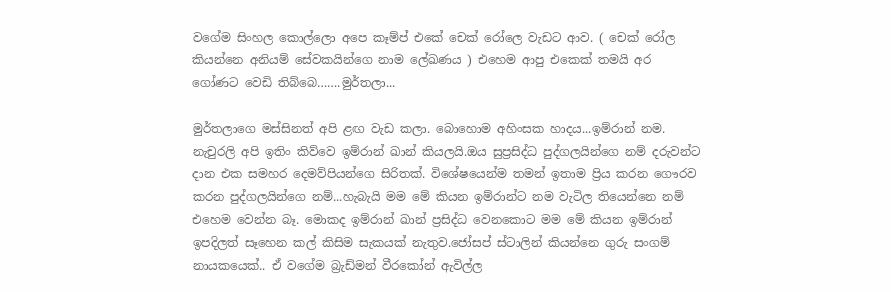වගේම සිංහල කොල්ලො අපෙ කෑම්ප් එකේ චෙක් රෝලෙ වැඩට ආව. ( චෙක් රෝල කියන්නෙ අනියම් සේවකයින්ගෙ නාම ලේඛණය ) එහෙම ආපු එකෙක් තමයි අර ගෝණට වෙඩි තිබ්බෙ…….මුර්තලා...

මුර්තලාගෙ මස්සිනත් අපි ළඟ වැඩ කලා. බොහොම අහිංසක හාදය...ඉම්රාන් නම. නැචුරලි අපි ඉතිං කිව්වෙ ඉම්රාන් ඛාන් කියලයි.ඔය සුප්‍රසිද්ධ පුද්ගලයින්ගෙ නම් දරුවන්ට දාන එක සමහර දෙමව්පියන්ගෙ සිරිතක්. විශේෂයෙන්ම තමන් ඉතාම ප්‍රිය කරන ගෞරව කරන පුද්ගලයින්ගෙ නම්...හැබැයි මම මේ කියන ඉම්රාන්ට නම වැටිල තියෙන්නෙ නම් එහෙම වෙන්න බෑ. මොකද ඉම්රාන් ඛාන් ප්‍රසිද්ධ වෙනකොට මම මේ කියන ඉම්රාන් ඉපදිලත් සෑහෙන කල් කිසිම සැකයක් නැතුව.ජෝසප් ස්ටාලින් කියන්නෙ ගුරු සංගම් නායකයෙක්.. ඒ වගේම බ්‍රැඩ්මන් වීරකෝන් ඇවිල්ල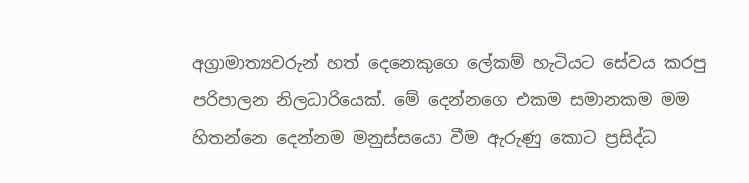අග්‍රාමාත්‍යවරුන් හත් දෙනෙකුගෙ ලේකම් හැටියට සේවය කරපු පරිපාලන නිලධාරියෙක්. මේ දෙන්නගෙ එකම සමානකම මම හිතන්නෙ දෙන්නම මනුස්සයො වීම ඇරුණු කොට ප්‍රසිද්ධ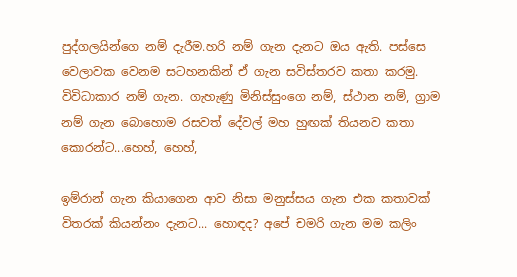පුද්ගලයින්ගෙ නම් දැරීම.හරි නම් ගැන දැනට ඔය ඇති. පස්සෙ වෙලාවක වෙනම සටහනකින් ඒ ගැන සවිස්තරව කතා කරමු. විවිධාකාර නම් ගැන. ගැහැණු මිනිස්සුංගෙ නම්, ස්ථාන නම්, ග්‍රාම නම් ගැන බොහොම රසවත් දේවල් මහ හුඟක් තියනව කතා කොරන්ට...හෙහ්, හෙහ්,

ඉම්රාන් ගැන කියාගෙන ආව නිසා මනුස්සය ගැන එක කතාවක් විතරක් කියන්නං දැනට... හොඳද? අපේ චමරි ගැන මම කලිං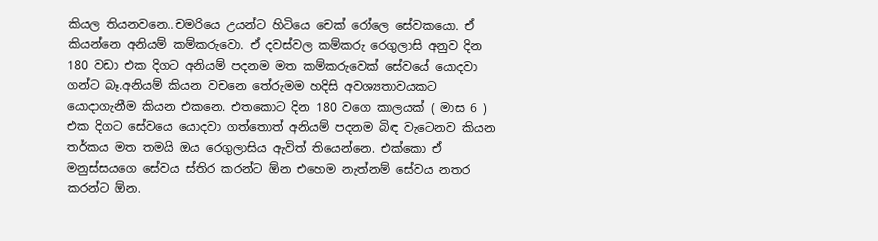කියල තියනවනෙ..චමරියෙ උයන්ට හිටියෙ චෙක් රෝලෙ සේවකයො. ඒ කියන්නෙ අනියම් කම්කරුවො. ඒ දවස්වල කම්කරු රෙගුලාසි අනුව දින 180 වඩා එක දිගට අනියම් පදනම මත කම්කරුවෙක් සේවයේ යොදවා ගන්ට බෑ.අනියම් කියන වචනෙ තේරුමම හදිසි අවශ්‍යතාවයකට යොදාගැනීම කියන එකනෙ. එතකොට දින 180 වගෙ කාලයක් ( මාස 6 ) එක දිගට සේවයෙ යොදවා ගත්තොත් අනියම් පදනම බිඳ වැටෙනව කියන තර්කය මත තමයි ඔය රෙගුලාසිය ඇවිත් තියෙන්නෙ. එක්කො ඒ මනුස්සයගෙ සේවය ස්තිර කරන්ට ඕන එහෙම නැත්නම් සේවය නතර කරන්ට ඕන.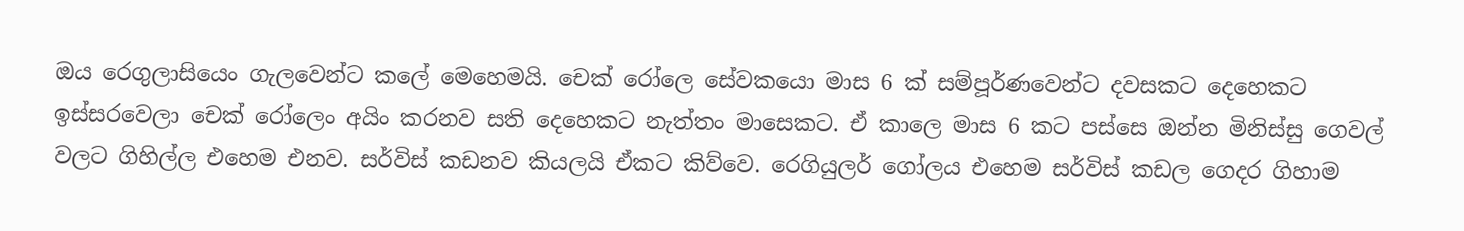ඔය රෙගුලාසියෙං ගැලවෙන්ට කලේ මෙහෙමයි. චෙක් රෝලෙ සේවකයො මාස 6 ක් සම්පූර්ණවෙන්ට දවසකට දෙහෙකට ඉස්සරවෙලා චෙක් රෝලෙං අයිං කරනව සති දෙහෙකට නැත්තං මාසෙකට. ඒ කාලෙ මාස 6 කට පස්සෙ ඔන්න මිනිස්සු ගෙවල් වලට ගිහිල්ල එහෙම එනව. සර්විස් කඩනව කියලයි ඒකට කිව්වෙ. රෙගියුලර් ගෝලය එහෙම සර්විස් කඩල ගෙදර ගිහාම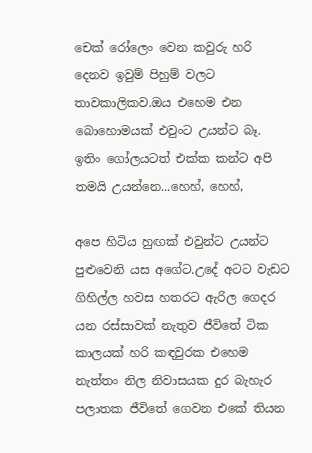චෙක් රෝලෙං වෙන කවුරු හරි දෙනව ඉවුම් පිහුම් වලට තාවකාලිකව.ඔය එහෙම එන බොහොමයක් එවුංට උයන්ට බෑ. ඉතිං ගෝලයටත් එක්ක කන්ට අපි තමයි උයන්නෙ...හෙහ්, හෙහ්,

අපෙ හිටිය හුඟක් එවුන්ට උයන්ට පුළුවෙනි යස අගේට.උදේ අටට වැඩට ගිහිල්ල හවස හතරට ඇරිල ගෙදර යන රස්සාවක් නැතුව ජීවිතේ ටික කාලයක් හරි කඳවුරක එහෙම නැත්තං නිල නිවාසයක දුර බැහැර පලාතක ජීවිතේ ගෙවන එකේ තියන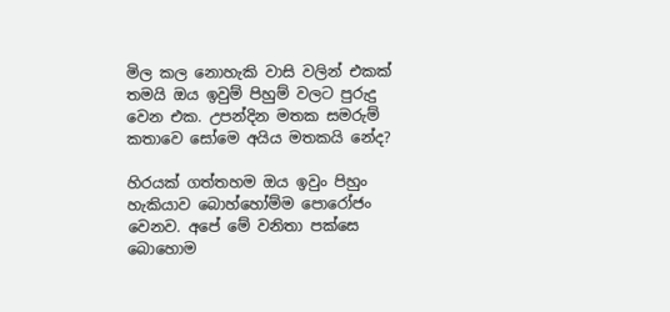මිල කල නොහැකි වාසි වලින් එකක් තමයි ඔය ඉවුම් පිහුම් වලට පුරුදු වෙන එක. උපන්දින මතක සමරුම් කතාවෙ සෝමෙ අයිය මතකයි නේද?

හිරයක් ගත්තහම ඔය ඉවුං පිහුං හැකියාව බොහ්හෝම්ම පොරෝජං වෙනව. අපේ මේ වනිතා පක්සෙ බොහොම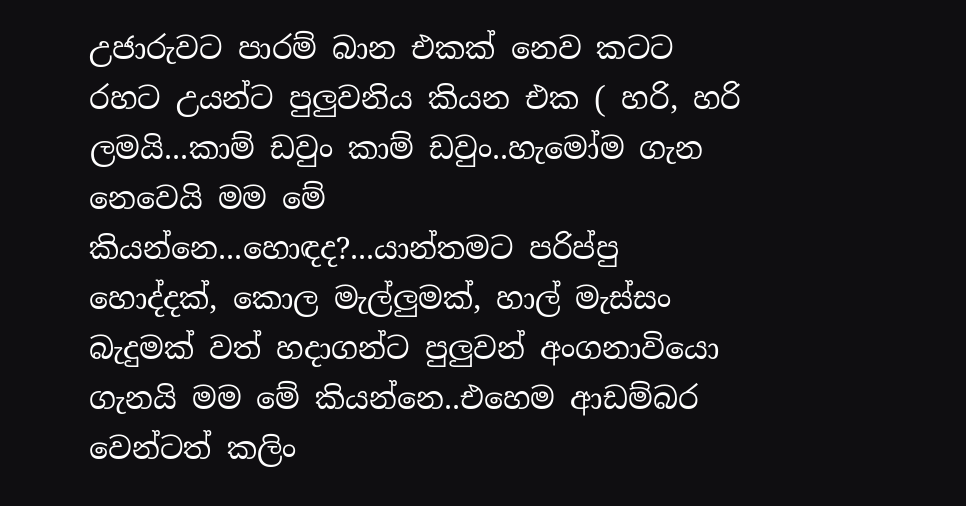උජාරුවට පාරම් බාන එකක් නෙව කටට රහට උයන්ට පුලුවනිය කියන එක ( හරි, හරි ලමයි...කාම් ඩවුං කාම් ඩවුං..හැමෝම ගැන නෙවෙයි මම මේ කියන්නෙ...හොඳද?...යාන්තමට පරිප්පු හොද්දක්, කොල මැල්ලුමක්, හාල් මැස්සං බැදුමක් වත් හදාගන්ට පුලුවන් අංගනාවියො ගැනයි මම මේ කියන්නෙ..එහෙම ආඩම්බර වෙන්ටත් කලිං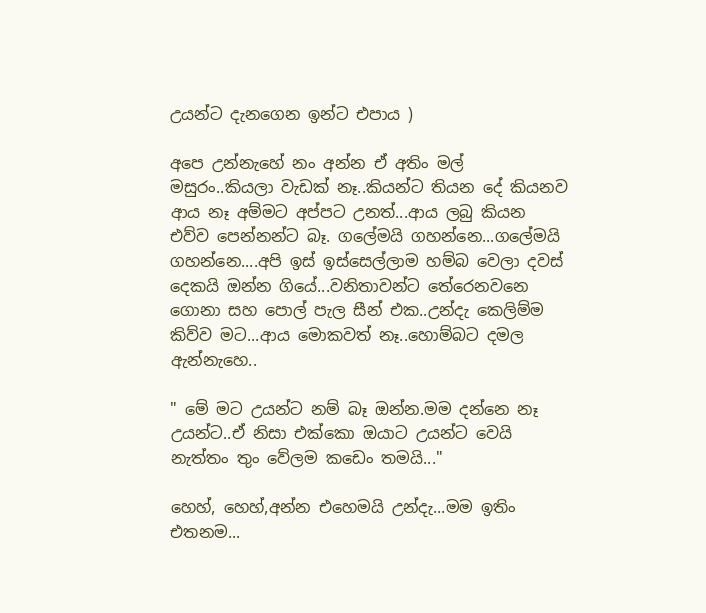උයන්ට දැනගෙන ඉන්ට එපාය )

අපෙ උන්නැහේ නං අන්න ඒ අතිං මල් මසුරං..කියලා වැඩක් නෑ..කියන්ට තියන දේ කියනව ආය නෑ අම්මට අප්පට උනත්...ආය ලබු කියන එව්ව පෙන්නන්ට බෑ. ගලේමයි ගහන්නෙ...ගලේමයි ගහන්නෙ....අපි ඉස් ඉස්සෙල්ලාම හම්බ වෙලා දවස් දෙකයි ඔන්න ගියේ...වනිතාවන්ට තේරෙනවනෙ ගොනා සහ පොල් පැල සීන් එක..උන්දැ කෙලිම්ම කිව්ව මට...ආය මොකවත් නෑ..හොම්බට දමල ඇන්නැහෙ..

" මේ මට උයන්ට නම් බෑ ඔන්න.මම දන්නෙ නෑ උයන්ට..ඒ නිසා එක්කො ඔයාට උයන්ට වෙයි නැත්තං තුං වේලම කඩෙං තමයි..."

හෙහ්, හෙහ්,අන්න එහෙමයි උන්දැ...මම ඉතිං එතනම...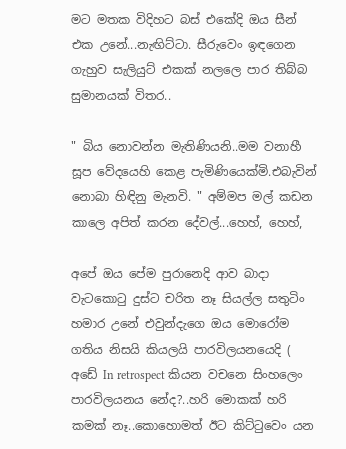මට මතක විදිහට බස් එකේදි ඔය සීන් එක උනේ...නැඟිට්ටා. සීරුවෙං ඉඳගෙන ගැහුව සැලියුට් එකක් නලලෙ පාර තිබ්බ සුමානයක් විතර..

" බිය නොවන්න මැතිණියනි..මම වනාහී සූප වේදයෙහි කෙළ පැමිණියෙක්මි.එබැවින් නොබා හිඳිනු මැනවි. " අම්මප මල් කඩන කාලෙ අපිත් කරන දේවල්...හෙහ්, හෙහ්,

අපේ ඔය පේම පුරානෙදි ආව බාදා වැටකොටු දුස්ට චරිත නෑ සියල්ල සතුටිං හමාර උනේ එවුන්දැගෙ ඔය මොරෝම ගතිය නිසයි කියලයි පාරවිලයනයෙදි ( අඩේ In retrospect කියන වචනෙ සිංහලෙං පාරවිලයනය නේද?..හරි මොකක් හරි කමක් නෑ..කොහොමත් ඊට කිට්ටුවෙං යන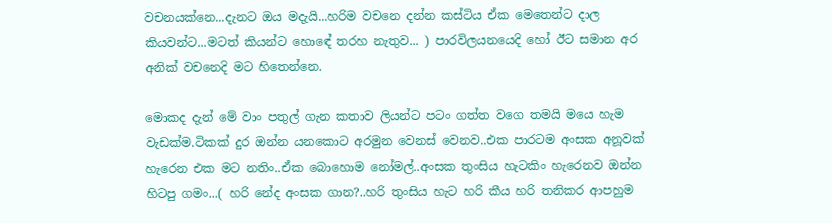වචනයක්නෙ...දැනට ඔය මදැයි...හරිම වචනෙ දන්න කස්ටිය ඒක මෙතෙන්ට දාල කියවන්ට...මටත් කියන්ට හොඳේ තරහ නැතුව... ) පාරවිලයනයෙදි හෝ ඊට සමාන අර අනික් වචනෙදි මට හිතෙන්නෙ.

මොකද දැන් මේ වාං පතුල් ගැන කතාව ලියන්ට පටං ගත්ත වගෙ තමයි මයෙ හැම වැඩක්ම.ටිකක් දුර ඔන්න යනකොට අරමුන වෙනස් වෙනව..එක පාරටම අංසක අනූවක් හැරෙන එක මට නතිං..ඒක බොහොම නෝමල්..අංසක තුංසිය හැටකිං හැරෙනව ඔන්න හිටපු ගමං...( හරි නේද අංසක ගාන?..හරි තුංසිය හැට හරි කීය හරි තනිකර ආපහුම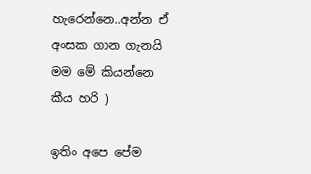හැරෙන්නෙ..අන්න ඒ අංසක ගාන ගැනයි මම මේ කියන්නෙ කීය හරි )

ඉතිං අපෙ පේම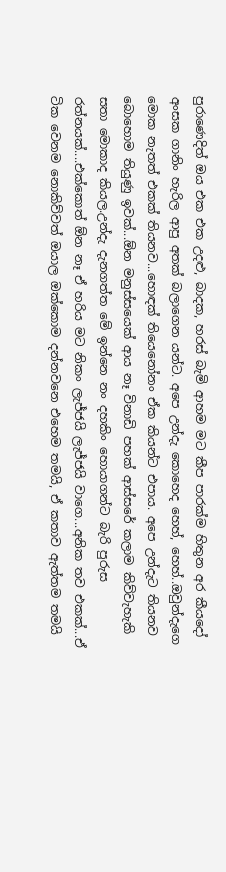පුරාණෙදිත් ඔය එක එක උදළු, බාදක, හරස් බැමි ආහම මට කීප පාරක්ම හිතුන අර කීයදෝ අංසක ගානිං හැරිල ආපු අතක් බලාගෙන යන්ට. අපෙ උන්දැ කොහෙද හෙහ්, හෙහ්..ඔවුන්දැගෙ මොක නැතත් එකක් තියනව...හොඳක් තියෙනෝනං ඒක කියන්ට එපාය. අපෙ උන්දැට තියනව බොහොම තියුණු ඉවක්...ඕන මනුස්සයෙක් ආය නෑ විනාඩි පහක් ආස්සරේ කලාම කිව්වැහැකි සතා මොකාද කියල.උන්දැ දැනගත්ත මේ ඉන්නෙ නං දහකිං හොයාගන්ට බැරි පුරුස රත්නයක්....එක්කොත් ඕන නෑ ඒ හරිය මට නිකං ලැජ්ජයි ලැජ්ජයි වාගෙ...අනික තව එකක්...ඒ ටික වෙනම නොකිව්වත් ඔයාල ඔක්කොම දන්නවනෙ එහෙම තමයි, ඒ කතාව ඇත්තම තමයි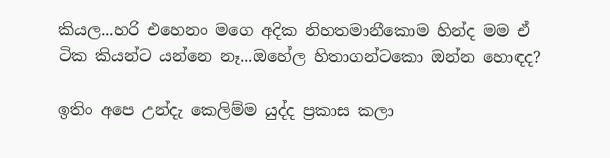කියල...හරි එහෙනං මගෙ අදික නිහතමානීකොම හින්ද මම ඒ ටික කියන්ට යන්නෙ නෑ...ඔහේල හිතාගන්ටකො ඔන්න හොඳද?

ඉතිං අපෙ උන්දැ කෙලිම්ම යුද්ද ප්‍රකාස කලා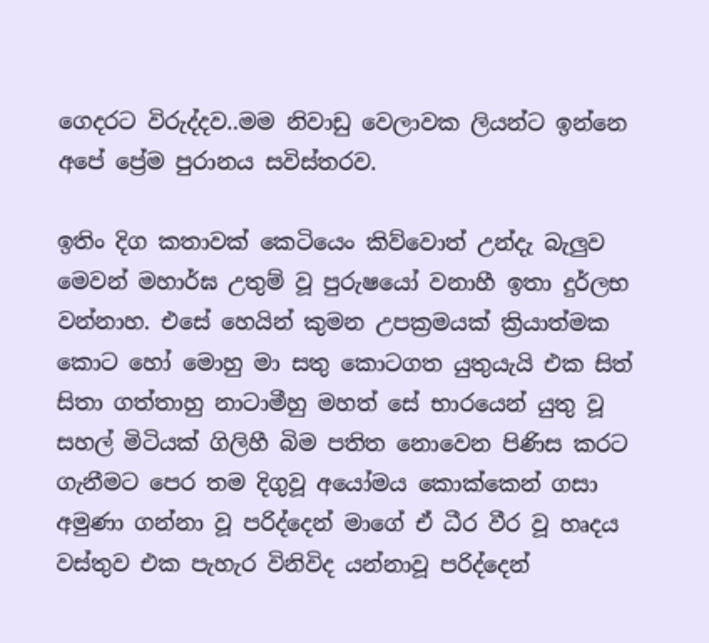ගෙදරට විරුද්දව..මම නිවාඩු වෙලාවක ලියන්ට ඉන්නෙ අපේ ප්‍රේම පුරානය සවිස්තරව.

ඉතිං දිග කතාවක් කෙටියෙං කිව්වොත් උන්දැ බැලුව මෙවන් මහාර්ඝ උතුම් වූ පුරුෂයෝ වනාහී ඉතා දුර්ලභ වන්නාහ. එසේ හෙයින් කුමන උපක්‍රමයක් ක්‍රියාත්මක කොට හෝ මොහු මා සතු කොටගත යුතුයැයි එක සිත් සිතා ගත්තාහු නාටාමීහු මහත් සේ භාරයෙන් යුතු වූ සහල් මිටියක් ගිලිහී බිම පතිත නොවෙන පිණිස කරට ගැනීමට පෙර තම දිගුවූ අයෝමය කොක්කෙන් ගසා අමුණා ගන්නා වූ පරිද්දෙන් මාගේ ඒ ධීර වීර වූ හෘදය වස්තුව එක පැහැර විනිවිද යන්නාවූ පරිද්දෙන්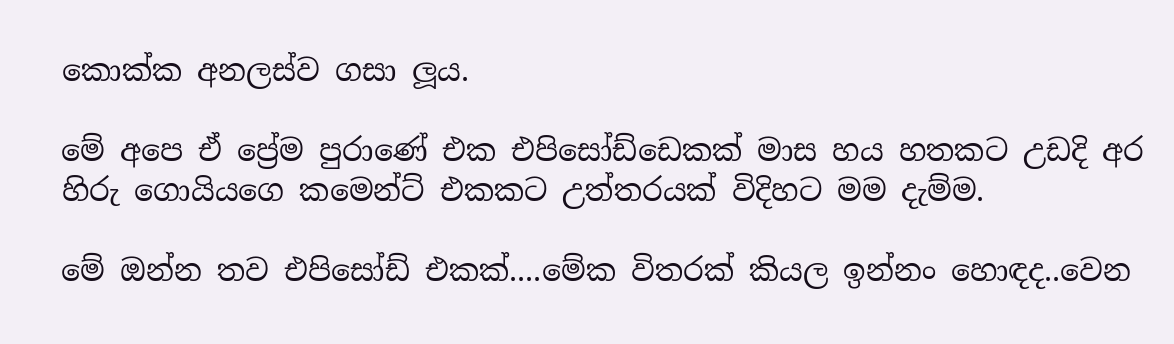කොක්ක අනලස්ව ගසා ලූය.

මේ අපෙ ඒ ප්‍රේම පුරාණේ එක එපිසෝඩ්ඩෙකක් මාස හය හතකට උඩදි අර හිරු ගොයියගෙ කමෙන්ට් එකකට උත්තරයක් විදිහට මම දැම්ම.

මේ ඔන්න තව එපිසෝඩ් එකක්....මේක විතරක් කියල ඉන්නං හොඳද..වෙන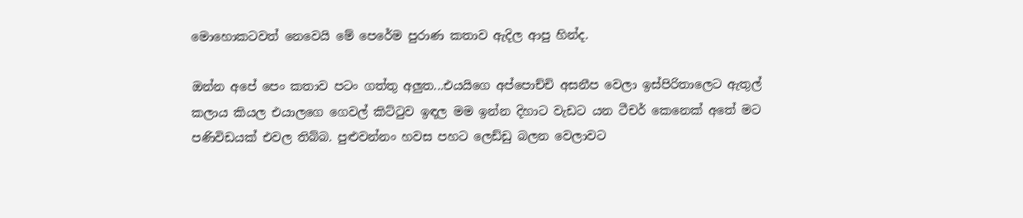මොහොකටවත් නෙවෙයි මේ පෙරේම පුරාණ කතාව ඇදිල ආපු හින්ද.

ඔන්න අපේ පෙං කතාව පටං ගත්තු අලුත...එයයිගෙ අප්පොච්චි අසනීප වෙලා ඉස්පිරිතාලෙට ඇතුල් කලාය කියල එයාලගෙ ගෙවල් කිට්ටුව ඉඳල මම ඉන්න දිහාට වැඩට යන ටීචර් කෙනෙක් අතේ මට පණිවිඩයක් එවල තිබ්බ. පුළුවන්නං හවස පහට ලෙඩ්ඩු බලන වෙලාවට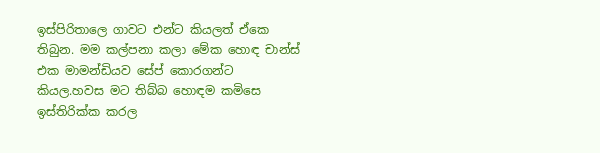ඉස්පිරිතාලෙ ගාවට එන්ට කියලත් ඒකෙ තිබුන. මම කල්පනා කලා මේක හොඳ චාන්ස් එක මාමන්ඩියව සේප් කොරගන්ට කියල.හවස මට තිබ්බ හොඳම කමිසෙ ඉස්තිරික්ක කරල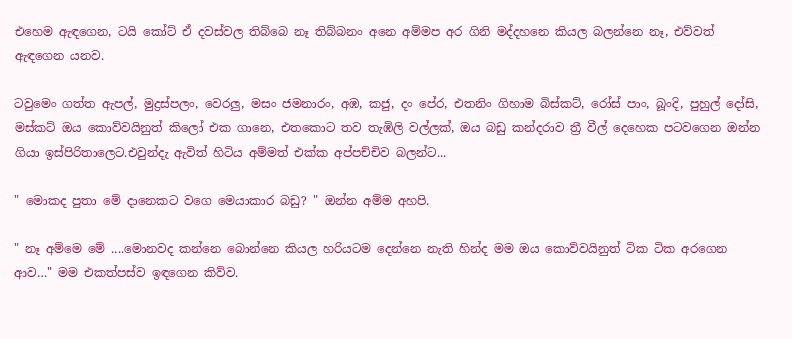එහෙම ඇඳගෙන, ටයි කෝට් ඒ දවස්වල තිබ්බෙ නෑ තිබ්බනං අනෙ අම්මප අර ගිනි මද්දහනෙ කියල බලන්නෙ නෑ, එව්වත් ඇඳගෙන යනව.

ටවුමෙං ගත්ත ඇපල්, මුද්‍රස්පලං, වෙරලු, මසං ජමනාරං, අඹ, කජු, දං පේර, එතනිං ගිහාම බිස්කට්, රෝස් පාං, බූංදි, පුහුල් දෝසි, මස්කට් ඔය කොව්වයිනුත් කිලෝ එක ගානෙ, එතකොට තව තැඹිලි වල්ලක්, ඔය බඩු කන්දරාව ත්‍රී වීල් දෙහෙක පටවගෙන ඔන්න ගියා ඉස්පිරිතාලෙට.එවුන්දැ ඇවිත් හිටිය අම්මත් එක්ක අප්පච්චිව බලන්ට...

" මොකද පුතා මේ දානෙකට වගෙ මෙයාකාර බඩු? " ඔන්න අම්ම අහපි.

" නෑ අම්මෙ මේ ....මොනවද කන්නෙ බොන්නෙ කියල හරියටම දෙන්නෙ නැති හින්ද මම ඔය කොව්වයිනුත් ටික ටික අරගෙන ආව…" මම එකත්පස්ව ඉඳගෙන කිව්ව.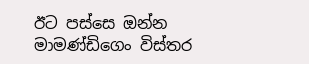ඊට පස්සෙ ඔන්න මාමණ්ඩිගෙං විස්තර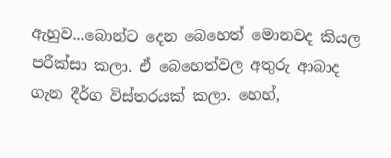ඇහුව...බොන්ට දෙන බෙහෙත් මොනවද කියල පරීක්සා කලා. ඒ බෙහෙත්වල අතුරු ආබාද ගැන දීර්ග විස්තරයක් කලා. හෙහ්,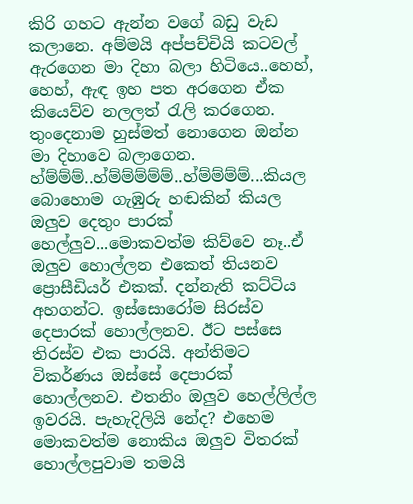කිරි ගහට ඇන්න වගේ බඩු වැඩ කලානෙ. අම්මයි අප්පච්චියි කටවල් ඇරගෙන මා දිහා බලා හිටියෙ..හෙහ්, හෙහ්, ඇඳ ඉහ පත අරගෙන ඒක කියෙව්ව නලලත් රැලි කරගෙන. තුංදෙනාම හුස්මත් නොගෙන ඔන්න මා දිහාවෙ බලාගෙන. හ්ම්ම්ම්..හ්ම්ම්ම්ම්ම්..හ්ම්ම්ම්ම්...කියල බොහොම ගැඹුරු හඬකින් කියල ඔලුව දෙතුං පාරක් හෙල්ලුව...මොකවත්ම කිව්වෙ නෑ..ඒ ඔලුව හොල්ලන එකෙත් තියනව ප්‍රොසීඩියර් එකක්. දන්නැති කට්ටිය අහගන්ට. ඉස්සොරෝම සිරස්ව දෙපාරක් හොල්ලනව. ඊට පස්සෙ තිරස්ව එක පාරයි. අන්තිමට විකර්ණය ඔස්සේ දෙපාරක් හොල්ලනව. එතනිං ඔලුව හෙල්ලිල්ල ඉවරයි. පැහැදිලියි නේද? එහෙම මොකවත්ම නොකිය ඔලුව විතරක් හොල්ලපුවාම තමයි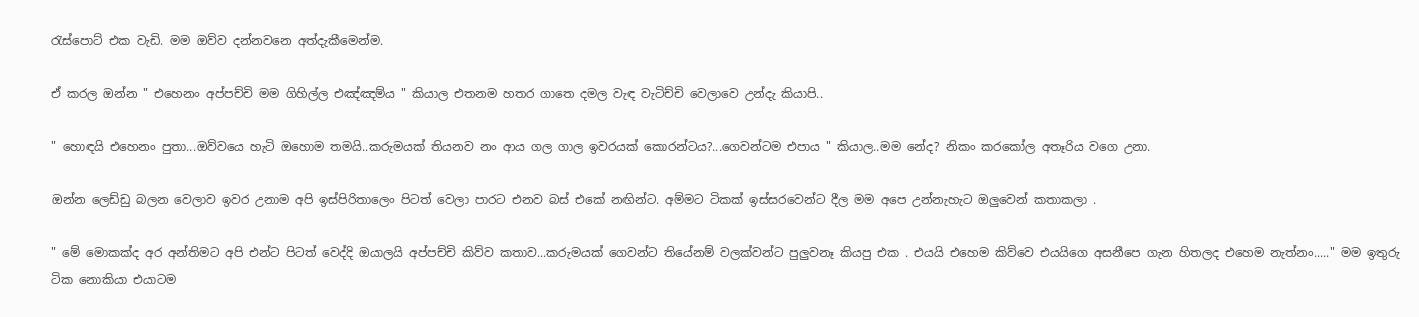රැස්පොට් එක වැඩි. මම ඔව්ව දන්නවනෙ අත්දැකීමෙන්ම.

ඒ කරල ඔන්න " එහෙනං අප්පච්චි මම ගිහිල්ල එඤ්ඤම්ය " කියාල එතනම හතර ගාතෙ දමල වැඳ වැටිච්චි වෙලාවෙ උන්දැ කියාපි..

" හොඳයි එහෙනං පුතා...ඔව්වයෙ හැටි ඔහොම තමයි..කරුමයක් තියනව නං ආය ගල ගාල ඉවරයක් කොරන්ටය?...ගෙවන්ටම එපාය " කියාල..මම නේද? නිකං කරකෝල අතෑරිය වගෙ උනා.

ඔන්න ලෙඩ්ඩු බලන වෙලාව ඉවර උනාම අපි ඉස්පිරිතාලෙං පිටත් වෙලා පාරට එනව බස් එකේ නඟින්ට. අම්මට ටිකක් ඉස්සරවෙන්ට දීල මම අපෙ උන්නැහැට ඔලුවෙන් කතාකලා .

" මේ මොකක්ද අර අන්තිමට අපි එන්ට පිටත් වෙද්දි ඔයාලයි අප්පච්චි කිව්ව කතාව...කරුමයක් ගෙවන්ට තියේනම් වලක්වන්ට පුලුවනෑ කියපු එක . එයයි එහෙම කිව්වෙ එයයිගෙ අසනීපෙ ගැන හිතලද එහෙම නැත්නං....." මම ඉතුරු ටික නොකියා එයාටම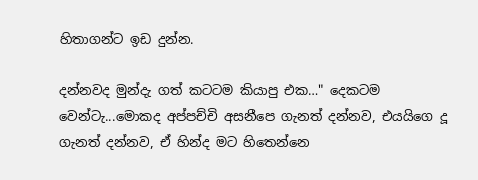හිතාගන්ට ඉඩ දුන්න.

දන්නවද මුන්දැ ගත් කටටම කියාපු එක…" දෙකටම වෙන්ටැ...මොකද අප්පච්චි අසනීපෙ ගැනත් දන්නව, එයයිගෙ දූ ගැනත් දන්නව, ඒ හින්ද මට හිතෙන්නෙ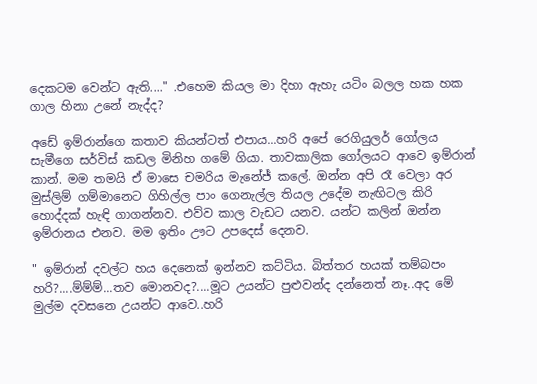දෙකටම වෙන්ට ඇති...." .එහෙම කියල මා දිහා ඇහැ යටිං බලල හක හක ගාල හිනා උනේ නැද්ද?

අඩේ ඉම්රාන්ගෙ කතාව කියන්ටත් එපාය...හරි අපේ රෙගියුලර් ගෝලය සැමීගෙ සර්විස් කඩල මිනිහ ගමේ ගියා. තාවකාලික ගෝලයට ආවෙ ඉම්රාන් කාන්. මම තමයි ඒ මාසෙ චමරිය මැනේජ් කලේ. ඔන්න අපි රෑ වෙලා අර මුස්ලිම් ගම්මානෙට ගිහිල්ල පාං ගෙනැල්ල තියල උදේම නැඟිටල කිරි හොද්දක් හැඳි ගාගන්නව. එව්ව කාල වැඩට යනව. යන්ට කලින් ඔන්න ඉම්රානය එනව. මම ඉතිං ඌට උපදෙස් දෙනව.

" ඉම්රාන් දවල්ට හය දෙනෙක් ඉන්නව කට්ටිය. බිත්තර හයක් තම්බපං හරි?....ම්ම්ම්...තව මොනවද?....මූට උයන්ට පුළුවන්ද දන්නෙත් නෑ..අද මේ මුල්ම දවසනෙ උයන්ට ආවෙ..හරි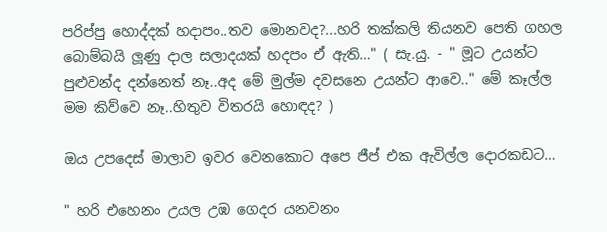පරිප්පු හොද්දක් හදාපං..තව මොනවද?...හරි තක්කලි තියනව පෙති ගහල බොම්බයි ලූණු දාල සලාදයක් හදපං ඒ ඇති…" ( සැ.යු. - " මූට උයන්ට පුළුවන්ද දන්නෙත් නෑ..අද මේ මුල්ම දවසනෙ උයන්ට ආවෙ.." මේ කෑල්ල මම කිව්වෙ නෑ..හිතුව විතරයි හොඳද? )

ඔය උපදෙස් මාලාව ඉවර වෙනකොට අපෙ ජීප් එක ඇවිල්ල දොරකඩට…

" හරි එහෙනං උයල උඹ ගෙදර යනවනං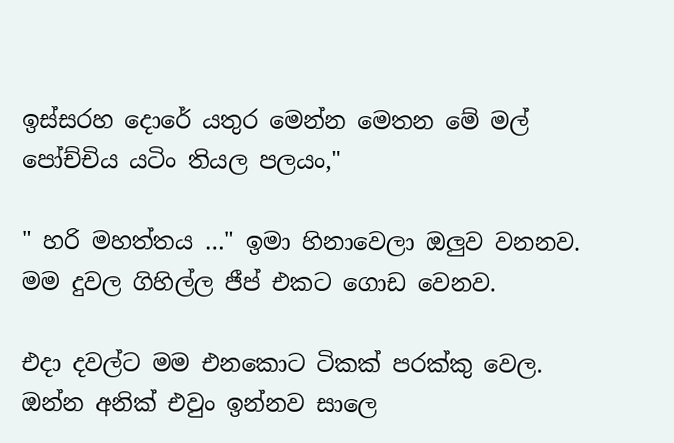ඉස්සරහ දොරේ යතුර මෙන්න මෙතන මේ මල් පෝච්චිය යටිං තියල පලයං,"

" හරි මහත්තය …" ඉමා හිනාවෙලා ඔලුව වනනව. මම දුවල ගිහිල්ල ජීප් එකට ගොඩ වෙනව.

එදා දවල්ට මම එනකොට ටිකක් පරක්කු වෙල. ඔන්න අනික් එවුං ඉන්නව සාලෙ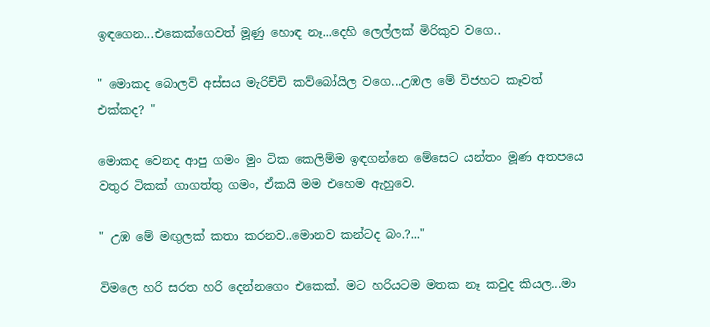ඉඳගෙන...එකෙක්ගෙවත් මූණු හොඳ නෑ...දෙහි ලෙල්ලක් මිරිකුව වගෙ..

" මොකද බොලව් අස්සය මැරිච්චි කව්බෝයිල වගෙ...උඹල මේ විජහට කෑවත් එක්කද? "

මොකද වෙනද ආපු ගමං මුං ටික කෙලිම්ම ඉඳගන්නෙ මේසෙට යන්තං මූණ අතපයෙ වතුර ටිකක් ගාගත්තු ගමං, ඒකයි මම එහෙම ඇහුවෙ.

" උඹ මේ මඟුලක් කතා කරනව..මොනව කන්ටද බං.?..."

විමලෙ හරි සරත හරි දෙන්නගෙං එකෙක්. මට හරියටම මතක නෑ කවුද කියල...මා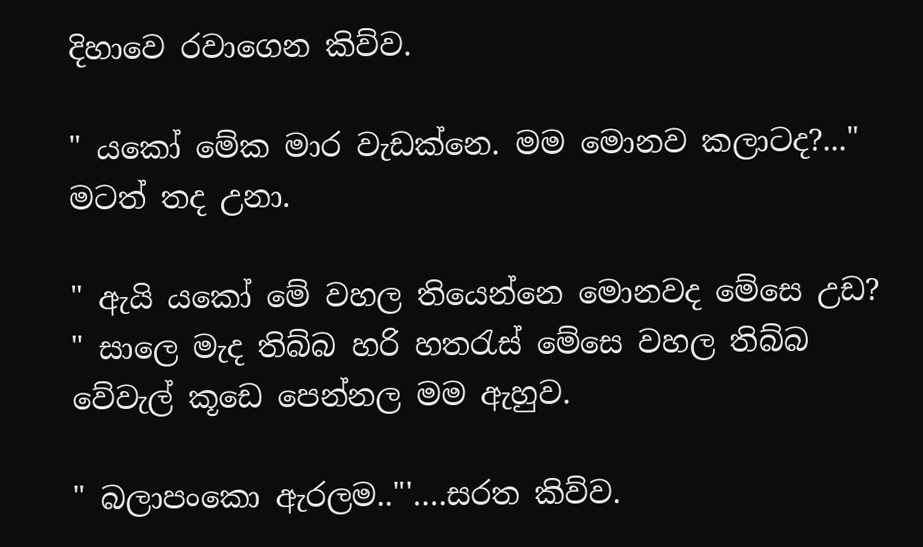දිහාවෙ රවාගෙන කිව්ව.

" යකෝ මේක මාර වැඩක්නෙ. මම මොනව කලාටද?..." මටත් තද උනා.

" ඇයි යකෝ මේ වහල තියෙන්නෙ මොනවද මේසෙ උඩ? " සාලෙ මැද තිබ්බ හරි හතරැස් මේසෙ වහල තිබ්බ වේවැල් කූඩෙ පෙන්නල මම ඇහුව.

" බලාපංකො ඇරලම.."'….සරත කිව්ව.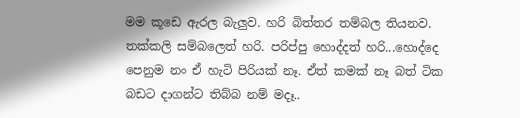මම කූඩෙ ඇරල බැලුව. හරි බිත්තර තම්බල තියනව. තක්කලි සම්බලෙත් හරි. පරිප්පු හොද්දත් හරි...හොද්දෙ පෙනුම නං ඒ හැටි පිරියක් නෑ. ඒත් කමක් නෑ බත් ටික බඩට දාගන්ට තිබ්බ නම් මදෑ..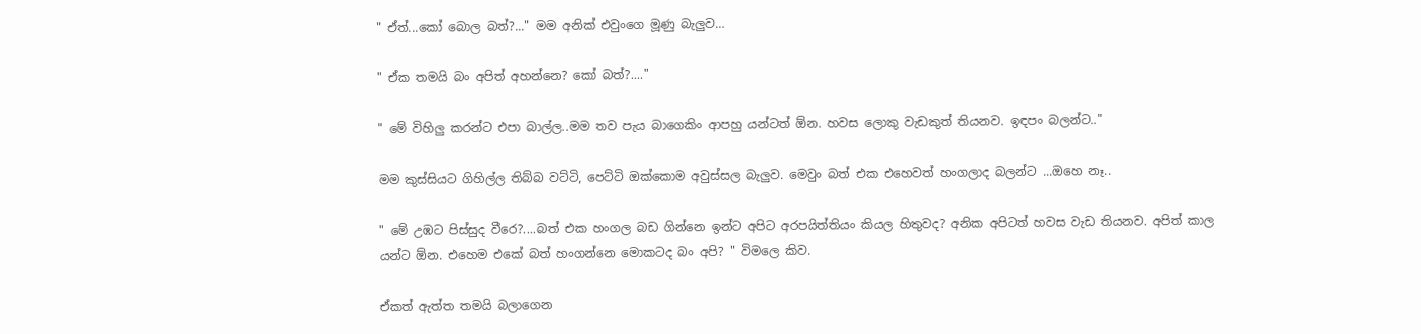" ඒත්...කෝ බොල බත්?..." මම අනික් එවුංගෙ මූණු බැලුව…

" ඒක තමයි බං අපිත් අහන්නෙ? කෝ බත්?...."

" මේ විහිලු කරන්ට එපා බාල්ල..මම තව පැය බාගෙකිං ආපහු යන්ටත් ඕන. හවස ලොකු වැඩකුත් තියනව. ඉඳපං බලන්ට.."

මම කුස්සියට ගිහිල්ල තිබ්බ වට්ටි, පෙට්ටි ඔක්කොම අවුස්සල බැලුව. මෙවුං බත් එක එහෙවත් හංගලාද බලන්ට ...ඔහෙ නෑ..

" මේ උඹට පිස්සුද වීරෙ?....බත් එක හංගල බඩ ගින්නෙ ඉන්ට අපිට අරපයිත්තියං කියල හිතුවද? අනික අපිටත් හවස වැඩ තියනව. අපිත් කාල යන්ට ඕන. එහෙම එකේ බත් හංගන්නෙ මොකටද බං අපි? " විමලෙ කිව.

ඒකත් ඇත්ත තමයි බලාගෙන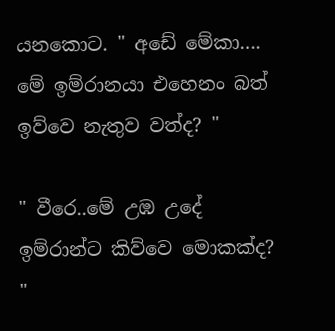යනකොට. " අඩේ මේකා…. මේ ඉම්රානයා එහෙනං බත් ඉව්වෙ නැතුව වත්ද? "

" වීරෙ..මේ උඹ උදේ ඉම්රාන්ට කිව්වෙ මොකක්ද? "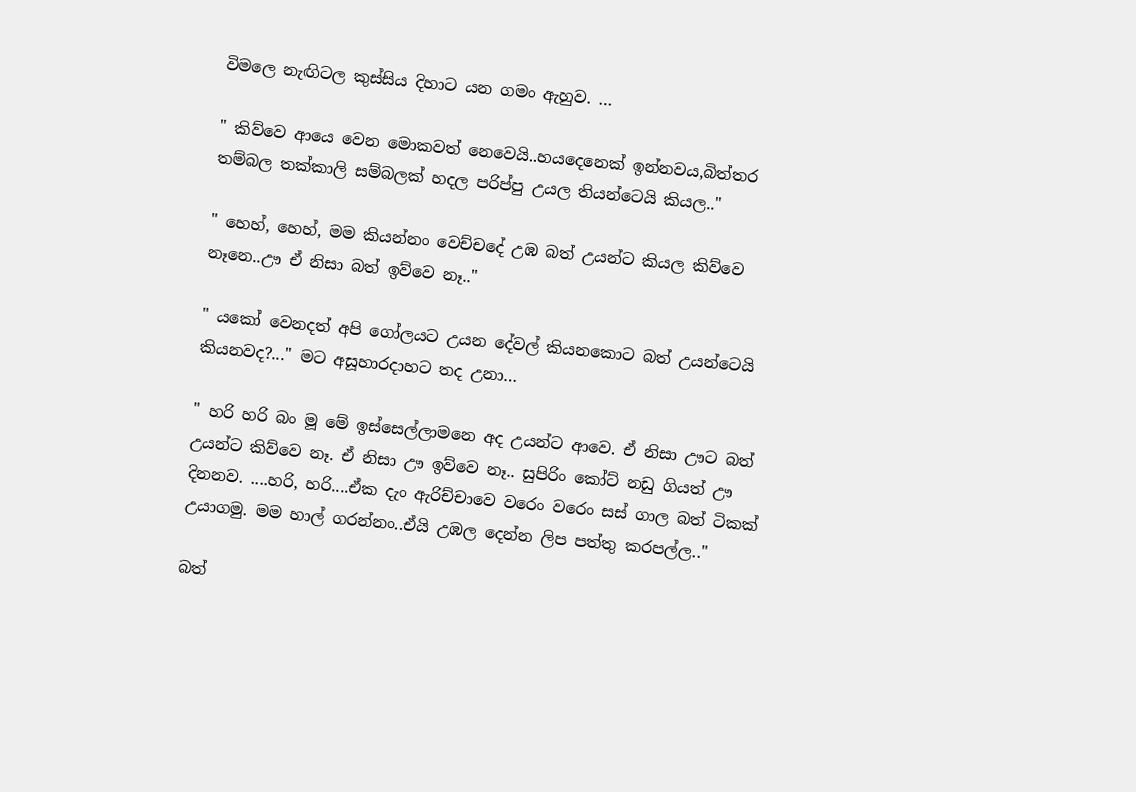විමලෙ නැඟිටල කුස්සිය දිහාට යන ගමං ඇහුව. …

" කිව්වෙ ආයෙ වෙන මොකවත් නෙවෙයි..හයදෙනෙක් ඉන්නවය,බිත්තර තම්බල තක්කාලි සම්බලක් හදල පරිප්පු උයල තියන්ටෙයි කියල.."

" හෙහ්, හෙහ්, මම කියන්නං වෙච්චදේ උඹ බත් උයන්ට කියල කිව්වෙ නෑනෙ..ඌ ඒ නිසා බත් ඉව්වෙ නෑ.."

" යකෝ වෙනදත් අපි ගෝලයට උයන දේවල් කියනකොට බත් උයන්ටෙයි කියනවද?..." මට අසූහාරදාහට තද උනා…

" හරි හරි බං මූ මේ ඉස්සෙල්ලාමනෙ අද උයන්ට ආවෙ. ඒ නිසා ඌට බත් උයන්ට කිව්වෙ නෑ. ඒ නිසා ඌ ඉව්වෙ නෑ.. සුපිරිං කෝට් නඩු ගියත් ඌ දිනනව. ....හරි, හරි....ඒක දැං ඇරිච්චාවෙ වරෙං වරෙං සස් ගාල බත් ටිකක් උයාගමු. මම හාල් ගරන්නං..ඒයි උඹල දෙන්න ලිප පත්තු කරපල්ල.."

බත්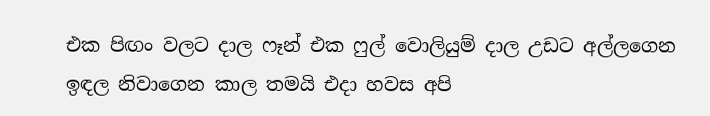එක පිඟං වලට දාල ෆෑන් එක ෆුල් වොලියුම් දාල උඩට අල්ලගෙන ඉඳල නිවාගෙන කාල තමයි එදා හවස අපි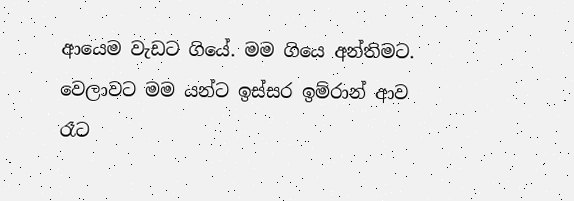ආයෙම වැඩට ගියේ. මම ගියෙ අන්තිමට. වෙලාවට මම යන්ට ඉස්සර ඉම්රාන් ආව රෑට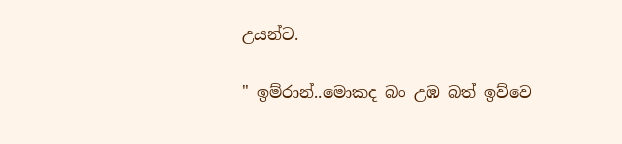උයන්ට.

" ඉම්රාන්..මොකද බං උඹ බත් ඉව්වෙ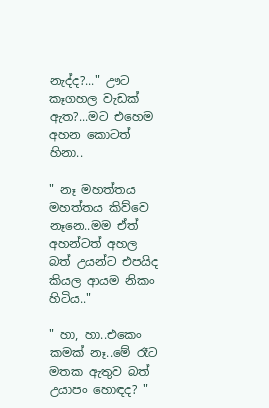නැද්ද?..." ඌට කෑගහල වැඩක් ඇත?...මට එහෙම අහන කොටත් හිනා..

" නෑ මහත්තය මහත්තය කිව්වෙ නෑනෙ..මම ඒත් අහන්ටත් අහල බත් උයන්ට එපයිද කියල ආයම නිකං හිටිය.."

" හා, හා..එකෙං කමක් නෑ..මේ රෑට මතක ඇතුව බත් උයාපං හොඳද? "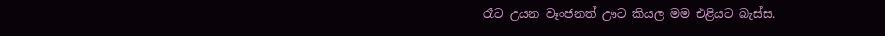රෑට උයන වෑංජනත් ඌට කියල මම එළියට බැස්ස.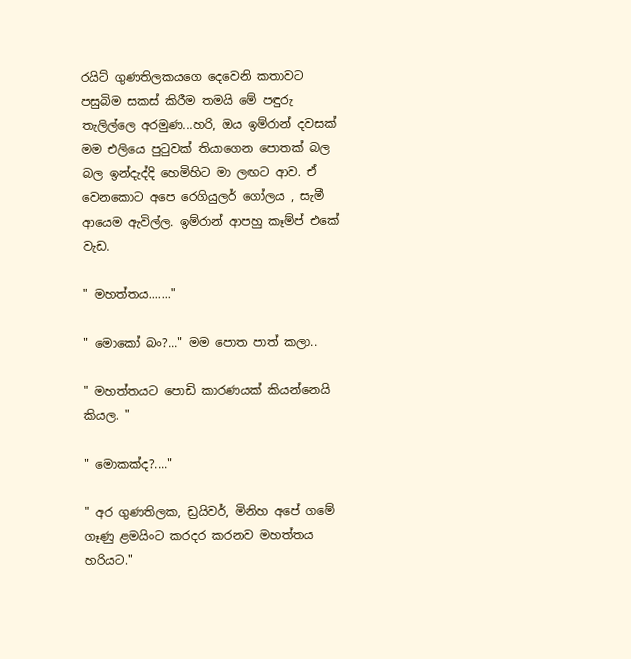රයිට් ගුණතිලකයගෙ දෙවෙනි කතාවට පසුබිම සකස් කිරීම තමයි මේ පඳුරු තැලිල්ලෙ අරමුණ...හරි, ඔය ඉම්රාන් දවසක් මම එලියෙ පුටුවක් තියාගෙන පොතක් බල බල ඉන්දැද්දි හෙමිහිට මා ලඟට ආව. ඒ වෙනකොට අපෙ රෙගියුලර් ගෝලය , සැමී ආයෙම ඇවිල්ල. ඉම්රාන් ආපහු කෑම්ප් එකේ වැඩ.

" මහත්තය......."

" මොකෝ බං?..." මම පොත පාත් කලා..

" මහත්තයට පොඩි කාරණයක් කියන්නෙයි කියල. "

" මොකක්ද?...."

" අර ගුණතිලක, ඩ්‍රයිවර්, මිනිහ අපේ ගමේ ගෑණු ළමයිංට කරදර කරනව මහත්තය හරියට."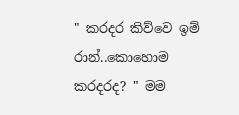" කරදර කිව්වෙ ඉම් රාන්..කොහොම කරදරද? " මම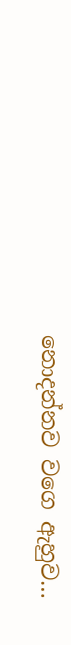නොදන්නව වගෙ ඇහුව…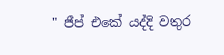" ජීප් එකේ යද්දි වතුර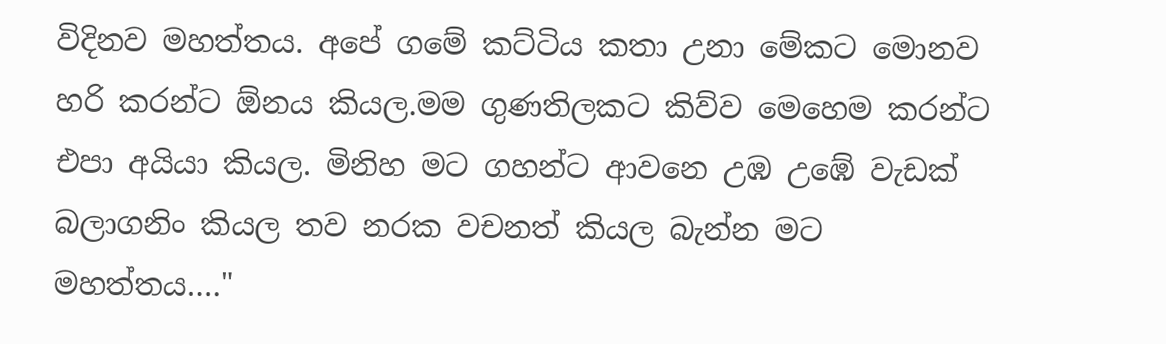විදිනව මහත්තය. අපේ ගමේ කට්ටිය කතා උනා මේකට මොනව හරි කරන්ට ඕනය කියල.මම ගුණතිලකට කිව්ව මෙහෙම කරන්ට එපා අයියා කියල. මිනිහ මට ගහන්ට ආවනෙ උඹ උඹේ වැඩක් බලාගනිං කියල තව නරක වචනත් කියල බැන්න මට මහත්තය…."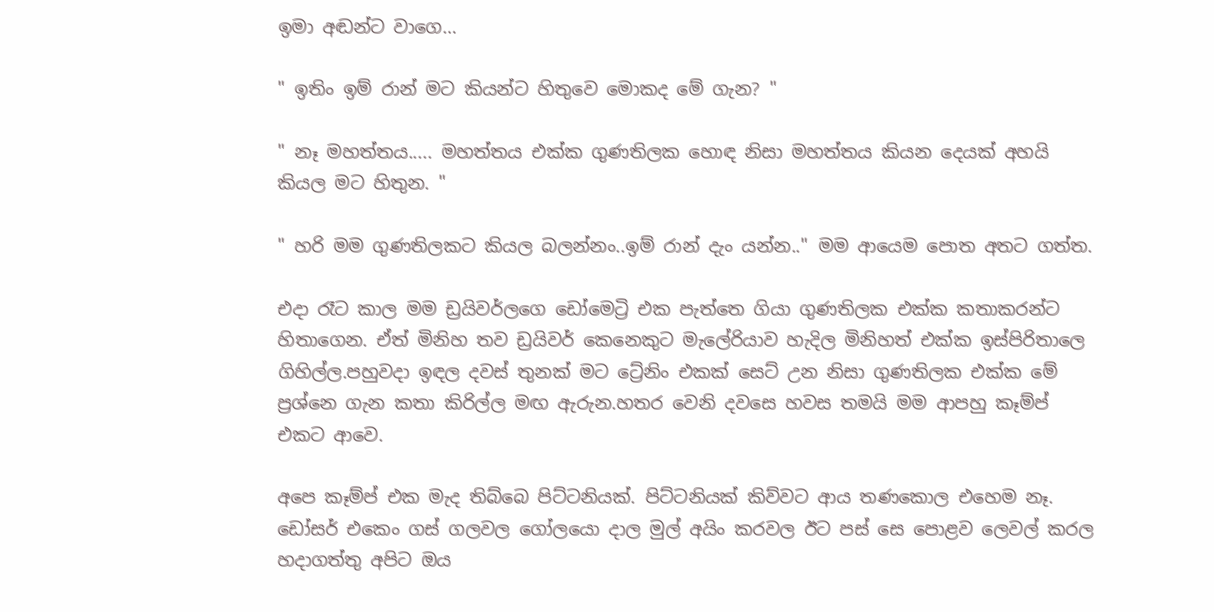ඉමා අඬන්ට වාගෙ…

" ඉතිං ඉම් රාන් මට කියන්ට හිතුවෙ මොකද මේ ගැන? "

" නෑ මහත්තය..... මහත්තය එක්ක ගුණතිලක හොඳ නිසා මහත්තය කියන දෙයක් අහයි කියල මට හිතුන. "

" හරි මම ගුණතිලකට කියල බලන්නං..ඉම් රාන් දැං යන්න.." මම ආයෙම පොත අතට ගත්ත.

එදා රෑට කාල මම ඩ්‍රයිවර්ලගෙ ඩෝමෙට්‍රි එක පැත්තෙ ගියා ගුණතිලක එක්ක කතාකරන්ට හිතාගෙන. ඒත් මිනිහ තව ඩ්‍රයිවර් කෙනෙකුට මැලේරියාව හැදිල මිනිහත් එක්ක ඉස්පිරිතාලෙ ගිහිල්ල.පහුවදා ඉඳල දවස් තුනක් මට ට්‍රේනිං එකක් සෙට් උන නිසා ගුණතිලක එක්ක මේ ප්‍රශ්නෙ ගැන කතා කිරිල්ල මඟ ඇරුන.හතර වෙනි දවසෙ හවස තමයි මම ආපහු කෑම්ප් එකට ආවෙ.

අපෙ කෑම්ප් එක මැද තිබ්බෙ පිට්ටනියක්. පිට්ටනියක් කිව්වට ආය තණකොල එහෙම නෑ. ඩෝසර් එකෙං ගස් ගලවල ගෝලයො දාල මුල් අයිං කරවල ඊට පස් සෙ පොළව ලෙවල් කරල හදාගත්තු අපිට ඔය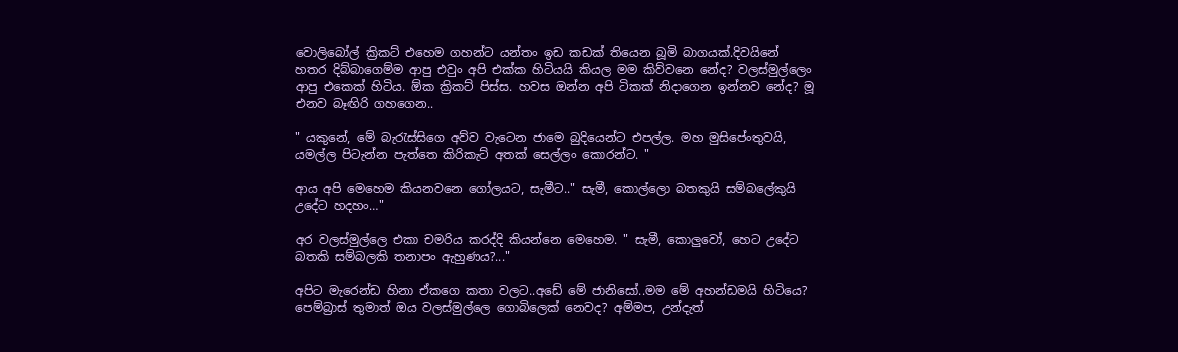වොලිබෝල් ක්‍රිකට් එහෙම ගහන්ට යන්තං ඉඩ කඩක් තියෙන බූමි බාගයක්.දිවයිනේ හතර දිබ්බාගෙම්ම ආපු එවුං අපි එක්ක හිටියයි කියල මම කිව්වනෙ නේද? වලස්මුල්ලෙං ආපු එකෙක් හිටිය. ඕක ක්‍රිකට් පිස්ස. හවස ඔන්න අපි ටිකක් නිදාගෙන ඉන්නව නේද? මූ එනව බෑඟිරි ගහගෙන..

" යකුනේ, මේ බැරැස්සිගෙ අව්ව වැටෙන ජාමෙ බුදියෙන්ට එපල්ල. මහ මුසිපේංතුවයි, යමල්ල පිටැන්න පැත්තෙ කිරිකැට් අතක් සෙල්ලං කොරන්ට. "

ආය අපි මෙහෙම කියනවනෙ ගෝලයට, සැමීට.." සැමී, කොල්ලො බතකුයි සම්බලේකුයි උදේට හදහං…"

අර වලස්මුල්ලෙ එකා චමරිය කරද්දි කියන්නෙ මෙහෙම. " සැමී, කොලුවෝ, හෙට උදේට බතකි සම්බලකි තනාපං ඇහුණය?..."

අපිට මැරෙන්ඩ හිනා ඒකගෙ කතා වලට..අඩේ මේ ජානිසෝ..මම මේ අහන්ඩමයි හිටියෙ? පෙම්බ්‍රාස් තුමාත් ඔය වලස්මුල්ලෙ ගොබිලෙක් නෙවද? අම්මප, උන්දැත්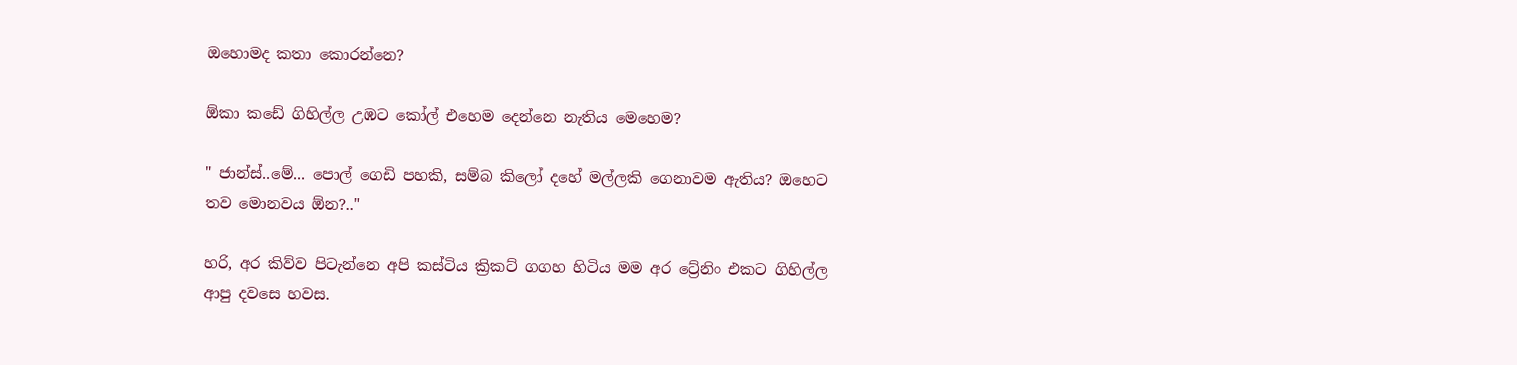ඔහොමද කතා කොරන්නෙ?

ඕකා කඩේ ගිහිල්ල උඹට කෝල් එහෙම දෙන්නෙ නැතිය මෙහෙම?

" ජාන්ස්..මේ... පොල් ගෙඩි පහකි, සම්බ කිලෝ දහේ මල්ලකි ගෙනාවම ඇතිය? ඔහෙට තව මොනවය ඕන?.."

හරි, අර කිව්ව පිටැන්නෙ අපි කස්ටිය ක්‍රිකට් ගගහ හිටිය මම අර ට්‍රේනිං එකට ගිහිල්ල ආපු දවසෙ හවස.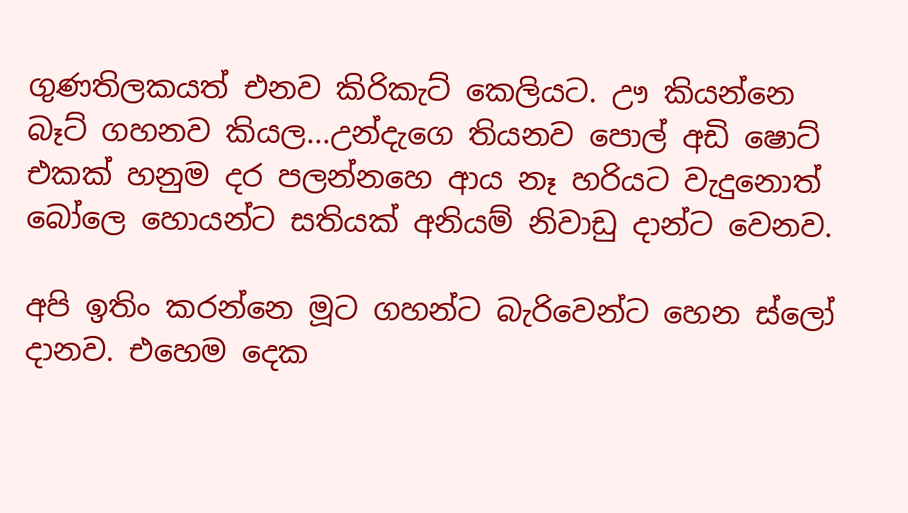ගුණතිලකයත් එනව කිරිකැට් කෙලියට. ඌ කියන්නෙ බෑට් ගහනව කියල...උන්දැගෙ තියනව පොල් අඩි ෂොට් එකක් හනුම දර පලන්නහෙ ආය නෑ හරියට වැදුනොත් බෝලෙ හොයන්ට සතියක් අනියම් නිවාඩු දාන්ට වෙනව.

අපි ඉතිං කරන්නෙ මූට ගහන්ට බැරිවෙන්ට හෙන ස්ලෝ දානව. එහෙම දෙක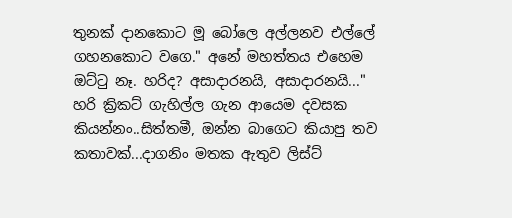තුනක් දානකොට මූ බෝලෙ අල්ලනව එල්ලේ ගහනකොට වගෙ." අනේ මහත්තය එහෙම ඔට්ටු නෑ. හරිද? අසාදාරනයි, අසාදාරනයි..." හරි ක්‍රිකට් ගැහිල්ල ගැන ආයෙම දවසක කියන්නං..සිත්තමී, ඔන්න බාගෙට කියාපු තව කතාවක්...දාගනිං මතක ඇතුව ලිස්ට්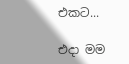එකට...

එදා මම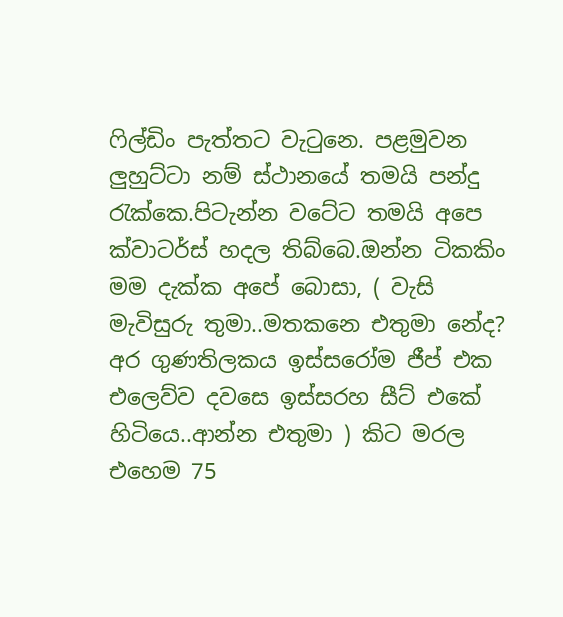ෆිල්ඩිං පැත්තට වැටුනෙ. පළමුවන ලුහුට්ටා නම් ස්ථානයේ තමයි පන්දු රැක්කෙ.පිටැන්න වටේට තමයි අපෙ ක්වාටර්ස් හදල තිබ්බෙ.ඔන්න ටිකකිං මම දැක්ක අපේ බොසා, ( වැසි මැවිසුරු තුමා..මතකනෙ එතුමා නේද? අර ගුණතිලකය ඉස්සරෝම ජීප් එක එලෙව්ව දවසෙ ඉස්සරහ සීට් එකේ හිටියෙ..ආන්න එතුමා ) කිට මරල එහෙම 75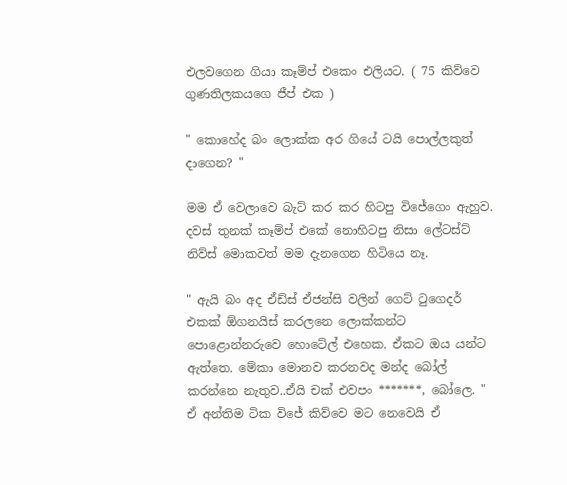එලවගෙන ගියා කෑම්ප් එකෙං එලියට. ( 75 කිව්වෙ ගුණතිලකයගෙ ජීප් එක )

" කොහේද බං ලොක්ක අර ගියේ ටයි පොල්ලකුත් දාගෙන? "

මම ඒ වෙලාවෙ බැට් කර කර හිටපු විජේගෙං ඇහුව. දවස් තුනක් කෑම්ප් එකේ නොහිටපු නිසා ලේටස්ට් නිව්ස් මොකවත් මම දැනගෙන හිටියෙ නෑ.

" ඇයි බං අද ඒඩ්ස් ඒජන්සි වලින් ගෙට් ටුගෙදර් එකක් ඕගනයිස් කරලනෙ ලොක්කන්ට පොළොන්නරුවෙ හොටේල් එහෙක. ඒකට ඔය යන්ට ඇත්තෙ. මේකා මොනව කරනවද මන්ද බෝල් කරන්නෙ නැතුව..ඒයි චක් එවපං *******, බෝලෙ. " ඒ අන්තිම ටික විජේ කිව්වෙ මට නෙවෙයි ඒ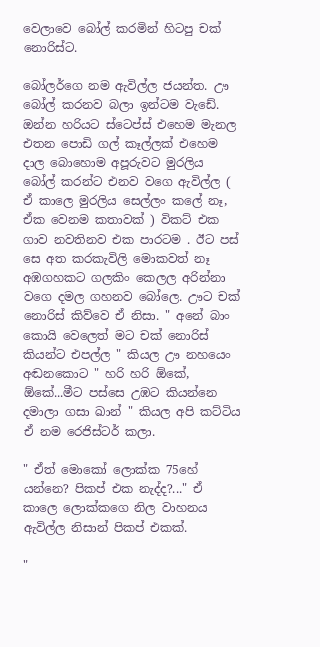වෙලාවෙ බෝල් කරමින් හිටපු චක් නොරිස්ට.

බෝලර්ගෙ නම ඇවිල්ල ජයන්ත. ඌ බෝල් කරනව බලා ඉන්ටම වැඩේ. ඔන්න හරියට ස්ටෙප්ස් එහෙම මැනල එතන පොඩි ගල් කෑල්ලක් එහෙම දාල බොහොම අපූරුවට මුරලිය බෝල් කරන්ට එනව වගෙ ඇවිල්ල ( ඒ කාලෙ මුරලිය සෙල්ලං කලේ නෑ, ඒක වෙනම කතාවක් ) විකට් එක ගාව නවතිනව එක පාරටම . ඊට පස් සෙ අත කරකැවිලි මොකවත් නෑ අඹගහකට ගලකිං කෙලල අරින්නා වගෙ දමල ගහනව බෝලෙ. ඌට චක් නොරිස් කිව්වෙ ඒ නිසා. " අනේ බාං කොයි වෙලෙත් මට චක් නොරිස් කියන්ට එපල්ල " කියල ඌ නහයෙං අඬනකොට " හරි හරි ඕකේ, ඕකේ...මීට පස්සෙ උඹට කියන්නෙ දමාලා ගසා ඛාන් " කියල අපි කට්ටිය ඒ නම රෙජිස්ටර් කලා.

" ඒත් මොකෝ ලොක්ක 75හේ යන්නෙ? පිකප් එක නැද්ද?..." ඒ කාලෙ ලොක්කගෙ නිල වාහනය ඇවිල්ල නිසාන් පිකප් එකක්.

"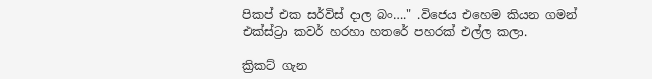පිකප් එක සර්විස් දාල බං…." .විජෙය එහෙම කියන ගමන් එක්ස්ට්‍රා කවර් හරහා හතරේ පහරක් එල්ල කලා.

ක්‍රිකට් ගැන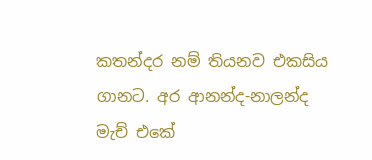කතන්දර නම් තියනව එකසිය ගානට. අර ආනන්ද-නාලන්ද මැච් එකේ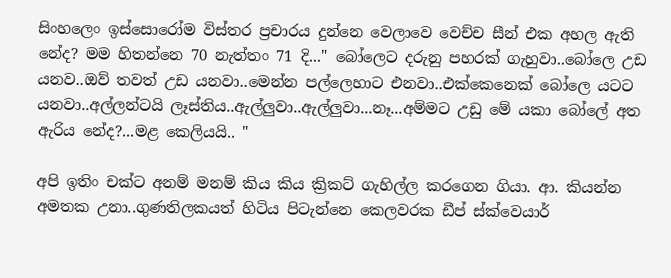සිංහලෙං ඉස්සොරෝම විස්තර ප්‍රචාරය දුන්නෙ වෙලාවෙ වෙච්ච සීන් එක අහල ඇති නේද? මම හිතන්නෙ 70 නැත්තං 71 දි..." බෝලෙට දරුනු පහරක් ගැහුවා..බෝලෙ උඩ යනව..ඔව් තවත් උඩ යනවා..මෙන්න පල්ලෙහාට එනවා..එක්කෙනෙක් බෝලෙ යටට යනවා..අල්ලන්ටයි ලෑස්තිය..ඇල්ලුවා..ඇල්ලුවා...නෑ...අම්මට උඩු මේ යකා බෝලේ අත ඇරිය නේද?...මළ කෙලියයි.. "

අපි ඉතිං චක්ට අනම් මනම් කිය කිය ක්‍රිකට් ගැහිල්ල කරගෙන ගියා. ආ. කියන්න අමතක උනා..ගුණතිලකයත් හිටිය පිටැන්නෙ කෙලවරක ඩීප් ස්ක්වෙයාර්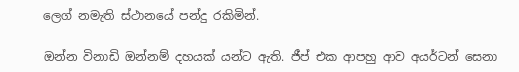ලෙග් නමැති ස්ථානයේ පන්දු රකිමින්.

ඔන්න විනාඩි ඔන්නම් දහයක් යන්ට ඇති. ජීප් එක ආපහු ආව අයර්ටන් සෙනා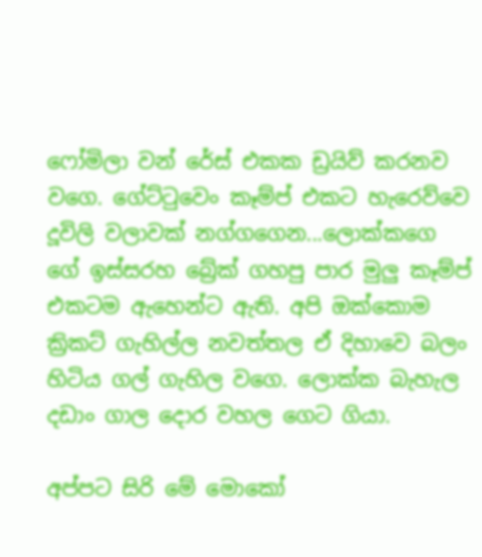ෆෝමිලා වන් රේස් එකක ඩ්‍රයිව් කරනව වගෙ. ගේට්ටුවෙං කෑම්ප් එකට හැරෙව්වෙ දූවිලි වලාවක් නග්ගගෙන...ලොක්කගෙ ගේ ඉස්සරහ බ්‍රේක් ගහපු පාර මුලු කෑම්ප් එකටම ඇහෙන්ට ඇති. අපි ඔක්කොම ක්‍රිකට් ගැහිල්ල නවත්තල ඒ දිහාවෙ බලං හිටිය ගල් ගැහිල වගෙ. ලොක්ක බැහැල දඩාං ගාල දොර වහල ගෙට ගියා.

අප්පට සිරි මේ මොකෝ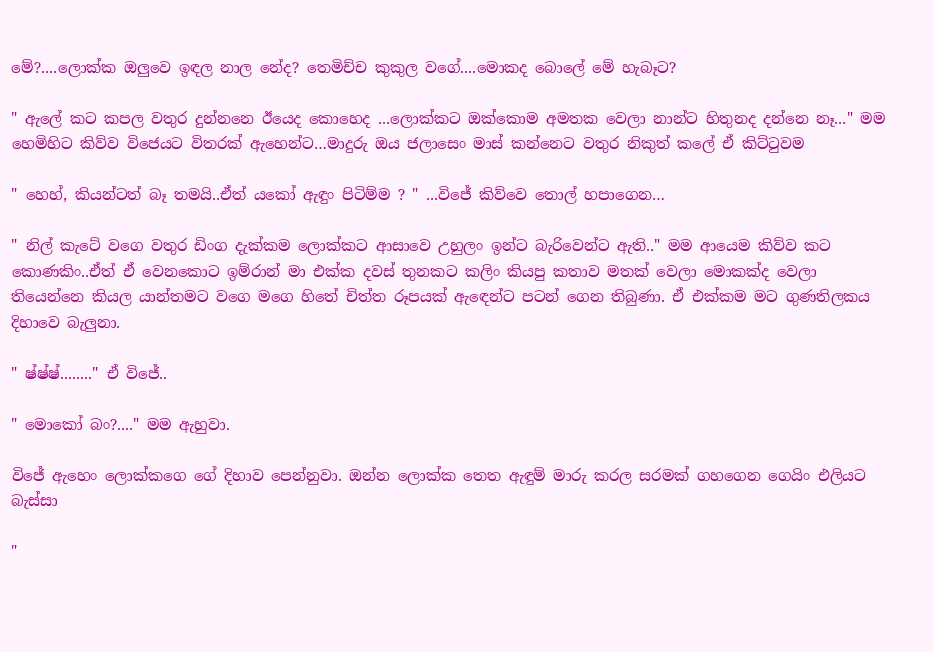මේ?....ලොක්ක ඔලුවෙ ඉඳල නාල නේද? තෙමිච්ච කුකුල වගේ....මොකද බොලේ මේ හැබෑට?

" ඇලේ කට කපල වතුර දුන්නනෙ ඊයෙද කොහෙද ...ලොක්කට ඔක්කොම අමතක වෙලා නාන්ට හිතුනද දන්නෙ නෑ..." මම හෙමිහිට කිව්ව විජෙයට විතරක් ඇහෙන්ට…මාදුරු ඔය ජලාසෙං මාස් කන්නෙට වතුර නිකුත් කලේ ඒ කිට්ටුවම

" හෙහ්, කියන්ටත් බෑ තමයි..ඒත් යකෝ ඇඳුං පිටිම්ම ? " ...විජේ කිව්වෙ තොල් හපාගෙන…

" නිල් කැටේ වගෙ වතුර ඩිංග දැක්කම ලොක්කට ආසාවෙ උහුලං ඉන්ට බැරිවෙන්ට ඇති.." මම ආයෙම කිව්ව කට කොණකිං..ඒත් ඒ වෙනකොට ඉම්රාන් මා එක්ක දවස් තුනකට කලිං කියපු කතාව මතක් වෙලා මොකක්ද වෙලා තියෙන්නෙ කියල යාන්තමට වගෙ මගෙ හිතේ චිත්ත රූපයක් ඇඳෙන්ට පටන් ගෙන තිබුණා. ඒ එක්කම මට ගුණතිලකය දිහාවෙ බැලුනා.

" ෂ්ෂ්ෂ්........" ඒ විජේ..

" මොකෝ බං?...." මම ඇහුවා.

විජේ ඇහෙං ලොක්කගෙ ගේ දිහාව පෙන්නුවා. ඔන්න ලොක්ක තෙත ඇඳුම් මාරු කරල සරමක් ගහගෙන ගෙයිං එලියට බැස්සා

"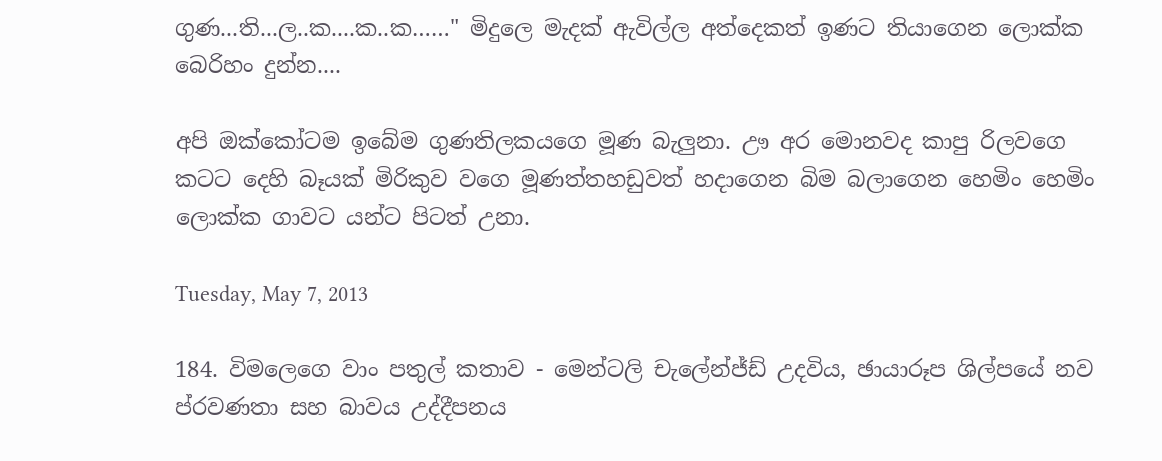ගුණ...ති...ල..ක....ක..ක……" මිදුලෙ මැදක් ඇවිල්ල අත්දෙකත් ඉණට තියාගෙන ලොක්ක බෙරිහං දුන්න....

අපි ඔක්කෝටම ඉබේම ගුණතිලකයගෙ මූණ බැලුනා. ඌ අර මොනවද කාපු රිලවගෙ කටට දෙහි බෑයක් මිරිකුව වගෙ මූණත්තහඩුවත් හදාගෙන බිම බලාගෙන හෙමිං හෙමිං ලොක්ක ගාවට යන්ට පිටත් උනා.

Tuesday, May 7, 2013

184. විමලෙගෙ වාං පතුල් කතාව - මෙන්ටලි චැලේන්ජ්ඩ් උදවිය, ඡායාරූප ශිල්පයේ නව ප්රවණතා සහ බාවය උද්දීපනය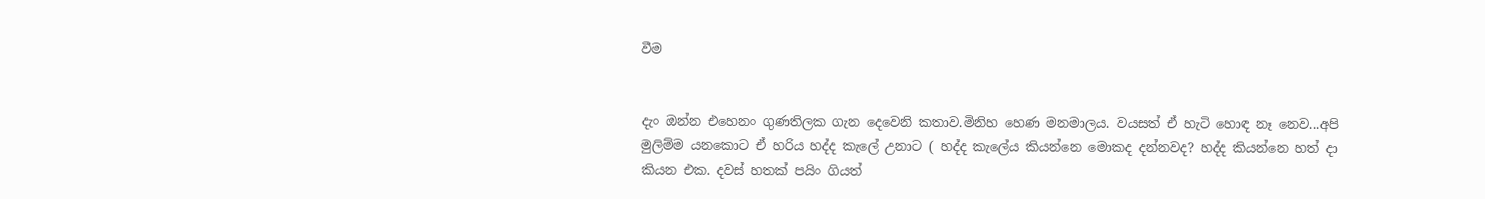වීම


දැං ඔන්න එහෙනං ගුණතිලක ගැන දෙවෙනි කතාව.මිනිහ හෙණ මනමාලය. වයසත් ඒ හැටි හොඳ නෑ නෙව...අපි මුලිම්ම යනකොට ඒ හරිය හද්ද කැලේ උනාට ( හද්ද කැලේය කියන්නෙ මොකද දන්නවද? හද්ද කියන්නෙ හත් දා කියන එක. දවස් හතක් පයිං ගියත්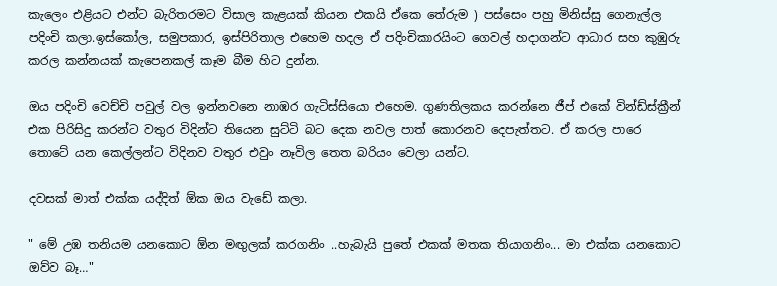කැලෙං එළියට එන්ට බැරිතරමට විසාල කැළයක් කියන එකයි ඒකෙ තේරුම ) පස්සෙං පහු මිනිස්සු ගෙනැල්ල පදිංචි කලා.ඉස්කෝල, සමුපකාර, ඉස්පිරිතාල එහෙම හදල ඒ පදිංචිකාරයිංට ගෙවල් හදාගන්ට ආධාර සහ කුඹුරු කරල කන්නයක් කැපෙනකල් කෑම බීම හිට දුන්න.

ඔය පදිංචි වෙච්චි පවුල් වල ඉන්නවනෙ නාඹර ගැටිස්සියො එහෙම. ගුණතිලකය කරන්නෙ ජීප් එකේ වින්ඩ්ස්ක්‍රීන් එක පිරිසිදු කරන්ට වතුර විදින්ට තියෙන සුට්ටි බට දෙක නවල පාත් කොරනව දෙපැත්තට. ඒ කරල පාරෙ තොටේ යන කෙල්ලන්ට විදිනව වතුර එවුං නෑවිල තෙත බරියං වෙලා යන්ට.

දවසක් මාත් එක්ක යද්දිත් ඕක ඔය වැඩේ කලා.

" මේ උඹ තනියම යනකොට ඕන මඟුලක් කරගනිං ..හැබැයි පුතේ එකක් මතක තියාගනිං... මා එක්ක යනකොට ඔව්ව බෑ…"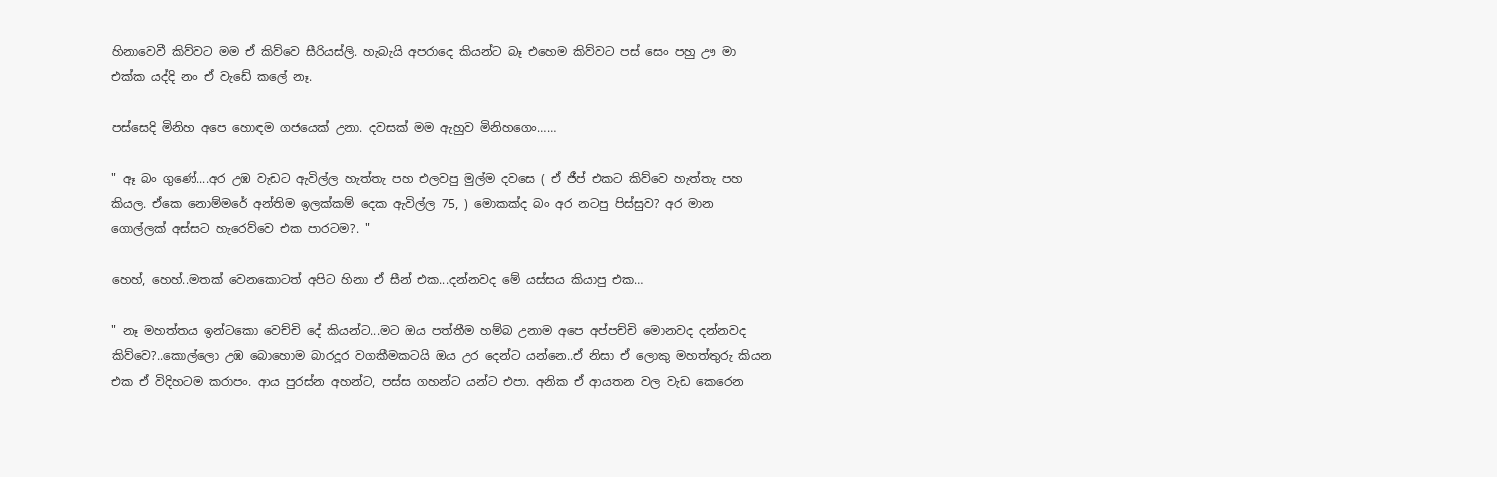හිනාවෙවී කිව්වට මම ඒ කිව්වෙ සීරියස්ලි. හැබැයි අපරාදෙ කියන්ට බෑ එහෙම කිව්වට පස් සෙං පහු ඌ මා එක්ක යද්දි නං ඒ වැඩේ කලේ නෑ.

පස්සෙදි මිනිහ අපෙ හොඳම ගජයෙක් උනා. දවසක් මම ඇහුව මිනිහගෙං……

" ඈ බං ගුණේ....අර උඹ වැඩට ඇවිල්ල හැත්තැ පහ එලවපු මුල්ම දවසෙ ( ඒ ජීප් එකට කිව්වෙ හැත්තැ පහ කියල. ඒකෙ නොම්මරේ අන්තිම ඉලක්කම් දෙක ඇවිල්ල 75, ) මොකක්ද බං අර නටපු පිස්සුව? අර මාන ගොල්ලක් අස්සට හැරෙව්වෙ එක පාරටම?. "

හෙහ්, හෙහ්..මතක් වෙනකොටත් අපිට හිනා ඒ සීන් එක...දන්නවද මේ යස්සය කියාපු එක…

" නෑ මහත්තය ඉන්ටකො වෙච්චි දේ කියන්ට...මට ඔය පත්තීම හම්බ උනාම අපෙ අප්පච්චි මොනවද දන්නවද කිව්වෙ?..කොල්ලො උඹ බොහොම බාරදූර වගකීමකටයි ඔය උර දෙන්ට යන්නෙ..ඒ නිසා ඒ ලොකු මහත්තුරු කියන එක ඒ විදිහටම කරාපං. ආය පුරස්න අහන්ට, පස්ස ගහන්ට යන්ට එපා. අනික ඒ ආයතන වල වැඩ කෙරෙන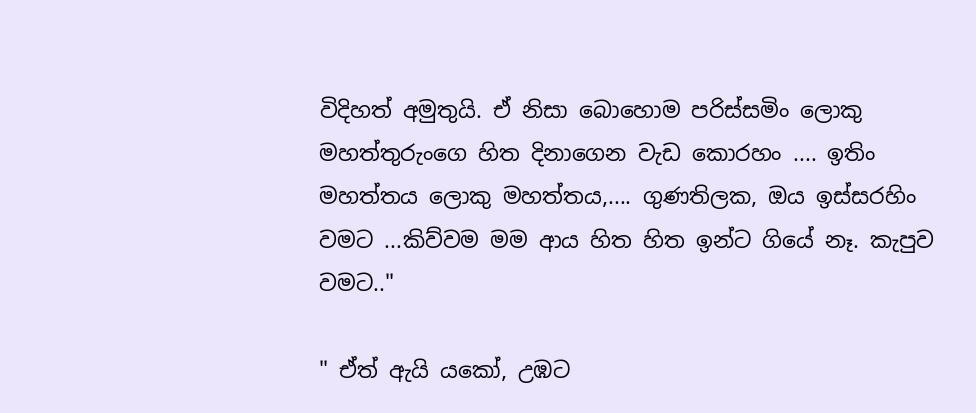විදිහත් අමුතුයි. ඒ නිසා බොහොම පරිස්සමිං ලොකු මහත්තුරුංගෙ හිත දිනාගෙන වැඩ කොරහං .... ඉතිං මහත්තය ලොකු මහත්තය,.... ගුණතිලක, ඔය ඉස්සරහිං වමට ...කිව්වම මම ආය හිත හිත ඉන්ට ගියේ නෑ. කැපුව වමට.."

" ඒත් ඇයි යකෝ, උඹට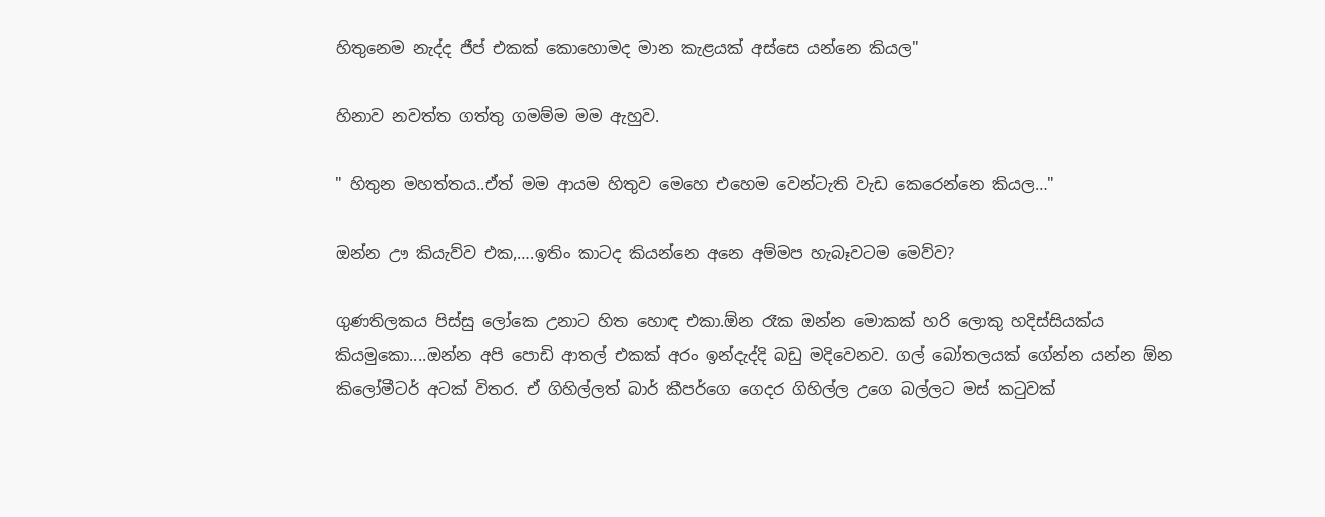හිතුනෙම නැද්ද ජීප් එකක් කොහොමද මාන කැළයක් අස්සෙ යන්නෙ කියල"

හිනාව නවත්ත ගත්තු ගමම්ම මම ඇහුව.

" හිතුන මහත්තය..ඒත් මම ආයම හිතුව මෙහෙ එහෙම වෙන්ටැති වැඩ කෙරෙන්නෙ කියල…"

ඔන්න ඌ කියැව්ව එක,….ඉතිං කාටද කියන්නෙ අනෙ අම්මප හැබෑවටම මෙව්ව?

ගුණතිලකය පිස්සු ලෝකෙ උනාට හිත හොඳ එකා.ඕන රෑක ඔන්න මොකක් හරි ලොකු හදිස්සියක්ය කියමුකො....ඔන්න අපි පොඩි ආතල් එකක් අරං ඉන්දැද්දි බඩු මදිවෙනව. ගල් බෝතලයක් ගේන්න යන්න ඕන කිලෝමීටර් අටක් විතර. ඒ ගිහිල්ලත් බාර් කීපර්ගෙ ගෙදර ගිහිල්ල උගෙ බල්ලට මස් කටුවක්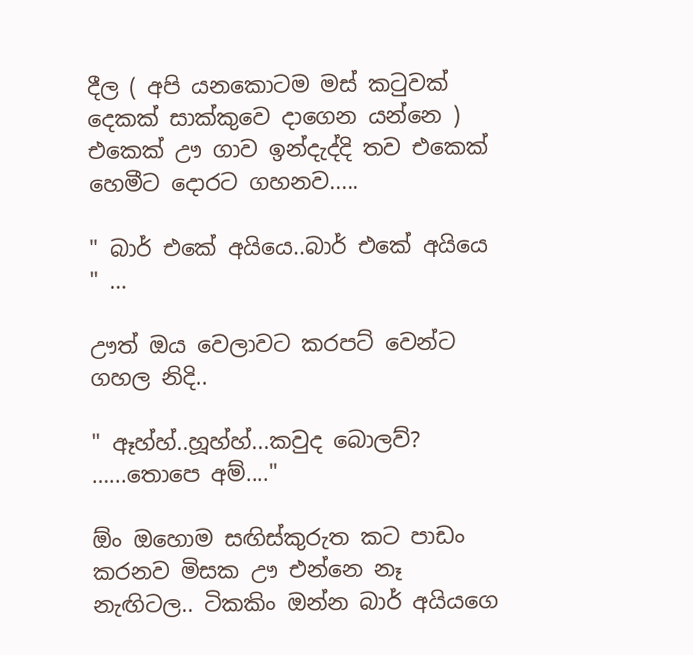දීල ( අපි යනකොටම මස් කටුවක් දෙකක් සාක්කුවෙ දාගෙන යන්නෙ ) එකෙක් ඌ ගාව ඉන්දැද්දි තව එකෙක් හෙමීට දොරට ගහනව.....

" බාර් එකේ අයියෙ..බාර් එකේ අයියෙ " …

ඌත් ඔය වෙලාවට කරපට් වෙන්ට ගහල නිදි..

" ඈහ්හ්..හූහ්හ්...කවුද බොලව්? …...තොපෙ අම්...."

ඕං ඔහොම සඟිස්කුරුත කට පාඩං කරනව මිසක ඌ එන්නෙ නෑ නැඟිටල.. ටිකකිං ඔන්න බාර් අයියගෙ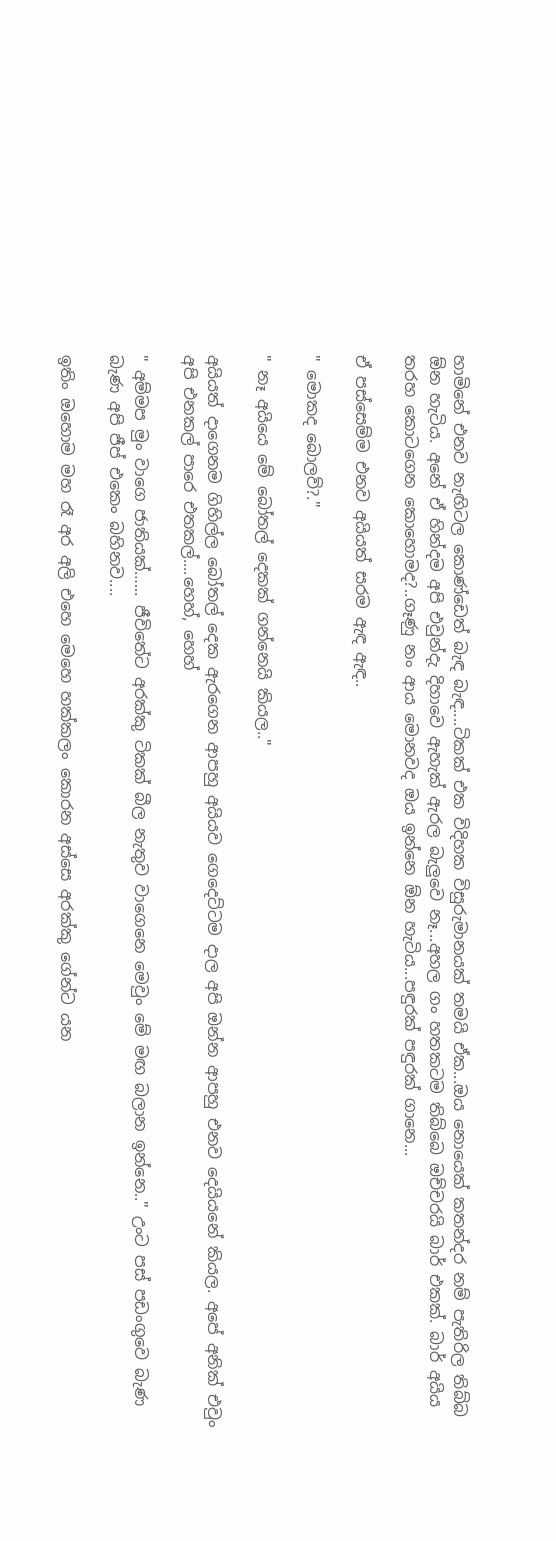හාමිනේ එනව නැඟිටල කොණ්ඩෙත් බැඳ බැඳ....ටිකක් එක විදිහක විසුරුමානයක් තමයි ඒක...ඔය නොයෙක් කතන්දර නම් පැතිරිල තිබ්බ ඕන හැටිය. අනේ ඒ හින්දම අපි එවුන්දැ දිහාවෙ ඇහැක් ඇරල බැලුවෙ නෑ...අහල ගං හතකටම තිබ්බෙ ඔච්චරයි බාර් එකක්. බාර් අයිය තරහ කොටගෙන කොහොමද?..ගෑණු නං ආය මොනවද ඔය ඉන්නෙ ඕන හැටිය...පඳුරක් පඳුරක් ගානෙ...

ඒ පස්සෙම්ම එනව අයියත් සරම ඇඳ ඇඳ..

" මොකද බොලව්?."

" නෑ අයියෙ මේ බෝතල් දෙකක් ගන්නෙයි කියල.."

අයියත් දාගෙනම ගිහිල්ල බෝතල් දෙක ඇරගෙන ආපහු අයියව ගෙදෙට්ටම දාල අපි ඔන්න ආපහු එනව දෙයියනේ කියල. අපේ අනික් එවුං අපි එනකල් පාරෙ එතකල්....හෙහ්, හෙහ්

" අම්මප මුං වාගෙ ජාතියක්…... ජීවිතේට අරක්කු ටිකක් බීල නැතුව වාගෙනෙ මෙවුං මේ මඟ බලාන ඉන්නෙ.." උංට පස් පඩංගුවෙ බැණ බැණ අපි ජීප් එකෙං බහිනව....

ඉතිං ඔහොම මහ රෑ අර අලි එහෙ මෙහෙ හක්කලං කොරන අස්සෙ අරක්කු ගේන්ට යන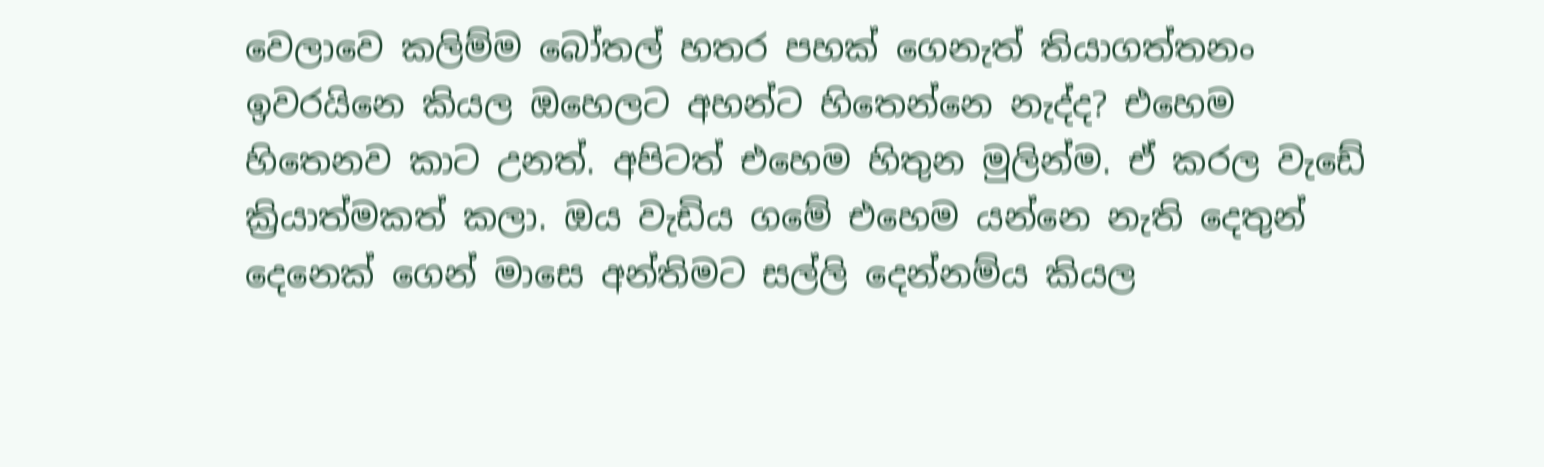වෙලාවෙ කලිම්ම බෝතල් හතර පහක් ගෙනැත් තියාගත්තනං ඉවරයිනෙ කියල ඔහෙලට අහන්ට හිතෙන්නෙ නැද්ද? එහෙම හිතෙනව කාට උනත්. අපිටත් එහෙම හිතුන මුලින්ම. ඒ කරල වැඩේ ක්‍රියාත්මකත් කලා. ඔය වැඩිය ගමේ එහෙම යන්නෙ නැති දෙතුන් දෙනෙක් ගෙන් මාසෙ අන්තිමට සල්ලි දෙන්නම්ය කියල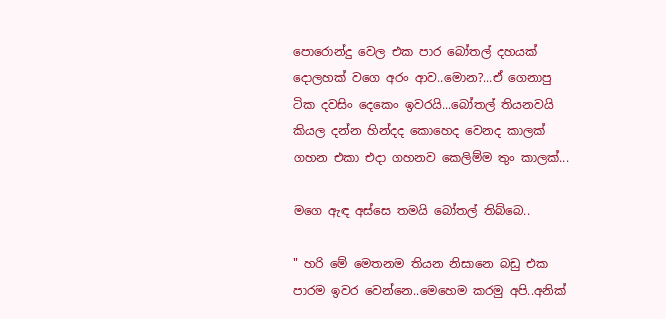පොරොන්දු වෙල එක පාර බෝතල් දහයක් දොලහක් වගෙ අරං ආව..මොන?...ඒ ගෙනාපු ටික දවසිං දෙකෙං ඉවරයි...බෝතල් තියනවයි කියල දන්න හින්දද කොහෙද වෙනද කාලක් ගහන එකා එදා ගහනව කෙලිම්ම තුං කාලක්...

මගෙ ඇඳ අස්සෙ තමයි බෝතල් තිබ්බෙ..

" හරි මේ මෙතනම තියන නිසානෙ බඩු එක පාරම ඉවර වෙන්නෙ..මෙහෙම කරමු අපි..අනික්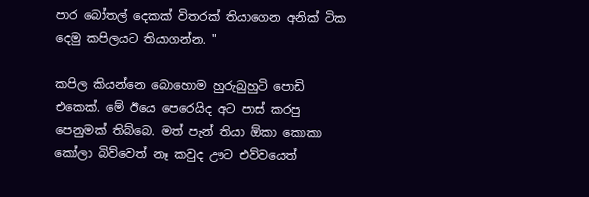පාර බෝතල් දෙකක් විතරක් තියාගෙන අනික් ටික දෙමු කපිලයට තියාගන්න. "

කපිල කියන්නෙ බොහොම හුරුබුහුටි පොඩි එකෙක්. මේ ඊයෙ පෙරෙයිද අට පාස් කරපු පෙනුමක් තිබ්බෙ. මත් පැන් තියා ඕකා කොකා කෝලා බිව්වෙත් නෑ කවුද ඌට එව්වයෙත්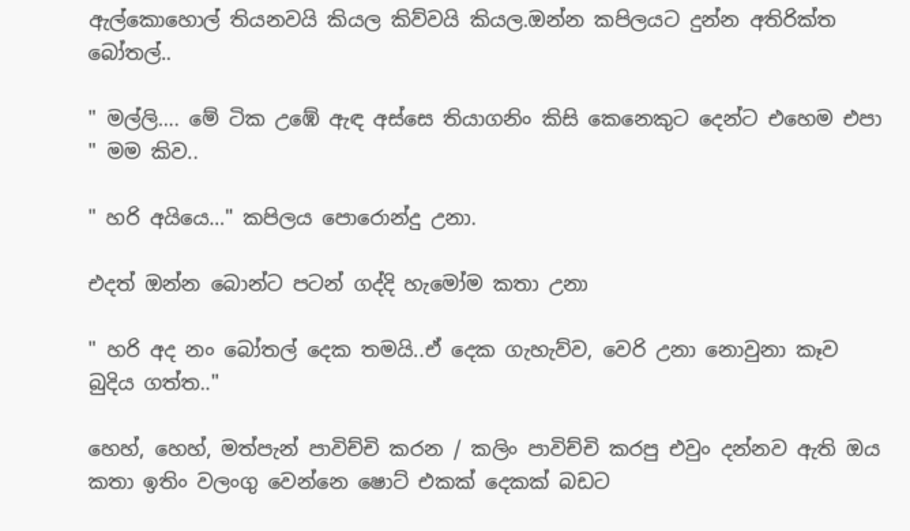ඇල්කොහොල් තියනවයි කියල කිව්වයි කියල.ඔන්න කපිලයට දුන්න අතිරික්ත බෝතල්..

" මල්ලි…. මේ ටික උඹේ ඇඳ අස්සෙ තියාගනිං කිසි කෙනෙකුට දෙන්ට එහෙම එපා " මම කිව..

" හරි අයියෙ…" කපිලය පොරොන්දු උනා.

එදත් ඔන්න බොන්ට පටන් ගද්දි හැමෝම කතා උනා

" හරි අද නං බෝතල් දෙක තමයි..ඒ දෙක ගැහැව්ව, වෙරි උනා නොවුනා කෑව බුදිය ගත්ත.."

හෙහ්, හෙහ්, මත්පැන් පාවිච්චි කරන / කලිං පාවිච්චි කරපු එවුං දන්නව ඇති ඔය කතා ඉතිං වලංගු වෙන්නෙ ෂොට් එකක් දෙකක් බඩට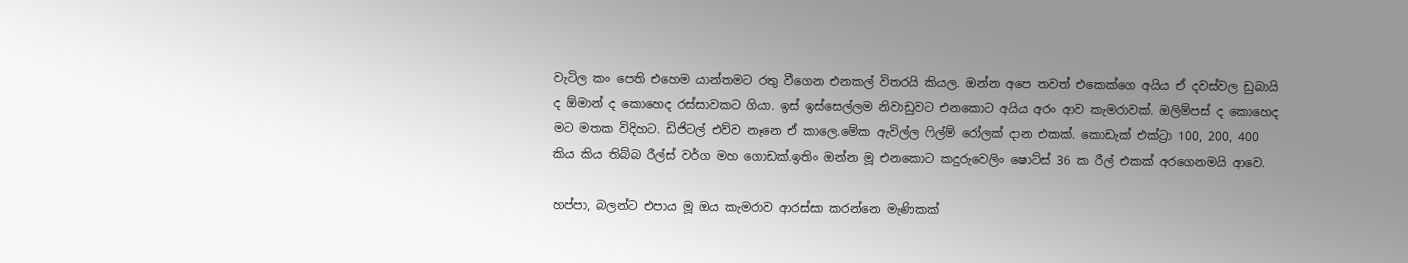වැටිල කං පෙති එහෙම යාන්තමට රතු වීගෙන එනකල් විතරයි කියල. ඔන්න අපෙ තවත් එකෙක්ගෙ අයිය ඒ දවස්වල ඩුබායි ද ඕමාන් ද කොහෙද රස්සාවකට ගියා. ඉස් ඉස්සෙල්ලම නිවාඩුවට එනකොට අයිය අරං ආව කැමරාවක්. ඔලිම්පස් ද කොහෙද මට මතක විදිහට. ඩිජිටල් එව්ව නෑනෙ ඒ කාලෙ.මේක ඇවිල්ල ෆිල්ම් රෝලක් දාන එකක්. කොඩැක් එක්ට්‍රා 100, 200, 400 කිය කිය තිබ්බ රීල්ස් වර්ග මහ ගොඩක්.ඉතිං ඔන්න මූ එනකොට කදුරුවෙලිං ෂොට්ස් 36 ක රීල් එකක් අරගෙනමයි ආවෙ.

හප්පා, බලන්ට එපාය මූ ඔය කැමරාව ආරස්සා කරන්නෙ මැණිකක්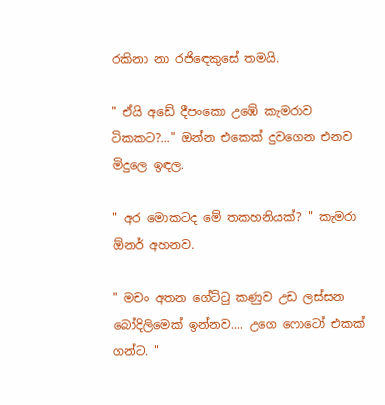රකිනා නා රජිඳෙකුසේ තමයි.

" ඒයි අඩේ දීපංකො උඹේ කැමරාව ටිකකට?..." ඔන්න එකෙක් දුවගෙන එනව මිදුලෙ ඉඳල.

" අර මොකටද මේ තකහනියක්? " කැමරා ඕනර් අහනව.

" මචං අතන ගේට්ටු කණුව උඩ ලස්සන බෝදිලිමෙක් ඉන්නව.... උගෙ ෆොටෝ එකක් ගන්ට. "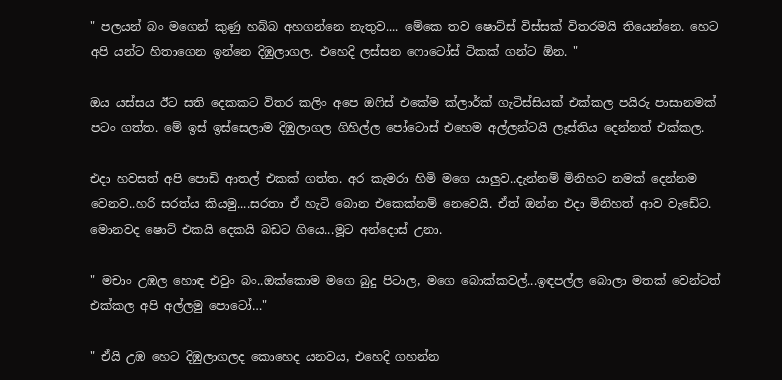" පලයන් බං මගෙන් කුණු හබ්බ අහගන්නෙ නැතුව.... මේකෙ තව ෂොට්ස් විස්සක් විතරමයි තියෙන්නෙ. හෙට අපි යන්ට හිතාගෙන ඉන්නෙ දිඹුලාගල. එහෙදි ලස්සන ෆොටෝස් ටිකක් ගන්ට ඕන. "

ඔය යස්සය ඊට සති දෙකකට විතර කලිං අපෙ ඔෆිස් එකේම ක්ලාර්ක් ගැටිස්සියක් එක්කල පයිරු පාසානමක් පටං ගත්ත. මේ ඉස් ඉස්සෙලාම දිඹුලාගල ගිහිල්ල පෝටොස් එහෙම අල්ලන්ටයි ලෑස්තිය දෙන්නත් එක්කල.

එදා හවසත් අපි පොඩි ආතල් එකක් ගත්ත. අර කැමරා හිමි මගෙ යාලුව..දැන්නම් මිනිහට නමක් දෙන්නම වෙනව..හරි සරත්ය කියමු....සරතා ඒ හැටි බොන එකෙක්නම් නෙවෙයි. ඒත් ඔන්න එදා මිනිහත් ආව වැඩේට. මොනවද ෂොට් එකයි දෙකයි බඩට ගියෙ...මූට අන්දොස් උනා.

" මචාං උඹල හොඳ එවුං බං..ඔක්කොම මගෙ බුදු පිටාල, මගෙ බොක්කවල්...ඉඳපල්ල බොලා මතක් වෙන්ටත් එක්කල අපි අල්ලමු පොටෝ…"

" ඒයි උඹ හෙට දිඹුලාගලද කොහෙද යනවය, එහෙදි ගහන්න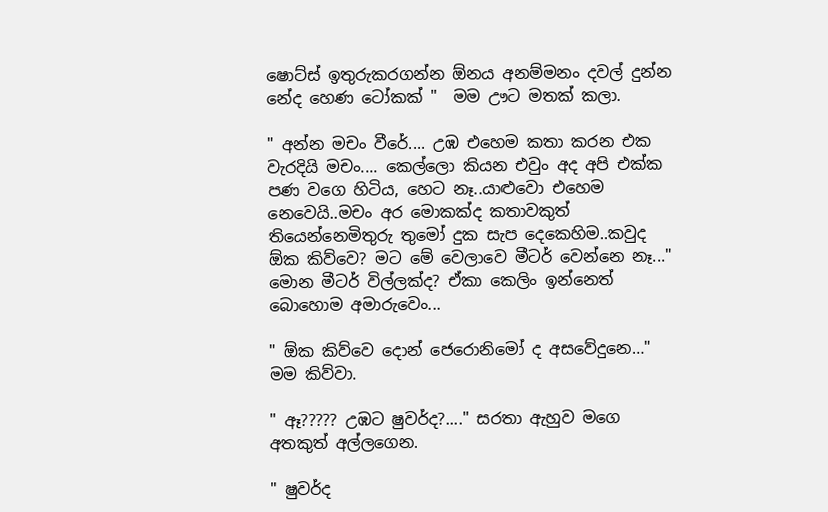ෂොට්ස් ඉතුරුකරගන්න ඕනය අනම්මනං දවල් දුන්න නේද හෙණ ටෝකක් "  මම ඌට මතක් කලා.

" අන්න මචං වීරේ.... උඹ එහෙම කතා කරන එක වැරදියි මචං.... කෙල්ලො කියන එවුං අද අපි එක්ක පණ වගෙ හිටිය, හෙට නෑ..යාළුවො එහෙම නෙවෙයි..මචං අර මොකක්ද කතාවකුත් තියෙන්නෙමිතුරු තුමෝ දුක සැප දෙකෙහිම..කවුද ඕක කිව්වෙ? මට මේ වෙලාවෙ මීටර් වෙන්නෙ නෑ..." මොන මීටර් විල්ලක්ද? ඒකා කෙලිං ඉන්නෙත් බොහොම අමාරුවෙං...

" ඕක කිව්වෙ දොන් ජෙරොනිමෝ ද අසවේදුනෙ…" මම කිව්වා.

" ඈ????? උඹට ෂුවර්ද?...." සරතා ඇහුව මගෙ අතකුත් අල්ලගෙන.

" ෂුවර්ද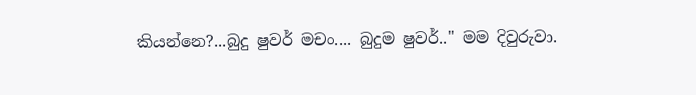කියන්නෙ?...බුදු ෂුවර් මචං.... බුදුම ෂුවර්.." මම දිවුරුවා.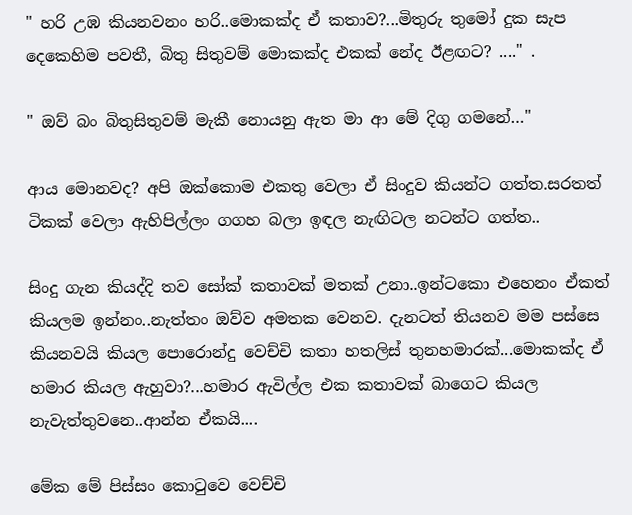" හරි උඹ කියනවනං හරි..මොකක්ද ඒ කතාව?...මිතුරු තුමෝ දුක සැප දෙකෙහිම පවතී, බිතු සිතුවම් මොකක්ද එකක් නේද ඊළඟට? ...." .

" ඔව් බං බිතුසිතුවම් මැකී නොයනු ඇත මා ආ මේ දිගු ගමනේ…"

ආය මොනවද? අපි ඔක්කොම එකතු වෙලා ඒ සිංදුව කියන්ට ගත්ත.සරතත් ටිකක් වෙලා ඇහිපිල්ලං ගගහ බලා ඉඳල නැඟිටල නටන්ට ගත්ත..

සිංදු ගැන කියද්දි තව සෝක් කතාවක් මතක් උනා..ඉන්ටකො එහෙනං ඒකත් කියලම ඉන්නං..නැත්තං ඔව්ව අමතක වෙනව. දැනටත් තියනව මම පස්සෙ කියනවයි කියල පොරොන්දු වෙච්චි කතා හතලිස් තුනහමාරක්...මොකක්ද ඒ හමාර කියල ඇහුවා?...හමාර ඇවිල්ල එක කතාවක් බාගෙට කියල නැවැත්තුවනෙ..ආන්න ඒකයි....

මේක මේ පිස්සං කොටුවෙ වෙච්චි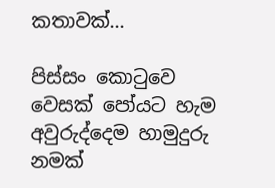කතාවක්...

පිස්සං කොටුවෙ වෙසක් පෝයට හැම අවුරුද්දෙම හාමුදුරු නමක්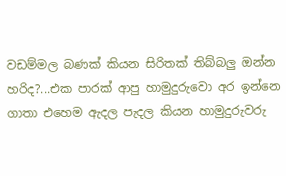වඩම්මල බණක් කියන සිරිතක් තිබ්බලු ඔන්න හරිද?...එක පාරක් ආපු හාමුදුරුවො අර ඉන්නෙ ගාතා එහෙම ඇදල පැදල කියන හාමුදුරුවරු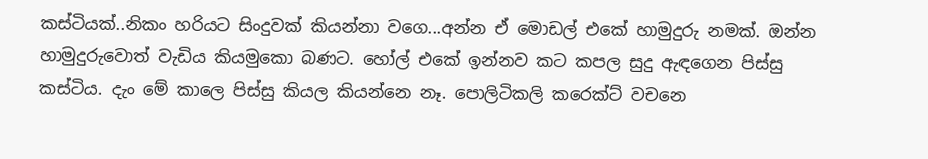කස්ටියක්..නිකං හරියට සිංදුවක් කියන්නා වගෙ...අන්න ඒ මොඩල් එකේ හාමුදුරු නමක්. ඔන්න හාමුදුරුවොත් වැඩිය කියමුකො බණට. හෝල් එකේ ඉන්නව කට කපල සුදු ඇඳගෙන පිස්සු කස්ටිය. දැං මේ කාලෙ පිස්සු කියල කියන්නෙ නෑ. පොලිටිකලි කරෙක්ට් වචනෙ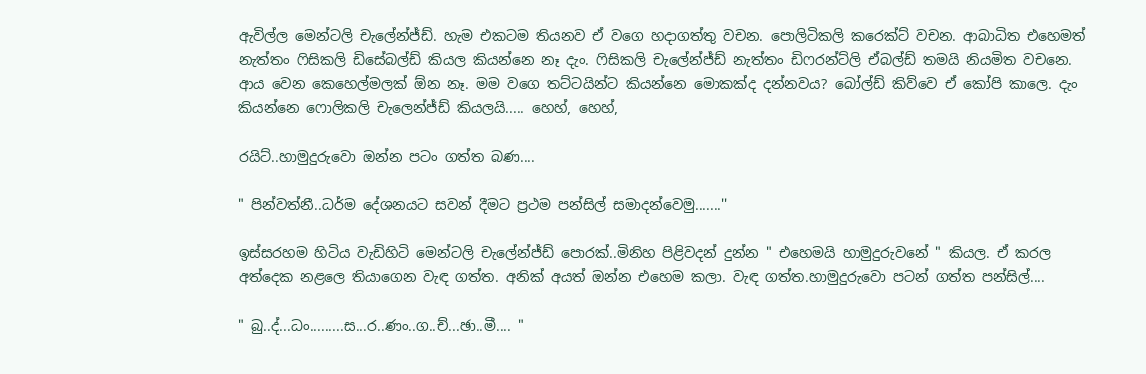ඇවිල්ල මෙන්ටලි චැලේන්ජ්ඩ්. හැම එකටම තියනව ඒ වගෙ හදාගත්තු වචන. පොලිටිකලි කරෙක්ට් වචන. ආබාධිත එහෙමත් නැත්තං ෆිසිකලි ඩිසේබල්ඩ් කියල කියන්නෙ නෑ දැං. ෆිසිකලි චැලේන්ජ්ඩ් නැත්තං ඩිෆරන්ට්ලි ඒබල්ඩ් තමයි නියමිත වචනෙ. ආය වෙන කෙහෙල්මලක් ඕන නෑ. මම වගෙ තට්ටයින්ට කියන්නෙ මොකක්ද දන්නවය? බෝල්ඩ් කිව්වෙ ඒ කෝපි කාලෙ. දැං කියන්නෙ ෆොලිකලි චැලෙන්ජ්ඩ් කියලයි..... හෙහ්, හෙහ්,

රයිට්..හාමුදුරුවො ඔන්න පටං ගත්ත බණ....

" පින්වත්නී..ධර්ම දේශනයට සවන් දීමට ප්‍රථම පන්සිල් සමාදන්වෙමු.......''

ඉස්සරහම හිටිය වැඩිහිටි මෙන්ටලි චැලේන්ජ්ඩ් පොරක්..මිනිහ පිළිවදන් දුන්න " එහෙමයි හාමුදුරුවනේ " කියල. ඒ කරල අත්දෙක නළලෙ තියාගෙන වැඳ ගත්ත. අනික් අයත් ඔන්න එහෙම කලා. වැඳ ගත්ත.හාමුදුරුවො පටන් ගත්ත පන්සිල්....

" බු..ද්...ධං.........ස...ර..ණං..ග..ච්...ඡා..මී.... "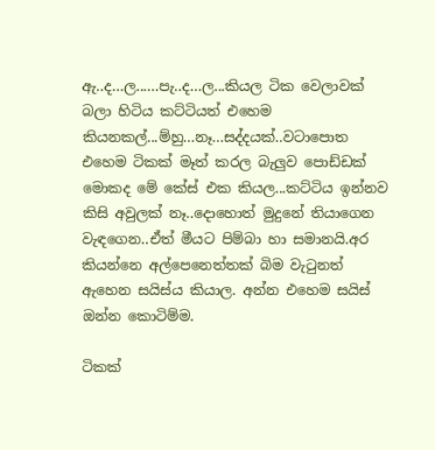ඇ..ද...ල......පැ..ද...ල...කියල ටික වෙලාවක් බලා හිටිය කට්ටියත් එහෙම කියනකල්...ම්හු...නෑ...සද්දයක්..වටාපොත එහෙම ටිකක් මෑත් කරල බැලුව පොඩ්ඩක් මොකද මේ කේස් එක කියල...කට්ටිය ඉන්නව කිසි අවුලක් නෑ..දොහොත් මුදුනේ තියාගෙන වැඳගෙන..ඒත් මීයට පිම්බා හා සමානයි.අර කියන්නෙ අල්පෙනෙත්තක් බිම වැටුනත් ඇහෙන සයිස්ය කියාල. අන්න එහෙම සයිස් ඔන්න කොටිම්ම.

ටිකක්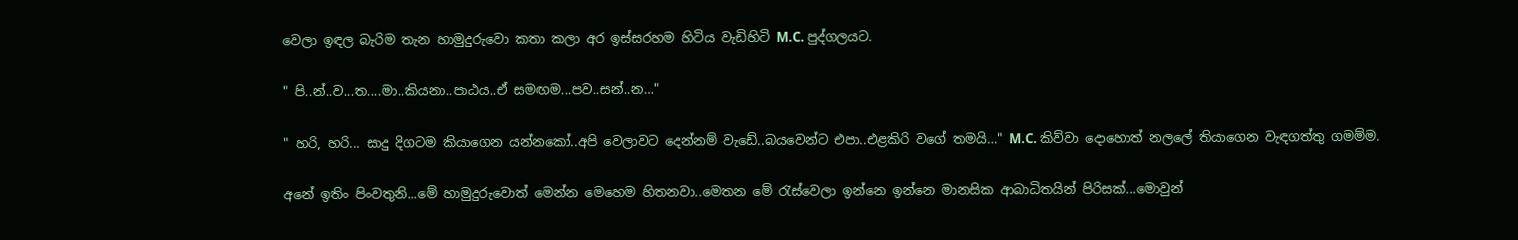වෙලා ඉඳල බැරිම තැන හාමුදුරුවො කතා කලා අර ඉස්සරහම හිටිය වැඩිහිටි M.C. පුද්ගලයට.

" පි..න්..ව...ත....මා..කියනා..පාඨය..ඒ සමඟම...පව..සන්..න…"

" හරි, හරි... සාදු දිගටම කියාගෙන යන්නකෝ..අපි වෙලාවට දෙන්නම් වැඩේ..බයවෙන්ට එපා..එළකිරි වගේ තමයි…" M.C. කිව්වා දොහොත් නලලේ තියාගෙන වැඳගත්තු ගමම්ම.

අනේ ඉතිං පිංවතුනි...මේ හාමුදුරුවොත් මෙන්න මෙහෙම හිතනවා..මෙතන මේ රැස්වෙලා ඉන්නෙ ඉන්නෙ මානසික ආබාධිතයින් පිරිසක්...මොවුන්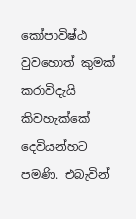කෝපාවිෂ්ඨ වුවහොත් කුමක් කරාවිදැයි කිවහැක්කේ දෙවියන්හට පමණි. එබැවින්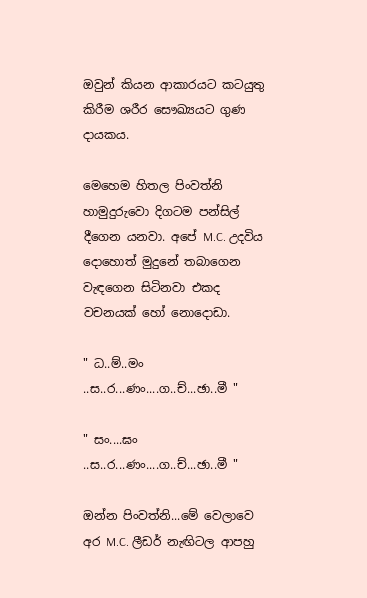ඔවුන් කියන ආකාරයට කටයුතු කිරීම ශරීර සෞඛ්‍යයට ගුණ දායකය.

මෙහෙම හිතල පිංවත්නි හාමුදුරුවො දිගටම පන්සිල් දීගෙන යනවා. අපේ M.C. උදවිය දොහොත් මුදුනේ තබාගෙන වැඳගෙන සිටිනවා එකද වචනයක් හෝ නොදොඩා.

" ධ..ම්..මං ..ස..ර...ණං....ග..ච්...ඡා..මී "

" සං....ඝං ..ස..ර...ණං....ග..ච්...ඡා..මී "

ඔන්න පිංවත්නි...මේ වෙලාවෙ අර M.C. ලීඩර් නැඟිටල ආපහු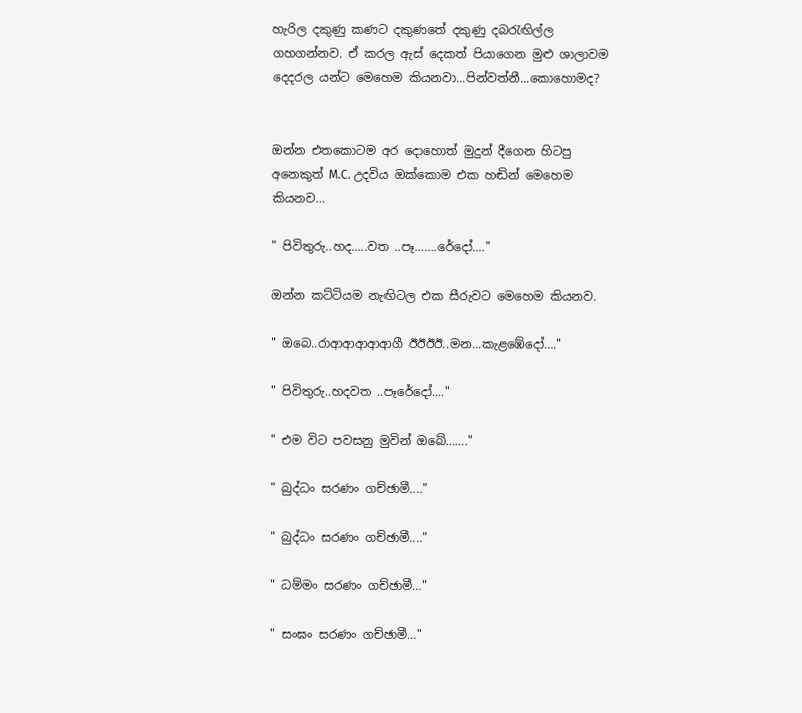හැරිල දකුණු කණට දකුණතේ දකුණු දබරැඟිල්ල ගහගන්නව. ඒ කරල ඇස් දෙකත් පියාගෙන මුළු ශාලාවම දෙදරල යන්ට මෙහෙම කියනවා...පින්වත්නී...කොහොමද?


ඔන්න එතකොටම අර දොහොත් මුදුන් දීගෙන හිටපු අනෙකුත් M.C. උදවිය ඔක්කොම එක හඬින් මෙහෙම කියනව…

" පිවිතුරු..හද…..වත ..පෑ…….රේදෝ...."

ඔන්න කට්ටියම නැඟිටල එක සීරුවට මෙහෙම කියනව.

" ඔබෙ..රාආආආආආගී ඊඊඊඊ..මන...කැළඹේදෝ…."

" පිවිතුරු..හදවත ..පෑරේදෝ...."

" එම විට පවසනු මුවින් ඔබේ……."

" බුද්ධං සරණං ගච්ඡාමී...."

" බුද්ධං සරණං ගච්ඡාමී...."

" ධම්මං සරණං ගච්ඡාමී…"

" සංඝං සරණං ගච්ඡාමී…"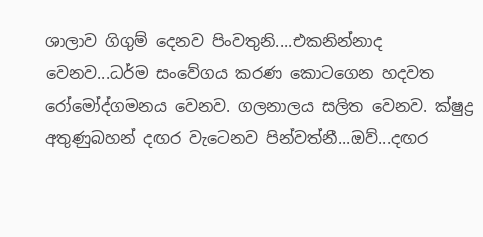ශාලාව ගිගුම් දෙනව පිංවතුනි....එකනින්නාද වෙනව...ධර්ම සංවේගය කරණ කොටගෙන හදවත රෝමෝද්ගමනය වෙනව. ගලනාලය සලිත වෙනව. ක්ෂුද්‍ර අතුණුබහන් දඟර වැටෙනව පින්වත්නී...ඔව්...දඟර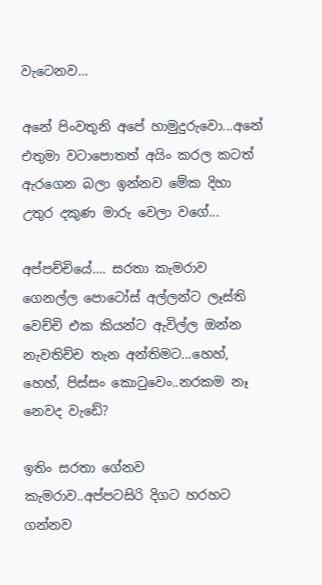වැටෙනව…

අනේ පිංවතුනි අපේ හාමුදුරුවො...අනේ එතුමා වටාපොතත් අයිං කරල කටත් ඇරගෙන බලා ඉන්නව මේක දිහා උතුර දකුණ මාරු වෙලා වගේ...

අප්පච්චියේ…. සරතා කැමරාව ගෙනල්ල පොටෝස් අල්ලන්ට ලෑස්ති වෙච්චි එක කියන්ට ඇවිල්ල ඔන්න නැවතිච්ච තැන අන්තිමට...හෙහ්, හෙහ්, පිස්සං කොටුවෙං..නරකම නෑ නෙවද වැඩේ?

ඉතිං සරතා ගේනව කැමරාව..අප්පටසිරි දිගට හරහට ගන්නව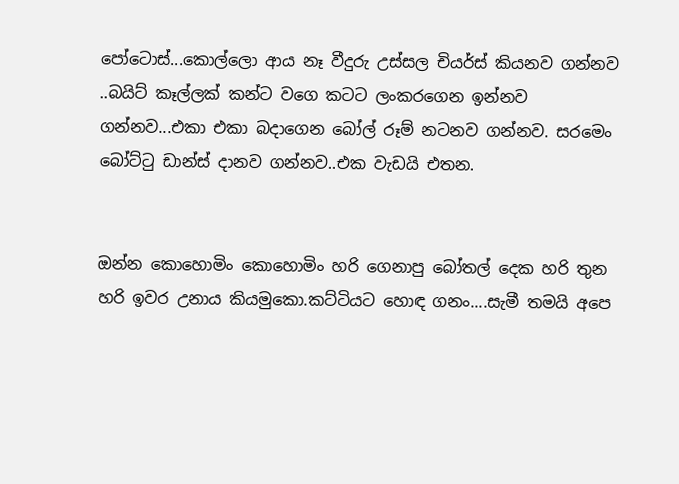පෝටොස්...කොල්ලො ආය නෑ වීදුරු උස්සල චියර්ස් කියනව ගන්නව ..බයිට් කෑල්ලක් කන්ට වගෙ කටට ලංකරගෙන ඉන්නව ගන්නව...එකා එකා බදාගෙන බෝල් රූම් නටනව ගන්නව. සරමෙං බෝට්ටු ඩාන්ස් දානව ගන්නව..එක වැඩයි එතන.


ඔන්න කොහොමිං කොහොමිං හරි ගෙනාපු බෝතල් දෙක හරි තුන හරි ඉවර උනාය කියමුකො.කට්ටියට හොඳ ගනං....සැමී තමයි අපෙ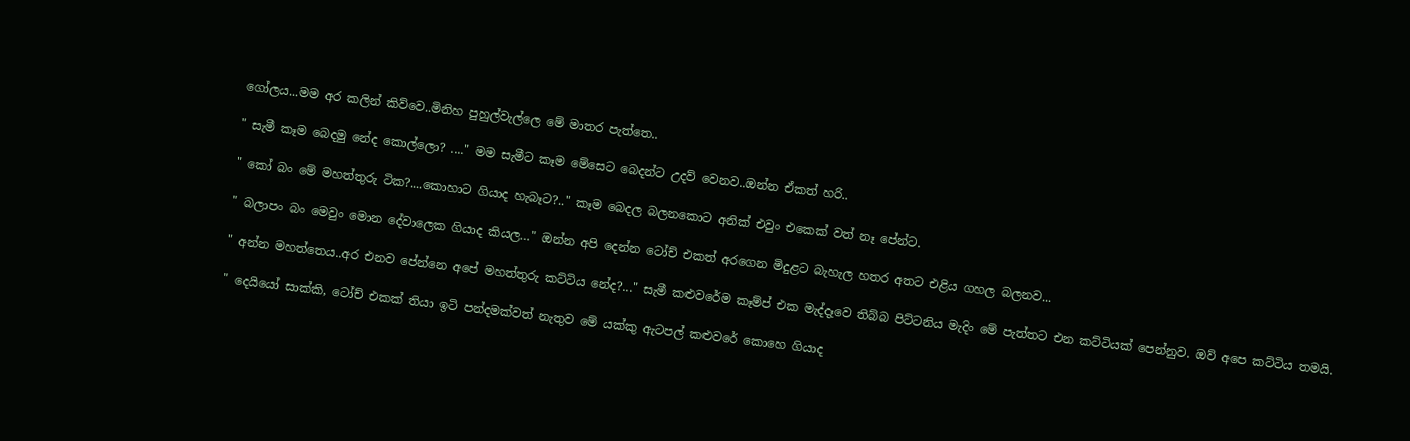ගෝලය...මම අර කලින් කිව්වෙ..මිනිහ පුහුල්වැල්ලෙ මේ මාතර පැත්තෙ..

" සැමී කෑම බෙදමු නේද කොල්ලො? ...." මම සැමීට කෑම මේසෙට බෙදන්ට උදව් වෙනව..ඔන්න ඒකත් හරි..

" කෝ බං මේ මහත්තුරු ටික?....කොහාට ගියාද හැබෑට?.." කෑම බෙදල බලනකොට අනික් එවුං එකෙක් වත් නෑ පේන්ට.

" බලාපං බං මෙවුං මොන දේවාලෙක ගියාද කියල…" ඔන්න අපි දෙන්න ටෝච් එකත් අරගෙන මිදුළට බැහැල හතර අතට එළිය ගහල බලනව...

" අන්න මහත්තෙය..අර එනව පේන්නෙ අපේ මහත්තුරු කට්ටිය නේද?..." සැමී කළුවරේම කෑම්ප් එක මැද්දෑවෙ තිබ්බ පිට්ටනිය මැදිං මේ පැත්තට එන කට්ටියක් පෙන්නුව. ඔව් අපෙ කට්ටිය තමයි.

" දෙයියෝ සාක්කි, ටෝච් එකක් තියා ඉටි පන්දමක්වත් නැතුව මේ යක්කු ඇටපල් කළුවරේ කොහෙ ගියාද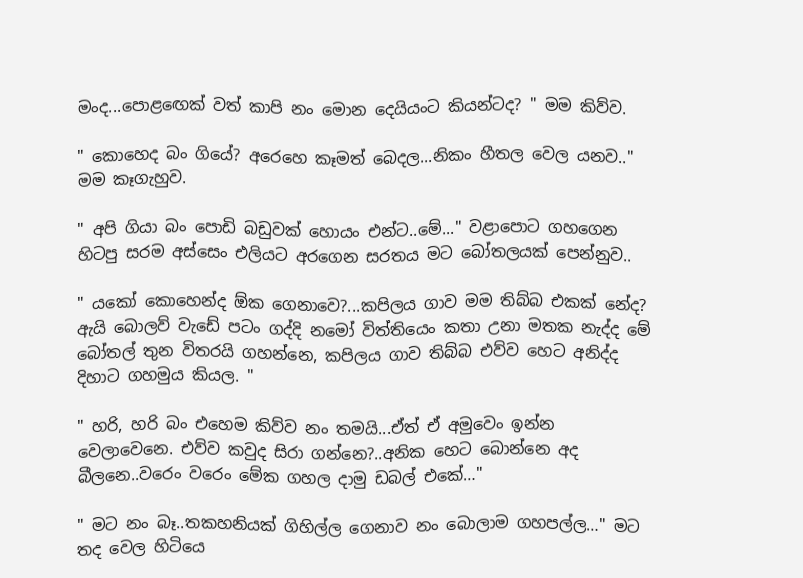මංද...පොළඟෙක් වත් කාපි නං මොන දෙයියංට කියන්ටද? " මම කිව්ව.

" කොහෙද බං ගියේ? අරෙහෙ කෑමත් බෙදල...නිකං හීතල වෙල යනව.." මම කෑගැහුව.

" අපි ගියා බං පොඩි බඩුවක් හොයං එන්ට..මේ..." වළාපොට ගහගෙන හිටපු සරම අස්සෙං එලියට අරගෙන සරතය මට බෝතලයක් පෙන්නුව..

" යකෝ කොහෙන්ද ඕක ගෙනාවෙ?...කපිලය ගාව මම තිබ්බ එකක් නේද? ඇයි බොලව් වැඩේ පටං ගද්දි නමෝ විත්තියෙං කතා උනා මතක නැද්ද මේ බෝතල් තුන විතරයි ගහන්නෙ, කපිලය ගාව තිබ්බ එව්ව හෙට අනිද්ද දිහාට ගහමුය කියල. "

" හරි, හරි බං එහෙම කිව්ව නං තමයි...ඒත් ඒ අමුවෙං ඉන්න වෙලාවෙනෙ. එව්ව කවුද සිරා ගන්නෙ?..අනික හෙට බොන්නෙ අද බීලනෙ..වරෙං වරෙං මේක ගහල දාමු ඩබල් එකේ…"

" මට නං බෑ..තකහනියක් ගිහිල්ල ගෙනාව නං බොලාම ගහපල්ල…" මට තද වෙල හිටියෙ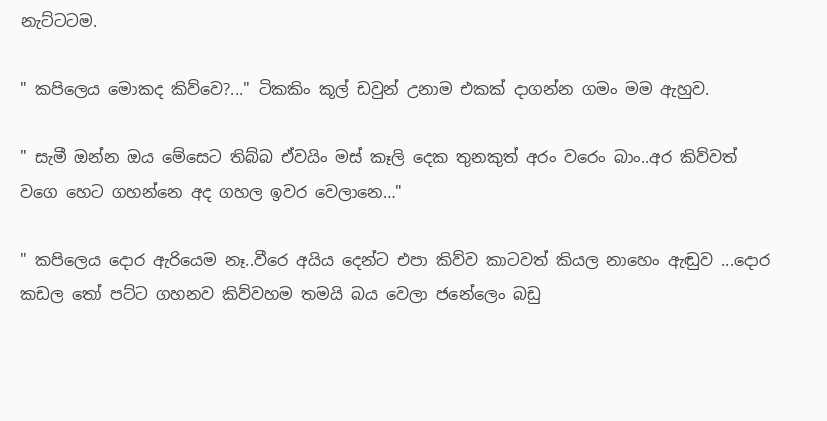නැට්ටටම.

" කපිලෙය මොකද කිව්වෙ?..." ටිකකිං කූල් ඩවුන් උනාම එකක් දාගන්න ගමං මම ඇහුව.

" සැමී ඔන්න ඔය මේසෙට තිබ්බ ඒවයිං මස් කෑලි දෙක තුනකුත් අරං වරෙං බාං..අර කිව්වත් වගෙ හෙට ගහන්නෙ අද ගහල ඉවර වෙලානෙ…"

" කපිලෙය දොර ඇරියෙම නෑ..වීරෙ අයිය දෙන්ට එපා කිව්ව කාටවත් කියල නාහෙං ඇඬුව ...දොර කඩල තෝ පට්ට ගහනව කිව්වහම තමයි බය වෙලා ජනේලෙං බඩු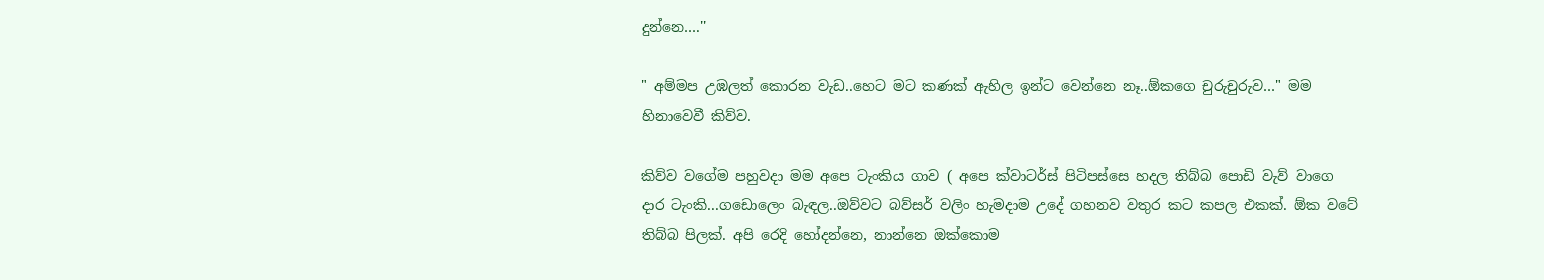දුන්නෙ….''

" අම්මප උඹලත් කොරන වැඩ..හෙට මට කණක් ඇහිල ඉන්ට වෙන්නෙ නෑ..ඕකගෙ චුරුචුරුව…" මම හිනාවෙවී කිව්ව.

කිව්ව වගේම පහුවදා මම අපෙ ටැංකිය ගාව ( අපෙ ක්වාටර්ස් පිටිපස්සෙ හදල තිබ්බ පොඩි වැව් වාගෙ දාර ටැංකි...ගඩොලෙං බැඳල..ඔව්වට බව්සර් වලිං හැමදාම උදේ ගහනව වතුර කට කපල එකක්. ඕක වටේ තිබ්බ පිලක්. අපි රෙදි හෝදන්නෙ, නාන්නෙ ඔක්කොම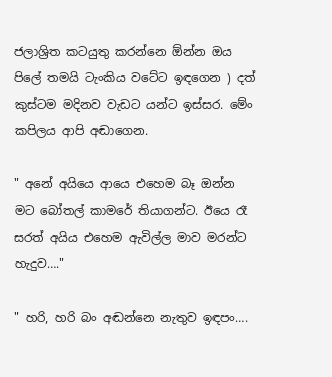ජලාශ්‍රිත කටයුතු කරන්නෙ ඕන්න ඔය පිලේ තමයි ටැංකිය වටේට ඉඳගෙන ) දත් කුස්ටම මදිනව වැඩට යන්ට ඉස්සර. මේං කපිලය ආපි අඬාගෙන.

" අනේ අයියෙ ආයෙ එහෙම බෑ ඔන්න මට බෝතල් කාමරේ තියාගන්ට. ඊයෙ රෑ සරත් අයිය එහෙම ඇවිල්ල මාව මරන්ට හැදුව…."

" හරි, හරි බං අඬන්නෙ නැතුව ඉඳපං….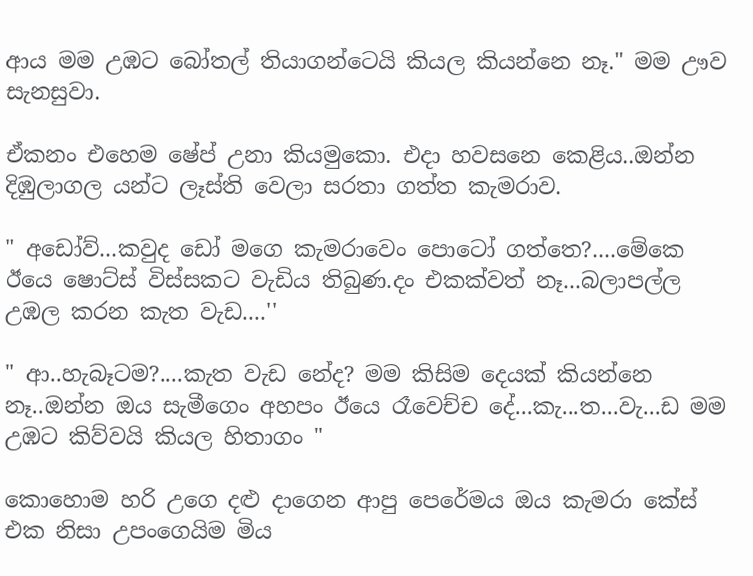ආය මම උඹට බෝතල් තියාගන්ටෙයි කියල කියන්නෙ නෑ." මම ඌව සැනසුවා.

ඒකනං එහෙම ෂේප් උනා කියමුකො. එදා හවසනෙ කෙළිය..ඔන්න දිඹුලාගල යන්ට ලෑස්ති වෙලා සරතා ගත්ත කැමරාව.

" අඩෝව්...කවුද ඩෝ මගෙ කැමරාවෙං පොටෝ ගත්තෙ?....මේකෙ ඊයෙ ෂොට්ස් විස්සකට වැඩිය තිබුණ.දං එකක්වත් නෑ...බලාපල්ල උඹල කරන කැත වැඩ....''

" ආ..හැබෑටම?....කැත වැඩ නේද? මම කිසිම දෙයක් කියන්නෙ නෑ..ඔන්න ඔය සැමීගෙං අහපං ඊයෙ රෑවෙච්ච දේ...කැ...ත...වැ...ඩ මම උඹට කිව්වයි කියල හිතාගං "

කොහොම හරි උගෙ දළු දාගෙන ආපු පෙරේමය ඔය කැමරා කේස් එක නිසා උපංගෙයිම මිය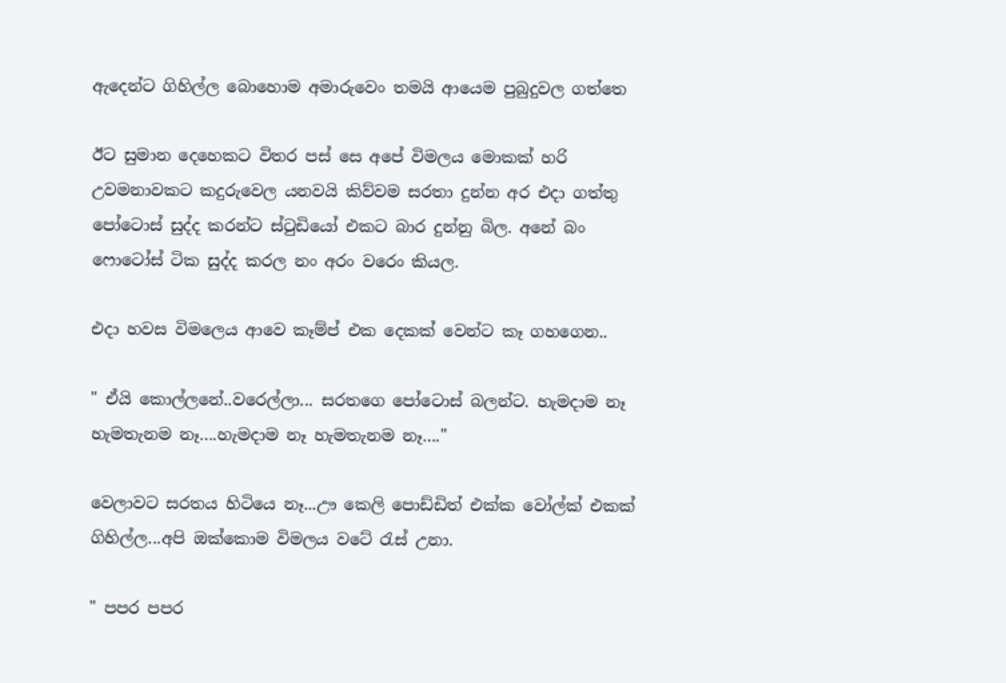ඇදෙන්ට ගිහිල්ල බොහොම අමාරුවෙං තමයි ආයෙම පුබුදුවල ගත්තෙ

ඊට සුමාන දෙහෙකට විතර පස් සෙ අපේ විමලය මොකක් හරි උවමනාවකට කදුරුවෙල යනවයි කිව්වම සරතා දුන්න අර එදා ගත්තු පෝටොස් සුද්ද කරන්ට ස්ටුඩියෝ එකට බාර දුන්නු බිල. අනේ බං ෆොටෝස් ටික සුද්ද කරල නං අරං වරෙං කියල.

එදා හවස විමලෙය ආවෙ කෑම්ප් එක දෙකක් වෙන්ට කෑ ගහගෙන..

" ඒයි කොල්ලනේ..වරෙල්ලා... සරතගෙ පෝටොස් බලන්ට. හැමදාම නෑ හැමතැනම නෑ….හැමදාම නෑ හැමතැනම නෑ…."

වෙලාවට සරතය හිටියෙ නෑ...ඌ කෙලි පොඩ්ඩිත් එක්ක වෝල්ක් එකක් ගිහිල්ල...අපි ඔක්කොම විමලය වටේ රැස් උනා.

" පපර පපර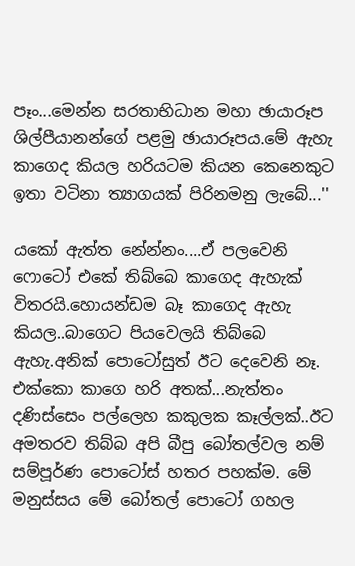පෑං...මෙන්න සරතාභිධාන මහා ඡායාරූප ශිල්පීයානන්ගේ පළමු ඡායාරූපය.මේ ඇහැ කාගෙද කියල හරියටම කියන කෙනෙකුට ඉතා වටිනා ත්‍යාගයක් පිරිනමනු ලැබේ...''

යකෝ ඇත්ත නේන්නං....ඒ පලවෙනි ෆොටෝ එකේ තිබ්බෙ කාගෙද ඇහැක් විතරයි.හොයන්ඩම බෑ කාගෙද ඇහැ කියල..බාගෙට පියවෙලයි තිබ්බෙ ඇහැ.අනික් පොටෝසුත් ඊට දෙවෙනි නෑ. එක්කො කාගෙ හරි අතක්...නැත්තං දණිස්සෙං පල්ලෙහ කකුලක කෑල්ලක්..ඊට අමතරව තිබ්බ අපි බීපු බෝතල්වල නම් සම්පූර්ණ පොටෝස් හතර පහක්ම. මේ මනුස්සය මේ බෝතල් පොටෝ ගහල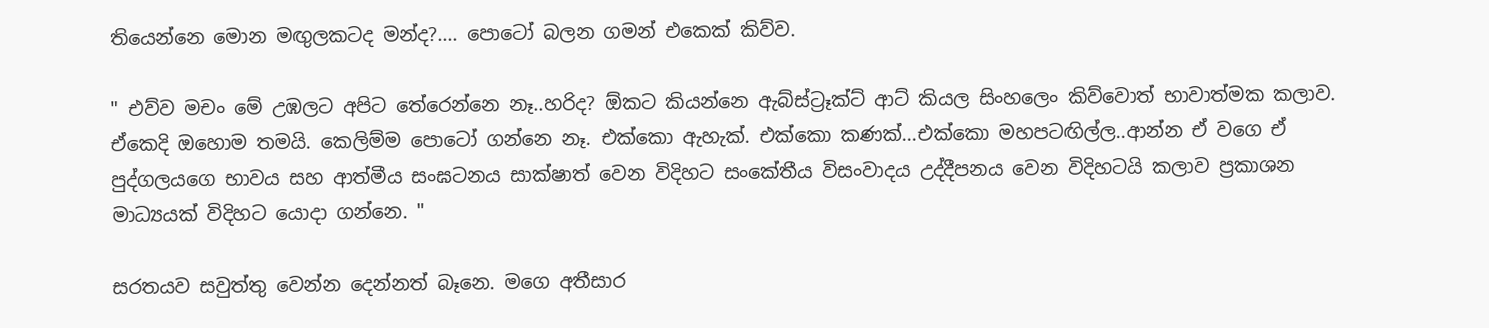තියෙන්නෙ මොන මඟුලකටද මන්ද?.... පොටෝ බලන ගමන් එකෙක් කිව්ව.

" එව්ව මචං මේ උඹලට අපිට තේරෙන්නෙ නෑ..හරිද? ඕකට කියන්නෙ ඇබ්ස්ට්‍රෑක්ට් ආට් කියල සිංහලෙං කිව්වොත් භාවාත්මක කලාව. ඒකෙදි ඔහොම තමයි. කෙලිම්ම පොටෝ ගන්නෙ නෑ. එක්කො ඇහැක්. එක්කො කණක්...එක්කො මහපටඟිල්ල..ආන්න ඒ වගෙ ඒ පුද්ගලයගෙ භාවය සහ ආත්මීය සංඝටනය සාක්ෂාත් වෙන විදිහට සංකේතීය විසංවාදය උද්දීපනය වෙන විදිහටයි කලාව ප්‍රකාශන මාධ්‍යයක් විදිහට යොදා ගන්නෙ. "

සරතයව සවුත්තු වෙන්න දෙන්නත් බෑනෙ. මගෙ අතීසාර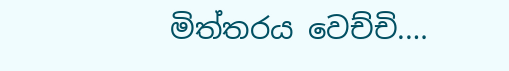මිත්තරය වෙච්චි.…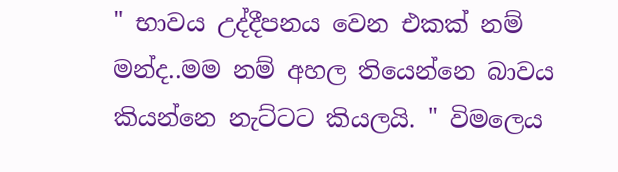" භාවය උද්දීපනය වෙන එකක් නම් මන්ද..මම නම් අහල තියෙන්නෙ බාවය කියන්නෙ නැට්ටට කියලයි. " විමලෙය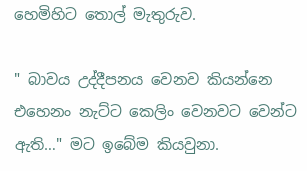හෙමිහිට තොල් මැතුරුව.

" බාවය උද්දීපනය වෙනව කියන්නෙ එහෙනං නැට්ට කෙලිං වෙනවට වෙන්ට ඇති…" මට ඉබේම කියවුනා.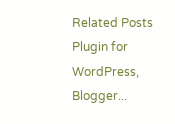Related Posts Plugin for WordPress, Blogger...